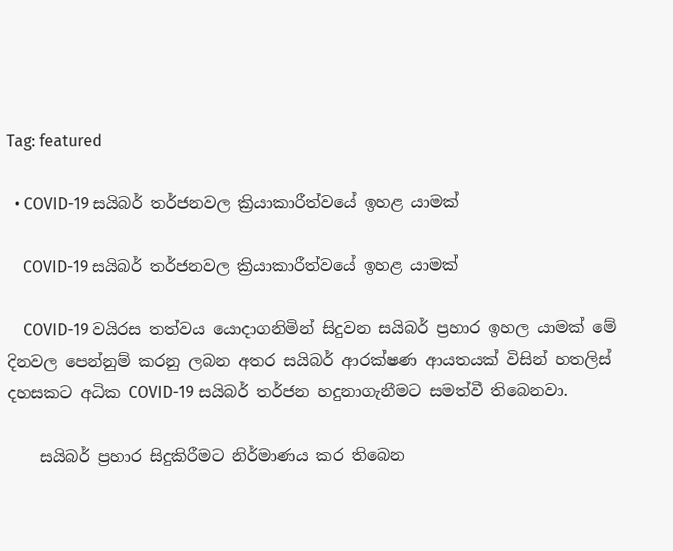Tag: featured

  • COVID-19 සයිබර් තර්ජනවල ක්‍රියාකාරීත්වයේ ඉහළ යාමක්

    COVID-19 සයිබර් තර්ජනවල ක්‍රියාකාරීත්වයේ ඉහළ යාමක්

    COVID-19 වයිරස තත්වය යොදාගනිමින් සිදුවන සයිබර් ප්‍රහාර ඉහල යාමක් මේ දිනවල පෙන්නුම් කරනු ලබන අතර සයිබර් ආරක්ෂණ ආයතයක් විසින් හතලිස් දහසකට අධික COVID-19 සයිබර් තර්ජන හදුනාගැනීමට සමත්වී තිබෙනවා.

    සයිබර් ප්‍රහාර සිදුකිරීමට නිර්මාණය කර තිබෙන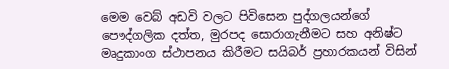මෙම වෙබ් අඩවි වලට පිවිසෙන පුද්ගලයන්ගේ පෞද්ගලික දත්ත, මුරපද සොරාගැනීමට සහ අනිෂ්ට මෘදුකාංග ස්ථාපනය කිරීමට සයිබර් ප්‍රහාරකයන් විසින්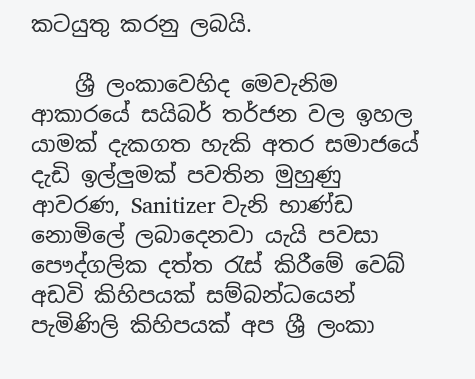කටයුතු කරනු ලබයි.

    ශ්‍රී ලංකාවෙහිද මෙවැනිම ආකාරයේ සයිබර් තර්ජන වල ඉහල යාමක් දැකගත හැකි අතර සමාජයේ දැඩි ඉල්ලුමක් පවතින මුහුණු ආවරණ, Sanitizer වැනි භාණ්ඩ නොමිලේ ලබාදෙනවා යැයි පවසා පෞද්ගලික දත්ත රැස් කිරීමේ වෙබ් අඩවි කිහිපයක් සම්බන්ධයෙන් පැමිණිලි කිහිපයක් අප ශ්‍රී ලංකා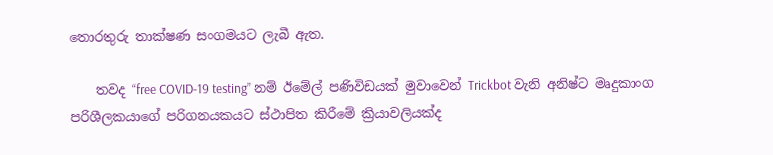තොරතුරු තාක්ෂණ සංගමයට ලැබී ඇත.

    තවද “free COVID-19 testing” නම් ඊමේල් පණිවිඩයක් මුවාවෙන් Trickbot වැනි අනිෂ්ට මෘදුකාංග පරිශීලකයාගේ පරිගනයකයට ස්ථාපිත කිරීමේ ක්‍රියාවලියක්ද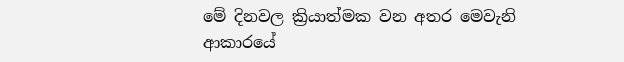මේ දිනවල ක්‍රියාත්මක වන අතර මෙවැනි ආකාරයේ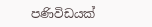පණිවිඩයක්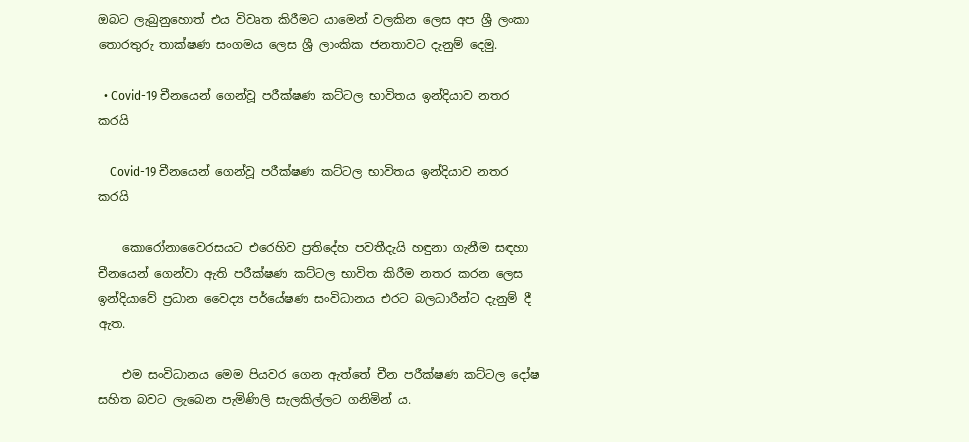ඔබට ලැබුනුහොත් එය විවෘත කිරීමට යාමෙන් වලකින ලෙස අප ශ්‍රී ලංකා තොරතුරු තාක්ෂණ සංගමය ලෙස ශ්‍රී ලාංකික ජනතාවට දැනුම් දෙමු.

  • Covid-19 චීනයෙන් ගෙන්වූ පරීක්ෂණ කට්ටල භාවිතය ඉන්දියාව නතර කරයි

    Covid-19 චීනයෙන් ගෙන්වූ පරීක්ෂණ කට්ටල භාවිතය ඉන්දියාව නතර කරයි

    කොරෝනාවෛරසයට එරෙහිව ප්‍රතිදේහ පවතීදැයි හඳුනා ගැනීම සඳහා චීනයෙන් ගෙන්වා ඇති පරීක්ෂණ කට්ටල භාවිත කිරීම නතර කරන ලෙස ඉන්දියාවේ ප්‍රධාන වෛද්‍ය පර්යේෂණ සංවිධානය එරට බලධාරීන්ට දැනුම් දී ඇත.

    එම සංවිධානය මෙම පියවර ගෙන ඇත්තේ චීන පරීක්ෂණ කට්ටල දෝෂ සහිත බවට ලැබෙන පැමිණිලි සැලකිල්ලට ගනිමින් ය.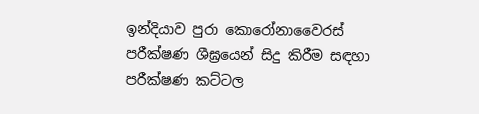ඉන්දියාව පුරා කොරෝනාවෛරස් පරීක්ෂණ ශීඝ්‍රයෙන් සිදු කිරීම සඳහා පරීක්ෂණ කට්ටල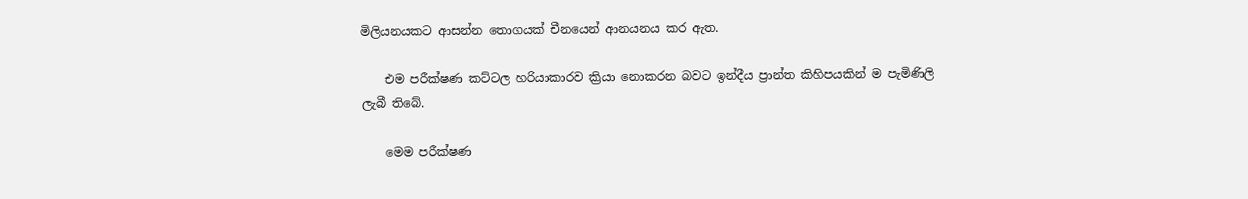මිලියනයකට ආසන්න තොගයක් චීනයෙන් ආනයනය කර ඇත.

    එම පරීක්ෂණ කට්ටල හරියාකාරව ක්‍රියා නොකරන බවට ඉන්දීය ප්‍රාන්ත කිහිපයකින් ම පැමිණිලි ලැබී තිබේ.

    මෙම පරීක්ෂණ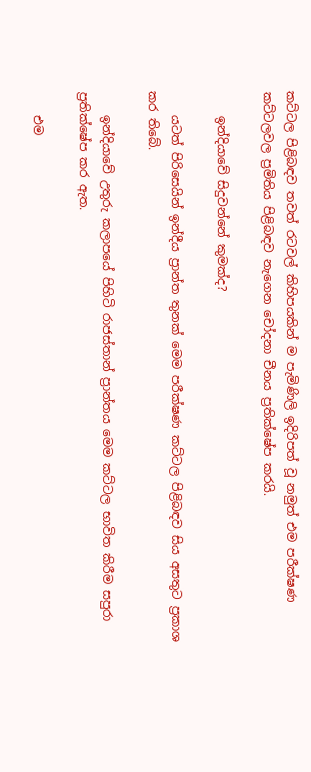කට්ටල පිළිබඳව තවත් රටවල් කිහිපයකින් ම පැමිණිලි ඉදිරිපත් වූ නමුත් එම පරීක්ෂණ කට්ටලවල ප්‍රමිතිය පිළිබඳව නැගෙන චෝදනා චීනය ප්‍රතික්ෂේප කරයි.

    ඉන්දියාවේ සිදුවන්නේ කුමක්ද?

    යටත් පිරිසෙයින් ඉන්දීය ප්‍රාන්ත තුනක් මෙම පරීක්ෂණ කට්ටල පිළිබඳව සිය අසතුට ප්‍රකාශ කර තිබේ.

    ඉන්දියාවේ උතුරු කලාපයේ පිහිටි රාජස්තාන් ප්‍රාන්තය මෙම කට්ටල භාවිත කිරීම සපුරා ප්‍රතික්ෂේප කර ඇත.

    එම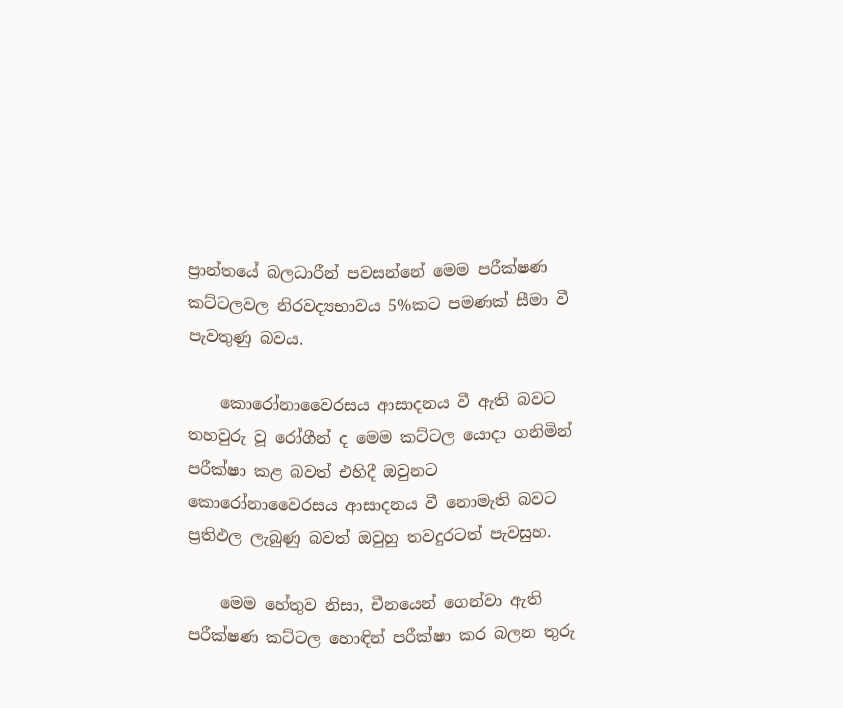ප්‍රාන්තයේ බලධාරීන් පවසන්නේ මෙම පරීක්ෂණ කට්ටලවල නිරවද්‍යභාවය 5%කට පමණක් සීමා වී පැවතුණු බවය.

    කොරෝනාවෛරසය ආසාදනය වී ඇති බවට තහවුරු වූ රෝගීන් ද මෙම කට්ටල යොදා ගනිමින් පරීක්ෂා කළ බවත් එහිදී ඔවුනට කොරෝනාවෛරසය ආසාදනය වී නොමැති බවට ප්‍රතිඵල ලැබුණු බවත් ඔවුහු තවදුරටත් පැවසුහ.

    මෙම හේතුව නිසා, චීනයෙන් ගෙන්වා ඇති පරීක්ෂණ කට්ටල හොඳින් පරීක්ෂා කර බලන තුරු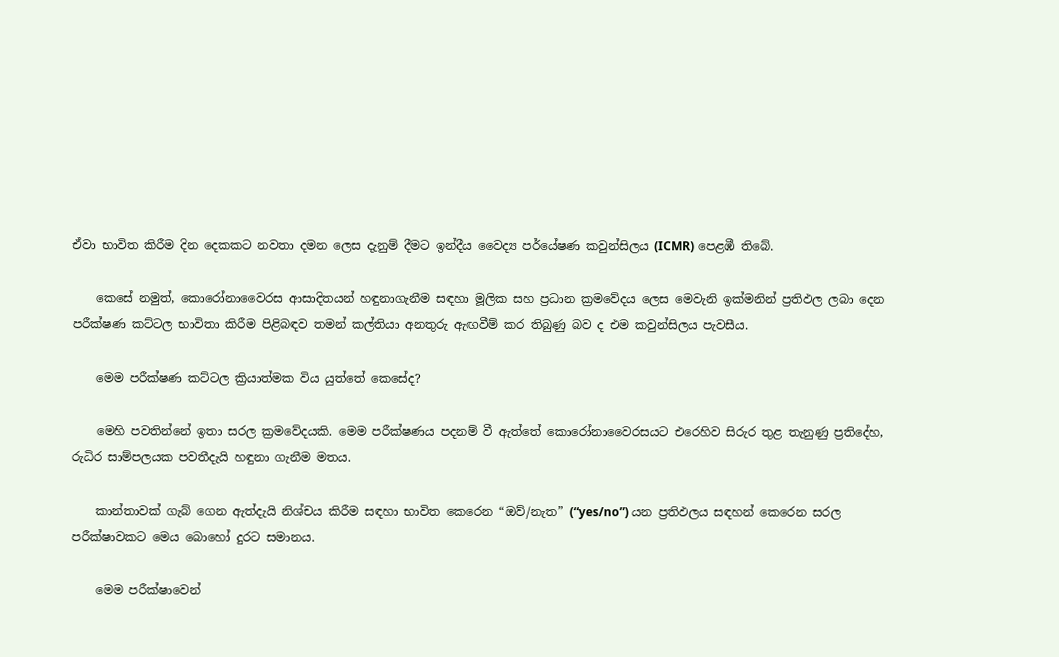ඒවා භාවිත කිරීම දින දෙකකට නවතා දමන ලෙස දැනුම් දීමට ඉන්දීය වෛද්‍ය පර්යේෂණ කවුන්සිලය (ICMR) පෙළඹී තිබේ.

    කෙසේ නමුත්, කොරෝනාවෛරස ආසාදිතයන් හඳුනාගැනීම සඳහා මූලික සහ ප්‍රධාන ක්‍රමවේදය ලෙස මෙවැනි ඉක්මනින් ප්‍රතිඵල ලබා දෙන පරීක්ෂණ කට්ටල භාවිතා කිරීම පිළිබඳව තමන් කල්තියා අනතුරු ඇඟවීම් කර තිබුණු බව ද එම කවුන්සිලය පැවසීය.

    මෙම පරීක්ෂණ කට්ටල ක්‍රියාත්මක විය යුත්තේ කෙසේද?

    මෙහි පවතින්නේ ඉතා සරල ක්‍රමවේදයකි. මෙම පරීක්ෂණය පදනම් වී ඇත්තේ කොරෝනාවෛරසයට එරෙහිව සිරුර තුළ තැනුණු ප්‍රතිදේහ, රුධිර සාම්පලයක පවතීදැයි හඳුනා ගැනීම මතය.

    කාන්තාවක් ගැබ් ගෙන ඇත්දැයි නිශ්චය කිරීම සඳහා භාවිත කෙරෙන “ඔව්/නැත” (“yes/no”) යන ප්‍රතිඵලය සඳහන් කෙරෙන සරල පරීක්ෂාවකට මෙය බොහෝ දුරට සමානය.

    මෙම පරීක්ෂාවෙන්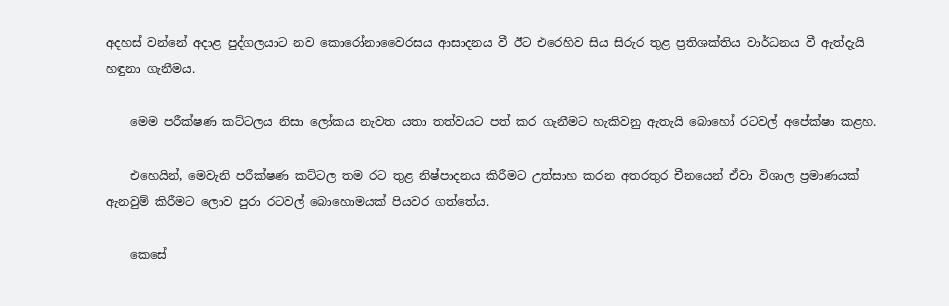අදහස් වන්නේ අදාළ පුද්ගලයාට නව කොරෝනාවෛරසය ආසාදනය වී ඊට එරෙහිව සිය සිරුර තුළ ප්‍රතිශක්තිය වාර්ධනය වී ඇත්දැයි හඳුනා ගැනීමය.

    මෙම පරීක්ෂණ කට්ටලය නිසා ලෝකය නැවත යතා තත්වයට පත් කර ගැනීමට හැකිවනු ඇතැයි බොහෝ රටවල් අපේක්ෂා කළහ.

    එහෙයින්, මෙවැනි පරීක්ෂණ කට්ටල තම රට තුළ නිෂ්පාදනය කිරීමට උත්සාහ කරන අතරතුර චීනයෙන් ඒවා විශාල ප්‍රමාණයක් ඇනවුම් කිරීමට ලොව පුරා රටවල් බොහොමයක් පියවර ගත්තේය.

    කෙසේ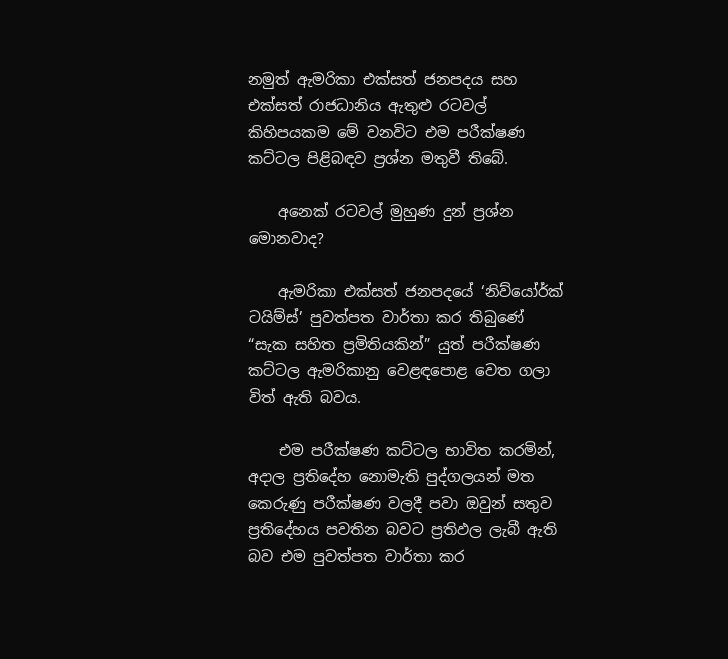නමුත් ඇමරිකා එක්සත් ජනපදය සහ එක්සත් රාජධානිය ඇතුළු රටවල් කිහිපයකම මේ වනවිට එම පරීක්ෂණ කට්ටල පිළිබඳව ප්‍රශ්න මතුවී තිබේ.

    අනෙක් රටවල් මුහුණ දුන් ප්‍රශ්න මොනවාද?

    ඇමරිකා එක්සත් ජනපදයේ ‘නිව්යෝර්ක් ටයිම්ස්’ පුවත්පත වාර්තා කර තිබුණේ “සැක සහිත ප්‍රමිතියකින්” යුත් පරීක්ෂණ කට්ටල ඇමරිකානු වෙළඳපොළ වෙත ගලා විත් ඇති බවය.

    එම පරීක්ෂණ කට්ටල භාවිත කරමින්, අදාල ප්‍රතිදේහ නොමැති පුද්ගලයන් මත කෙරුණු පරීක්ෂණ වලදී පවා ඔවුන් සතුව ප්‍රතිදේහය පවතින බවට ප්‍රතිඵල ලැබී ඇති බව එම පුවත්පත වාර්තා කර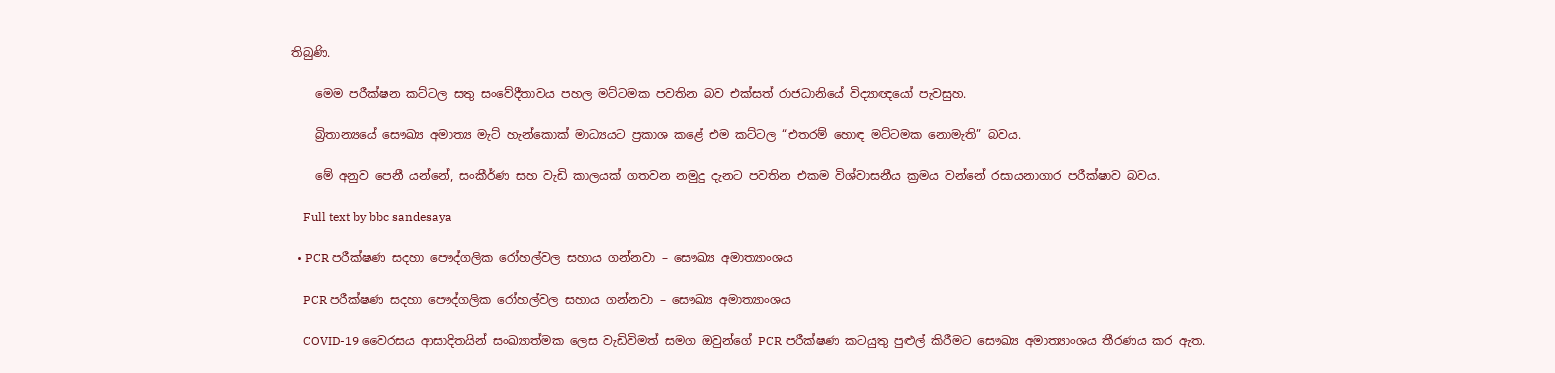තිබුණි.

    මෙම පරීක්ෂන කට්ටල සතු සංවේදීතාවය පහල මට්ටමක පවතින බව එක්සත් රාජධානියේ විද්‍යාඥයෝ පැවසුහ.

    බ්‍රිතාන්‍යයේ සෞඛ්‍ය අමාත්‍ය මැට් හැන්කොක් මාධ්‍යයට ප්‍රකාශ කළේ එම කට්ටල “එතරම් හොඳ මට්ටමක නොමැති” බවය.

    මේ අනුව පෙනී යන්නේ, සංකීර්ණ සහ වැඩි කාලයක් ගතවන නමුදු දැනට පවතින එකම විශ්වාසනීය ක්‍රමය වන්නේ රසායනාගාර පරීක්ෂාව බවය.

    Full text by bbc sandesaya

  • PCR පරීක්ෂණ සදහා පෞද්ගලික රෝහල්වල සහාය ගන්නවා – සෞඛ්‍ය අමාත්‍යාංශය

    PCR පරීක්ෂණ සදහා පෞද්ගලික රෝහල්වල සහාය ගන්නවා – සෞඛ්‍ය අමාත්‍යාංශය

    COVID-19 වෛරසය ආසාදිතයින් සංඛ්‍යාත්මක ලෙස වැඩිවිමත් සමග ඔවුන්ගේ PCR පරීක්ෂණ කටයුතු පුළුල් කිරීමට සෞඛ්‍ය අමාත්‍යාංශය තීරණය කර ඇත.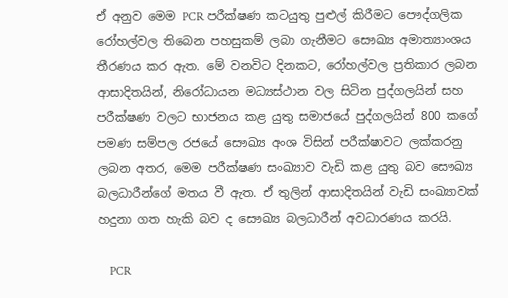ඒ අනුව මෙම PCR පරීක්ෂණ කටයුතු පුළුල් කිරීමට පෞද්ගලික රෝහල්වල තිබෙන පහසුකම් ලබා ගැනීමට සෞඛ්‍ය අමාත්‍යාංශය තීරණය කර ඇත. මේ වනවිට දිනකට, රෝහල්වල ප්‍රතිකාර ලබන ආසාදිතයින්, නිරෝධායන මධ්‍යස්ථාන වල සිටින පුද්ගලයින් සහ පරීක්ෂණ වලට භාජනය කළ යුතු සමාජයේ පුද්ගලයින් 800 කගේ පමණ සම්පල රජයේ සෞඛ්‍ය අංශ විසින් පරීක්ෂාවට ලක්කරනු ලබන අතර, මෙම පරීක්ෂණ සංඛ්‍යාව වැඩි කළ යුතු බව සෞඛ්‍ය බලධාරීන්ගේ මතය වී ඇත. ඒ තුලින් ආසාදිතයින් වැඩි සංඛ්‍යාවක් හදුනා ගත හැකි බව ද සෞඛ්‍ය බලධාරීන් අවධාරණය කරයි.

    PCR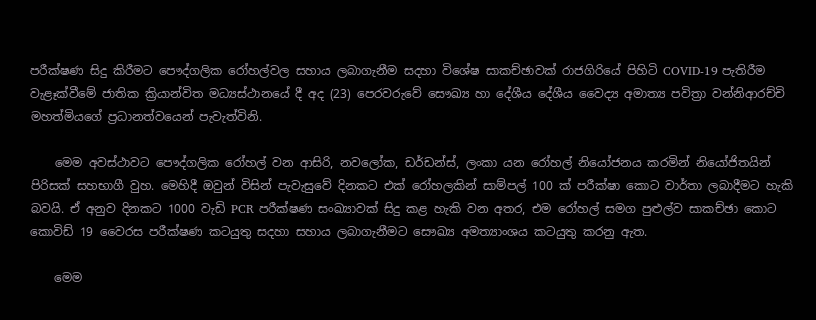පරීක්ෂණ සිදු කිරීමට පෞද්ගලික රෝහල්වල සහාය ලබාගැනීම සදහා විශේෂ සාකච්ඡාවක් රාජගිරියේ පිහිටි COVID-19 පැතිරීම වැළෑක්වීමේ ජාතික ක්‍රියාන්විත මධ්‍යස්ථානයේ දී අද (23) පෙරවරුවේ සෞඛ්‍ය හා දේශීය දේශීය වෛද්‍ය අමාත්‍ය පවිත්‍රා වන්නිආරච්චි මහත්මියගේ ප්‍රධානත්වයෙන් පැවැත්විනි.

    මෙම අවස්ථාවට පෞද්ගලික රෝහල් වන ආසිරි, නවලෝක, ඩර්ඩන්ස්, ලංකා යන රෝහල් නියෝජනය කරමින් නියෝජිතයින් පිරිසක් සහභාගී වුහ. මෙහිදී ඔවුන් විසින් පැවැසුවේ දිනකට එක් රෝහලකින් සාම්පල් 100 ක් පරීක්ෂා කොට වාර්තා ලබාදීමට හැකි බවයි. ඒ අනුව දිනකට 1000 වැඩි PCR පරීක්ෂණ සංඛ්‍යාවක් සිදු කළ හැකි වන අතර, එම රෝහල් සමග පුළුල්ව සාකච්ඡා කොට කොවිඩ් 19 වෛරස පරීක්ෂණ කටයුතු සදහා සහාය ලබාගැනීමට සෞඛ්‍ය අමත්‍යාංශය කටයුතු කරනු ඇත.

    මෙම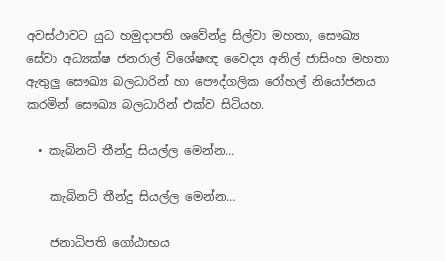අවස්ථාවට යුධ හමුදාපති ශවේන්ද්‍ර සිල්වා මහතා, සෞඛ්‍ය සේවා අධ්‍යක්ෂ ජනරාල් විශේෂඥ වෛද්‍ය අනිල් ජාසිංහ මහතා ඇතුලු සෞඛ්‍ය බලධාරින් හා පෞද්ගලික රෝහල් නියෝජනය කරමින් සෞඛ්‍ය බලධාරින් එක්ව සිටියහ.

  • කැබිනට් තීන්දු සියල්ල මෙන්න…

    කැබිනට් තීන්දු සියල්ල මෙන්න…

    ජනාධිපති ගෝඨාභය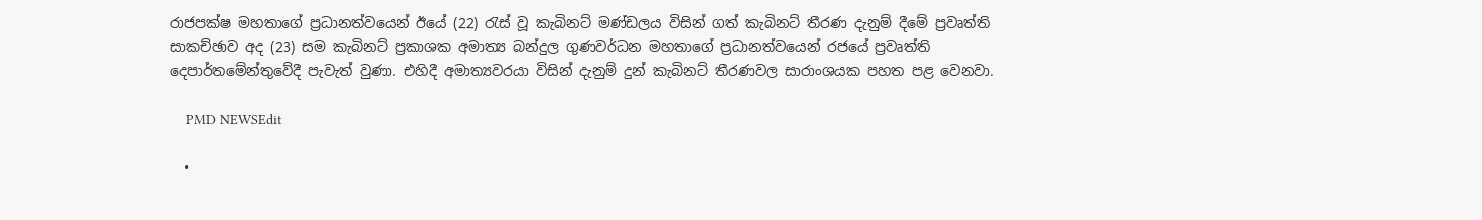රාජපක්ෂ මහතාගේ ප්‍රධානත්වයෙන් ඊයේ (22) රැස් වූ කැබිනට් මණ්ඩලය විසින් ගත් කැබිනට් තීරණ දැනුම් දීමේ ප්‍රවෘත්ති සාකච්ඡාව අද (23) සම කැබිනට් ප්‍රකාශක අමාත්‍ය බන්දුල ගුණවර්ධන මහතාගේ ප්‍රධානත්වයෙන් රජයේ ප්‍රවෘත්ති දෙපාර්තමේන්තුවේදී පැවැත් වුණා. එහිදී අමාත්‍යවරයා විසින් දැනුම් දුන් කැබිනට් තීරණවල සාරාංශයක පහත පළ වෙනවා.

    PMD NEWSEdit

  •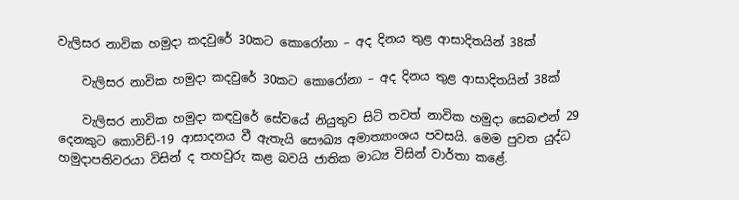වැලිසර නාවික හමුදා කදවුරේ 30කට කොරෝනා – අද දිනය තුළ ආසාදිතයින් 38ක්

    වැලිසර නාවික හමුදා කදවුරේ 30කට කොරෝනා – අද දිනය තුළ ආසාදිතයින් 38ක්

    වැලිසර නාවික හමුදා කඳවුරේ සේවයේ නියුතුව සිටි තවත් නාවික හමුදා සෙබළුන් 29 දෙනකුට කොවිඩ්-19 ආසාදනය වී ඇතැයි සෞඛ්‍ය අමාත්‍යාංශය පවසයි. මෙම පුවත යුද්ධ හමුදාපතිවරයා විසින් ද තහවුරු කළ බවයි ජාතික මාධ්‍ය විසින් වාර්තා කළේ.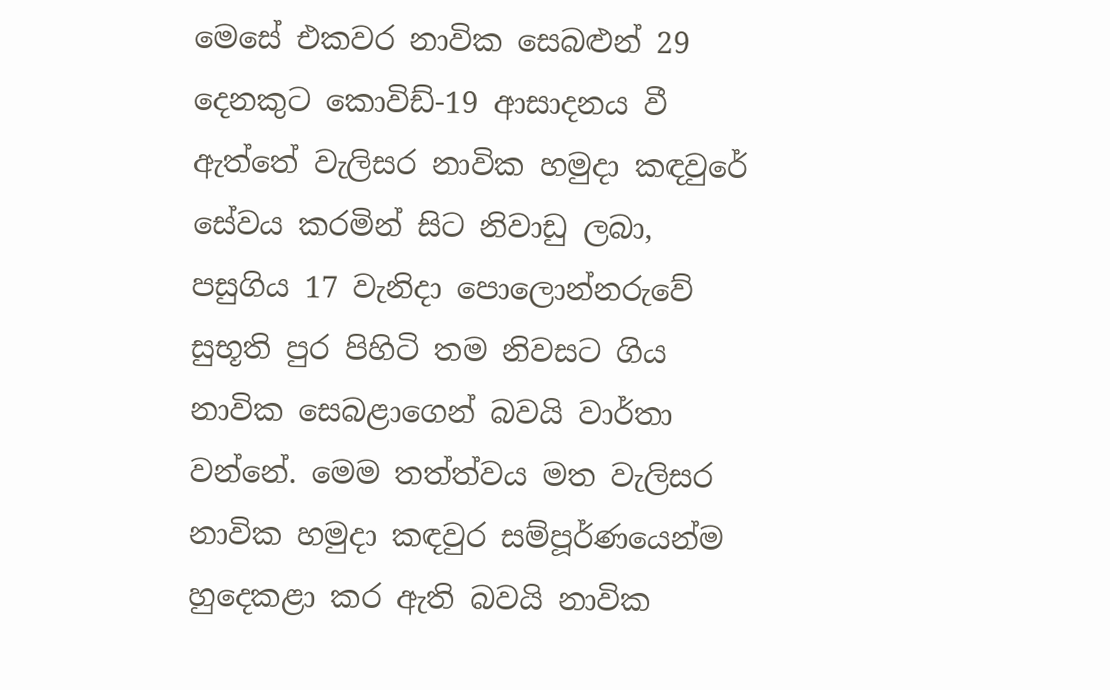මෙසේ එකවර නාවික සෙබළුන් 29 දෙනකුට කොවිඩ්-19 ආසාදනය වී ඇත්තේ වැලිසර නාවික හමුදා කඳවුරේ සේවය කරමින් සිට නිවාඩු ලබා, පසුගිය 17 වැනිදා පොලොන්නරුවේ සුභූති පුර පිහිටි තම නිවසට ගිය නාවික සෙබළාගෙන් බවයි වාර්තා වන්නේ. මෙම තත්ත්වය මත වැලිසර නාවික හමුදා කඳවුර සම්පූර්ණයෙන්ම හුදෙකළා කර ඇති බවයි නාවික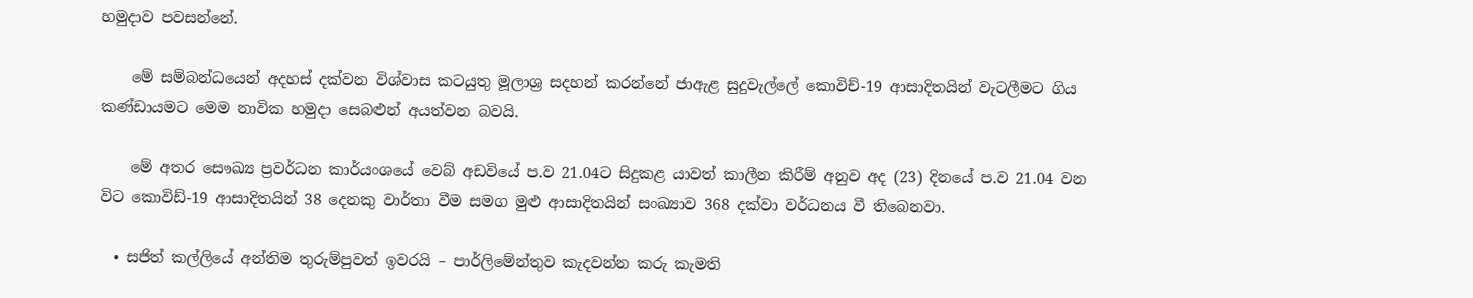හමුදාව පවසන්නේ.

    මේ සම්බන්ධයෙන් අදහස් දක්වන විශ්වාස කටයුතු මූලාශ්‍ර සදහන් කරන්නේ ජාඇළ සුදුවැල්ලේ කොවිච්-19 ආසාදිතයින් වැටලීමට ගිය කණ්ඩායමට මෙම නාවික හමුදා සෙබළුන් අයත්වන බවයි.

    මේ අතර සෞඛ්‍ය ප්‍රවර්ධන කාර්යංශයේ වෙබ් අඩවියේ ප.ව 21.04ට සිදුකළ යාවත් කාලීන කිරීම් අනුව අද (23) දිනයේ ප.ව 21.04 වන විට කොවිඩ්-19 ආසාදිතයින් 38 දෙනකු වාර්තා වීම සමග මුළු ආසාදිතයින් සංඛ්‍යාව 368 දක්වා වර්ධනය වී තිබෙනවා.

  • සජිත් කල්ලියේ අන්තිම තුරුම්පුවත් ඉවරයි – පාර්ලිමේන්තුව කැදවන්න කරු කැමති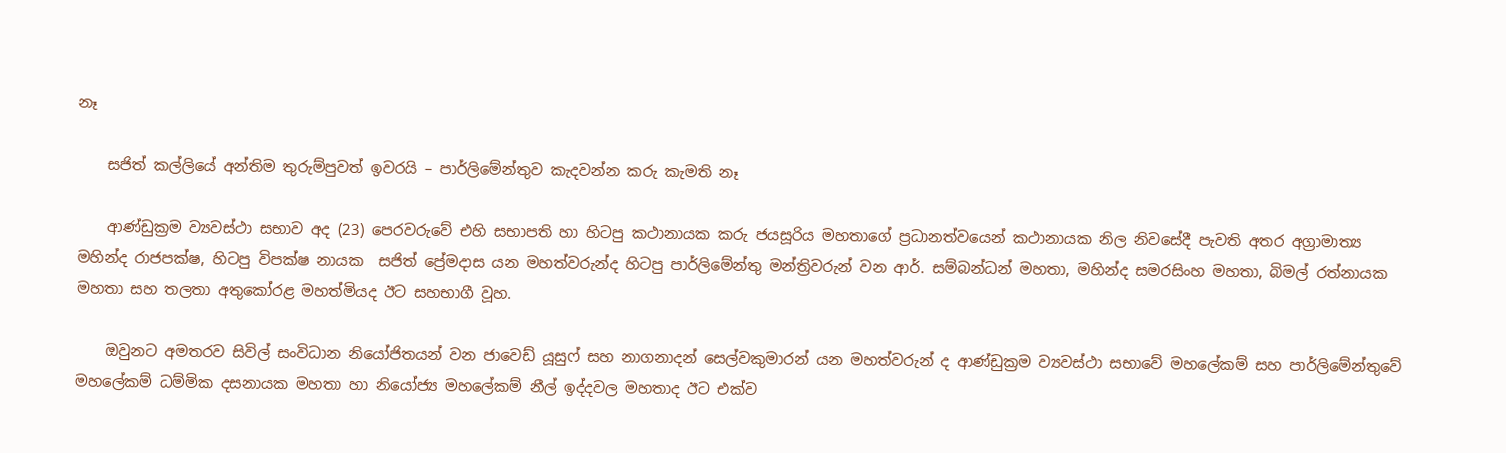නෑ

    සජිත් කල්ලියේ අන්තිම තුරුම්පුවත් ඉවරයි – පාර්ලිමේන්තුව කැදවන්න කරු කැමති නෑ

    ආණ්ඩුක්‍රම ව්‍යවස්ථා සභාව අද (23) පෙරවරුවේ එහි සභාපති හා හිටපු කථානායක කරු ජයසූරිය මහතාගේ ප්‍රධානත්වයෙන් කථානායක නිල නිවසේදී පැවති අතර අග්‍රාමාත්‍ය මහින්ද රාජපක්ෂ, හිටපු විපක්ෂ නායක  සජිත් ප්‍රේමදාස යන මහත්වරුන්ද හිටපු පාර්ලිමේන්තු මන්ත්‍රිවරුන් වන ආර්. සම්බන්ධන් මහතා, මහින්ද සමරසිංහ මහතා, බිමල් රත්නායක මහතා සහ තලතා අතුකෝරළ මහත්මියද ඊට සහභාගී වූහ.

    ඔවුනට අමතරව සිවිල් සංවිධාන නියෝජිතයන් වන ජාවෙඩ් යූසුෆ් සහ නාගනාදන් සෙල්වකුමාරන් යන මහත්වරුන් ද ආණ්ඩුක්‍රම ව්‍යවස්ථා සභාවේ මහලේකම් සහ පාර්ලිමේන්තුවේ මහලේකම් ධම්මික දසනායක මහතා හා නියෝජ්‍ය මහලේකම් නීල් ඉද්දවල මහතාද ඊට එක්ව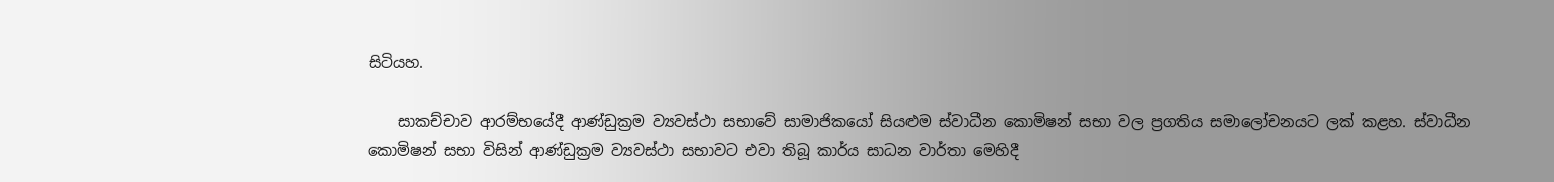සිටියහ.

    සාකච්චාව ආරම්භයේදී ආණ්ඩුක්‍රම ව්‍යවස්ථා සභාවේ සාමාජිකයෝ සියළුම ස්වාධීන කොමිෂන් සභා වල ප්‍රගතිය සමාලෝචනයට ලක් කළහ. ස්වාධීන කොමිෂන් සභා විසින් ආණ්ඩුක්‍රම ව්‍යවස්ථා සභාවට එවා තිබූ කාර්ය සාධන වාර්තා මෙහිදී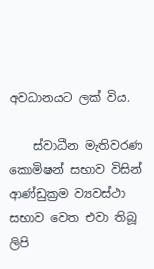අවධානයට ලක් විය.

    ස්වාධීන මැතිවරණ කොමිෂන් සභාව විසින් ආණ්ඩුක්‍රම ව්‍යවස්ථා සභාව වෙත එවා තිබූ ලිපි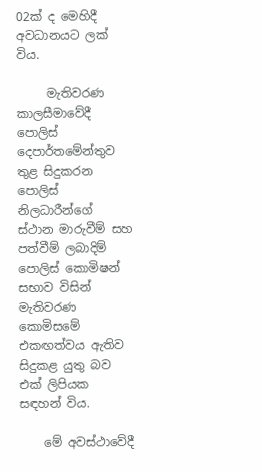02ක් ද මෙහිදී අවධානයට ලක් විය.

     මැතිවරණ කාලසීමාවේදී පොලිස් දෙපාර්තමේන්තුව තුළ සිදුකරන පොලිස් නිලධාරීන්ගේ ස්ථාන මාරුවීම් සහ පත්වීම් ලබාදිම් පොලිස් කොමිෂන් සභාව විසින් මැතිවරණ කොමිසමේ එකඟත්වය ඇතිව සිදුකළ යුතු බව එක් ලිපියක සඳහන් විය.

    මේ අවස්ථාවේදී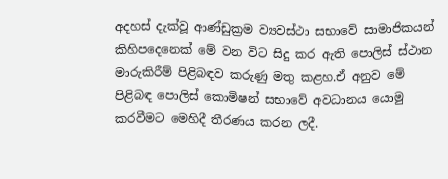අදහස් දැක්වූ ආණ්ඩුක්‍රම ව්‍යවස්ථා සභාවේ සාමාජිකයන් කිහිපදෙනෙක් මේ වන විට සිදු කර ඇති පොලිස් ස්ථාන මාරුකිරීම් පිළිබඳව කරුණු මතු කළහ.ඒ අනුව මේ පිළිබඳ පොලිස් කොමිෂන් සභාවේ අවධානය යොමු කරවීමට මෙහිදී තීරණය කරන ලදී.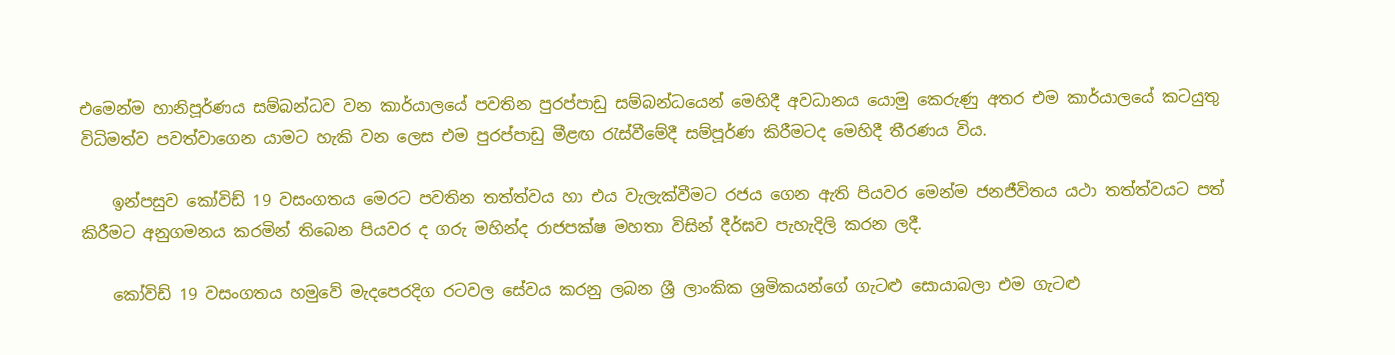එමෙන්ම හානිපූර්ණය සම්බන්ධව වන කාර්යාලයේ පවතින පුරප්පාඩු සම්බන්ධයෙන් මෙහිදී අවධානය යොමු කෙරුණු අතර එම කාර්යාලයේ කටයුතු විධිමත්ව පවත්වාගෙන යාමට හැකි වන ලෙස එම පුරප්පාඩු මීළඟ රැස්වීමේදී සම්පූර්ණ කිරීමටද මෙහිදී තීරණය විය.

    ඉන්පසුව කෝවිඩ් 19 වසංගතය මෙරට පවතින තත්ත්වය හා එය වැලැක්වීමට රජය ගෙන ඇති පියවර මෙන්ම ජනජීවිතය යථා තත්ත්වයට පත් කිරීමට අනුගමනය කරමින් තිබෙන පියවර ද ගරු මහින්ද රාජපක්ෂ මහතා විසින් දීර්ඝව පැහැදිලි කරන ලදී.

    කෝවිඩ් 19 වසංගතය හමුවේ මැදපෙරදිග රටවල සේවය කරනු ලබන ශ්‍රී ලාංකික ශ්‍රමිකයන්ගේ ගැටළු සොයාබලා එම ගැටළු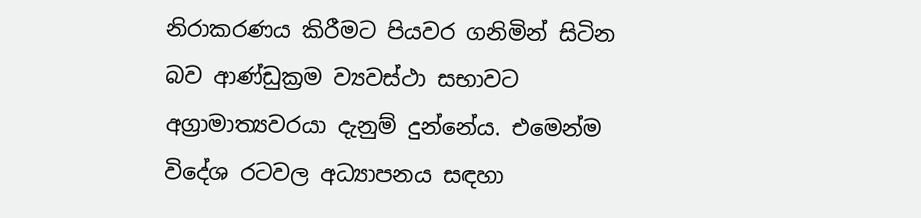නිරාකරණය කිරීමට පියවර ගනිමින් සිටින බව ආණ්ඩුක්‍රම ව්‍යවස්ථා සභාවට අග්‍රාමාත්‍යවරයා දැනුම් දුන්නේය. එමෙන්ම විදේශ රටවල අධ්‍යාපනය සඳහා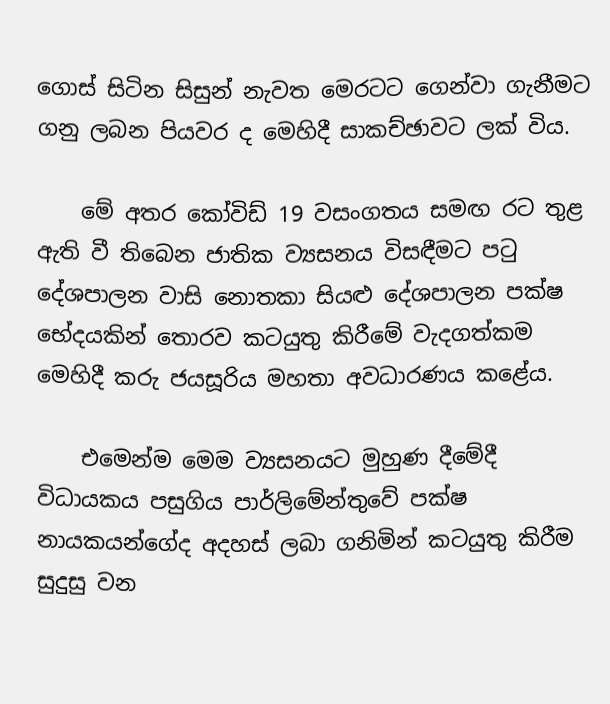ගොස් සිටින සිසුන් නැවත මෙරටට ගෙන්වා ගැනීමට ගනු ලබන පියවර ද මෙහිදී සාකච්ඡාවට ලක් විය.

    මේ අතර කෝවිඩ් 19 වසංගතය සමඟ රට තුළ ඇති වී තිබෙන ජාතික ව්‍යසනය විසඳීමට පටු දේශපාලන වාසි නොතකා සියළු දේශපාලන පක්ෂ භේදයකින් තොරව කටයුතු කිරීමේ වැදගත්කම මෙහිදී කරු ජයසූරිය මහතා අවධාරණය කළේය.

    එමෙන්ම මෙම ව්‍යසනයට මුහුණ දීමේදී විධායකය පසුගිය පාර්ලිමේන්තුවේ පක්ෂ නායකයන්ගේද අදහස් ලබා ගනිමින් කටයුතු කිරීම සුදුසු වන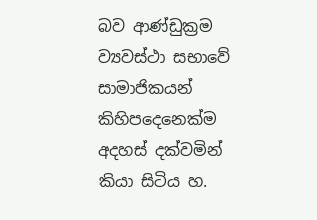බව ආණ්ඩුක්‍රම ව්‍යවස්ථා සභාවේ සාමාජිකයන් කිහිපදෙනෙක්ම අදහස් දක්වමින් කියා සිටිය හ.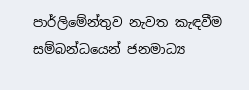පාර්ලිමේන්තුව නැවත කැඳවීම සම්බන්ධයෙන් ජනමාධ්‍ය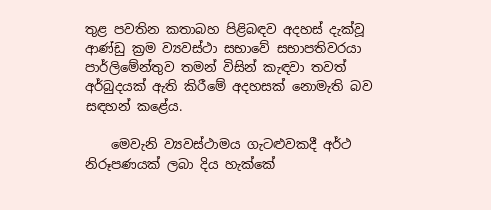තුළ පවතින කතාබහ පිළිබඳව අදහස් දැක්වූ ආණ්ඩු ක්‍රම ව්‍යවස්ථා සභාවේ සභාපතිවරයා පාර්ලිමේන්තුව තමන් විසින් කැඳවා තවත් අර්බුදයක් ඇති කිරීමේ අදහසක් නොමැති බව සඳහන් කළේය.

    මෙවැනි ව්‍යවස්ථාමය ගැටළුවකදී අර්ථ නිරූපණයක් ලබා දිය හැක්කේ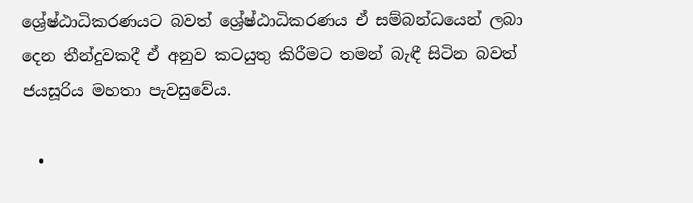ශ්‍රේෂ්ඨාධිකරණයට බවත් ශ්‍රේෂ්ඨාධිකරණය ඒ සම්බන්ධයෙන් ලබා දෙන තීන්දුවකදී ඒ අනුව කටයුතු කිරීමට තමන් බැඳී සිටින බවත් ජයසූරිය මහතා පැවසුවේය.

  •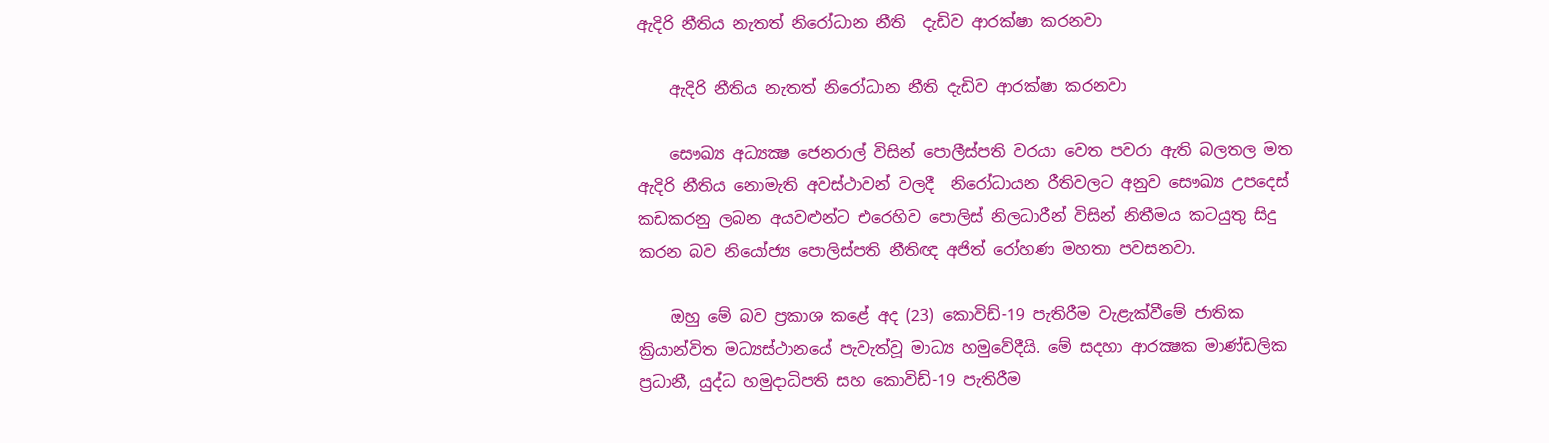ඇදිරි නීතිය නැතත් නිරෝධාන නීති  දැඩිව ආරක්ෂා කරනවා

    ඇදිරි නීතිය නැතත් නිරෝධාන නීති දැඩිව ආරක්ෂා කරනවා

    සෞඛ්‍ය අධ්‍යක්‍ෂ ජෙනරාල් විසින් පොලීස්පති වරයා වෙත පවරා ඇති බලතල මත ඇදිරි නීතිය නොමැති අවස්ථාවන් වලදී  නිරෝධායන රීතිවලට අනුව සෞඛ්‍ය උපදෙස් කඩකරනු ලබන අයවළුන්ට එරෙහිව පොලිස් නිලධාරීන් විසින් නිතීමය කටයුතු සිදු කරන බව නියෝජ්‍ය පොලිස්පති නීතිඥ අජිත් රෝහණ මහතා පවසනවා.

    ඔහු මේ බව ප්‍රකාශ කළේ අද (23) කොවිඩ්-19 පැතිරීම වැළැක්වීමේ ජාතික ක්‍රියාන්විත මධ්‍යස්ථානයේ පැවැත්වූ මාධ්‍ය හමුවේදීයි. මේ සදහා ආරක්‍ෂක මාණ්ඩලික ප්‍රධානී, යුද්ධ හමුදාධිපති සහ කොවිඩ්-19 පැතිරීම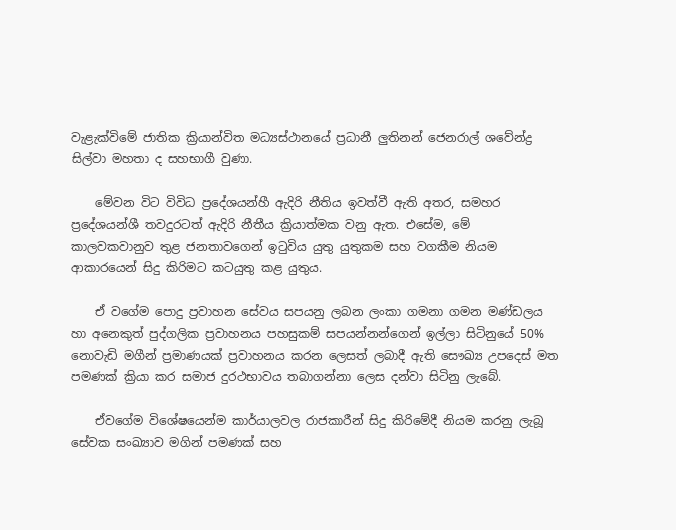වැළැක්විමේ ජාතික ක්‍රියාන්විත මධ්‍යස්ථානයේ ප්‍රධානී ලුතිනන් ජෙනරාල් ශවේන්ද්‍ර සිල්වා මහතා ද සහභාගී වුණා.

    මේවන විට විවිධ ප්‍රදේශයන්හී ඇදිරි නීතිය ඉවත්වී ඇති අතර, සමහර ප්‍රදේශයන්ශී තවදුරටත් ඇදිරි නීතීය ක්‍රියාත්මක වනු ඇත. එසේම, මේ කාලවකවානුව තුළ ජනතාවගෙන් ඉටුවිය යුතු යුතුකම සහ වගකීම නියම ආකාරයෙන් සිදු කිරිමට කටයුතු කළ යුතුය.

    ඒ වගේම පොදු ප්‍රවාහන සේවය සපයනු ලබන ලංකා ගමනා ගමන මණ්ඩලය හා අනෙකුත් පුද්ගලික ප්‍රවාහනය පහසුකම් සපයන්නන්‍ගෙන් ඉල්ලා සිටිනුයේ 50% නොවැඩි මගීන් ප්‍රමාණයක් ප්‍රවාහනය කරන ලෙසත් ලබාදී ඇති සෞඛ්‍ය උපදෙස් මත පමණක් ක්‍රියා කර සමාජ දුරථභාවය තබාගන්නා ලෙස දන්වා සිටිනු ලැබේ.

    ඒවගේම විශේෂයෙන්ම කාර්යාලවල රාජකාරීන් සිදු කිරිමේදී නියම කරනු ලැබූ සේවක සංඛ්‍යාව මගින් පමණක් සහ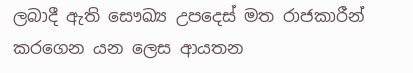ලබාදී ඇති සෞඛ්‍ය උපදෙස් මත රාජකාරීන් කරගෙන යන ලෙස ආයතන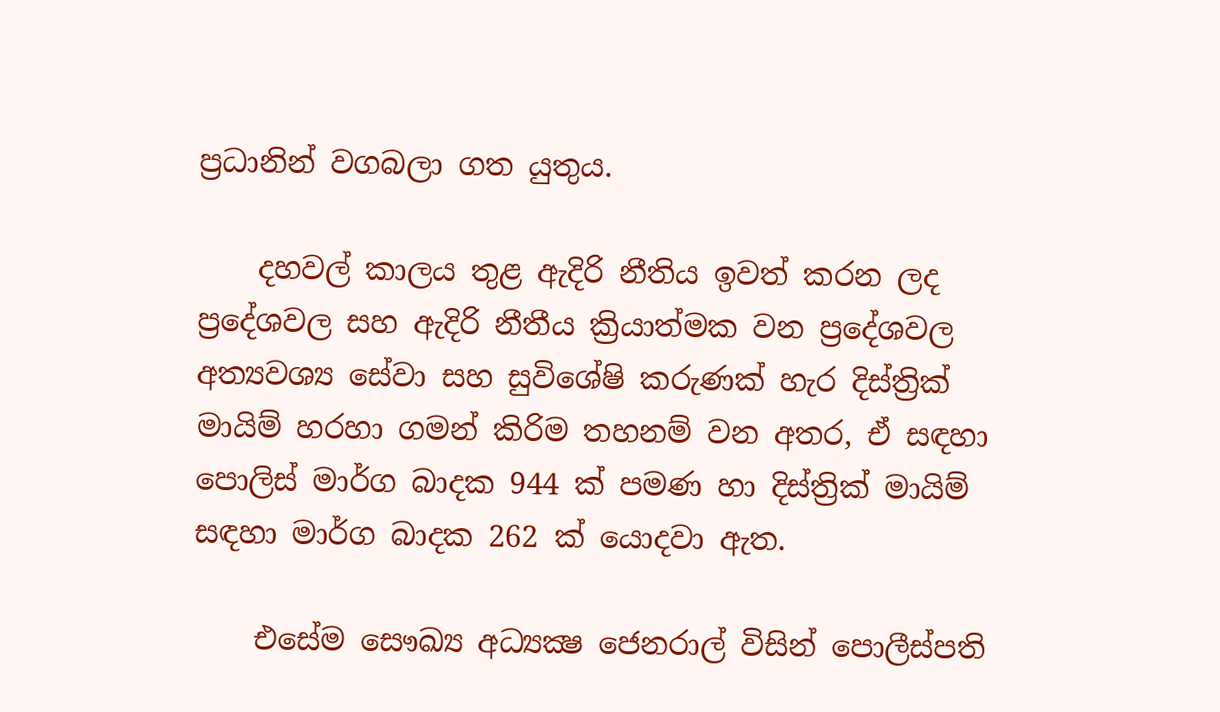ප්‍රධානින් වගබලා ගත යුතුය.

    දහවල් කාලය තුළ ඇදිරි නීතිය ඉවත් කරන ලද ප්‍රදේශවල සහ ඇදිරි නීතීය ක්‍රියාත්මක වන ප්‍රදේශවල අත්‍යවශ්‍ය සේවා සහ සුවිශේෂි කරුණක් හැර දිස්ත්‍රික් මායිම් හරහා ගමන් කිරිම තහනම් වන අතර, ඒ සඳහා පොලිස් මාර්ග බාදක 944 ක් පමණ හා දිස්ත්‍රික් මායිම් සඳහා මාර්ග බාදක 262 ක් යොදවා ඇත.

    එසේම සෞඛ්‍ය අධ්‍යක්‍ෂ ජෙනරාල් විසින් පොලීස්පති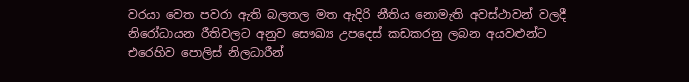වරයා වෙත පවරා ඇති බලතල මත ඇදිරි නීතිය නොමැති අවස්ථාවන් වලදී  නිරෝධායන රීතිවලට අනුව සෞඛ්‍ය උපදෙස් කඩකරනු ලබන අයවළුන්ට එරෙහිව පොලිස් නිලධාරීන්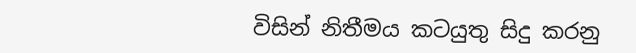විසින් නිතීමය කටයුතු සිදු කරනු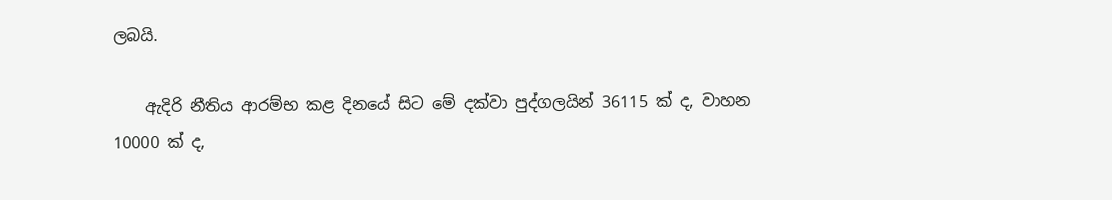ලබයි.

    ඇදිරි නීතිය ආරම්භ කළ දිනයේ සිට මේ දක්වා පුද්ගලයින් 36115 ක් ද, වාහන 10000 ක් ද,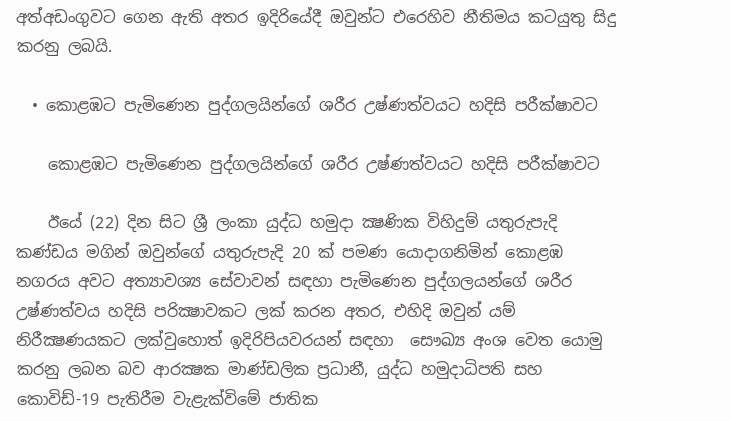අත්අඩංගුවට ගෙන ඇති අතර ඉදිරියේදී ඔවුන්ට එරෙහිව නීතිමය කටයුතු සිදු කරනු ලබයි.

  • කොළඹට පැමිණෙන පුද්ගලයින්ගේ ශරීර උෂ්ණත්වයට හදිසි පරීක්ෂාවට

    කොළඹට පැමිණෙන පුද්ගලයින්ගේ ශරීර උෂ්ණත්වයට හදිසි පරීක්ෂාවට

    ඊයේ (22) දින සිට ශ්‍රී ලංකා යුද්ධ හමුදා ක්‍ෂණික විහිදුම් යතුරුපැදි කණ්ඩය මගින් ඔවුන්ගේ යතුරුපැදි 20 ක් පමණ යොදාගනිමින් කොළඹ නගරය අවට අත්‍යාවශ්‍ය සේවාවන් සඳහා පැමිණෙන පුද්ගලයන්ගේ ශරීර උෂ්ණත්වය හදිසි පරික්‍ෂාවකට ලක් කරන අතර, එහිදි ඔවුන් යම් නිරීක්‍ෂණයකට ලක්වුහොත් ඉදිරිපියවරයන් සඳහා  සෞඛ්‍ය අංශ වෙත යොමු කරනු ලබන බව ආරක්‍ෂක මාණ්ඩලික ප්‍රධානී, යුද්ධ හමුදාධිපති සහ කොවිඩ්-19 පැතිරීම වැළැක්විමේ ජාතික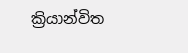ක්‍රියාන්විත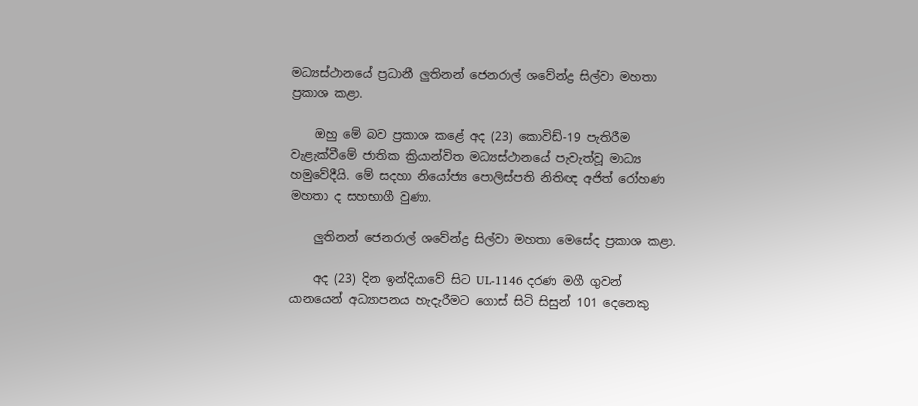මධ්‍යස්ථානයේ ප්‍රධානී ලුතිනන් ජෙනරාල් ශවේන්ද්‍ර සිල්වා මහතා ප්‍රකාශ කළා.

    ඔහු මේ බව ප්‍රකාශ කළේ අද (23) කොවිඩ්-19 පැතිරීම වැළැක්වීමේ ජාතික ක්‍රියාන්විත මධ්‍යස්ථානයේ පැවැත්වූ මාධ්‍ය හමුවේදීයි. මේ සදහා නියෝජ්‍ය පොලිස්පති නිතිඥ අජිත් රෝහණ මහතා ද සහභාගී වුණා.

    ලුතිනන් ජෙනරාල් ශවේන්ද්‍ර සිල්වා මහතා මෙසේද ප්‍රකාශ කළා.

    අද (23) දින ඉන්දියාවේ සිට UL-1146 දරණ මගී ගුවන් යානයෙන් අධ්‍යාපනය හැදැරීමට ගොස් සිටි සිසුන් 101 දෙනෙකු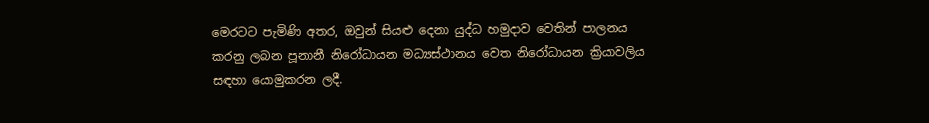මෙරටට පැමිණි අතර, ඔවුන් සියළු දෙනා යුද්ධ හමුදාව වෙතින් පාලනය කරනු ලබන පූනානී නිරෝධායන මධ්‍යස්ථානය වෙත නිරෝධායන ක්‍රියාවලිය සඳහා යොමුකරන ලදී.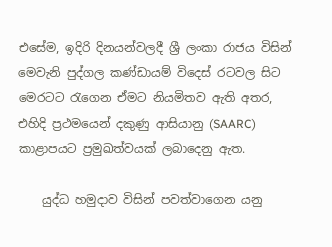එසේම, ඉදිරි දිනයන්වලදී ශ්‍රී ලංකා රාජය විසින් මෙවැනි පුද්ගල කණ්ඩායම් විදෙස් රටවල සිට මෙරටට රැගෙන ඒමට නියමිතව ඇති අතර, එහිදි ප්‍රථමයෙන් දකුණු ආසියානු (SAARC) කාළාපයට ප්‍රමුඛත්වයක් ලබාදෙනු ඇත.

    යුද්ධ හමුදාව විසින් පවත්වාගෙන යනු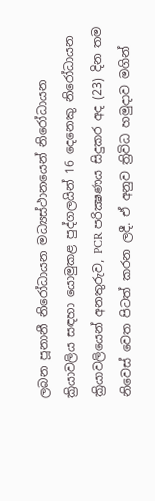ලබන පූනානී නිරෝධායන මධ්‍යස්ථානයෙන් නිරෝධායන ක්‍රියාවලිය සඳහා යොමුකළ පුද්ගලයින් 16 දෙනෙකු නිරෝධායන ක්‍රියාවලියෙන් අනතුරුව, PCR පරික්‍ෂණය සිදුකර අද (23) දින තම නිවෙස් වෙත පිටත් කරන ලදී. ඒ අනුව ත්‍රිවිධ හමුදාව මගින්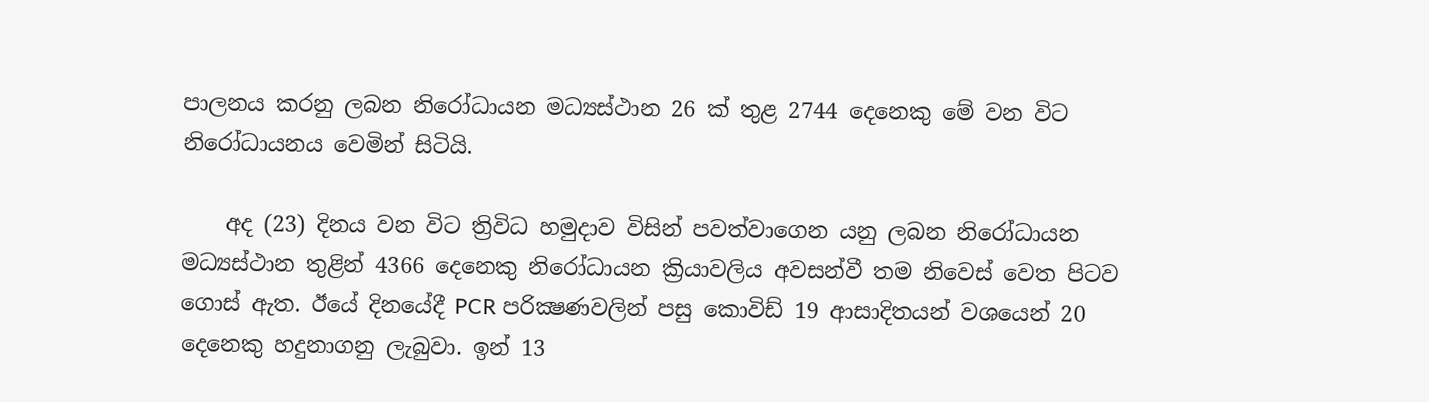පාලනය කරනු ලබන නිරෝධායන මධ්‍යස්ථාන 26 ක් තුළ 2744 දෙනෙකු මේ වන විට නිරෝධායනය වෙමින් සිටියි.

    අද (23) දිනය වන විට ත්‍රිවිධ හමුදාව විසින් පවත්වාගෙන යනු ලබන නිරෝධායන මධ්‍යස්ථාන තුළින් 4366 දෙනෙකු නිරෝධායන ක්‍රියාවලිය අවසන්වී තම නිවෙස් වෙත පිටව ගොස් ඇත. ඊයේ දිනයේදී PCR පරික්‍ෂණවලින් පසු කොවිඩ් 19 ආසාදිතයන් වශයෙන් 20 දෙනෙකු හදුනාගනු ලැබුවා. ඉන් 13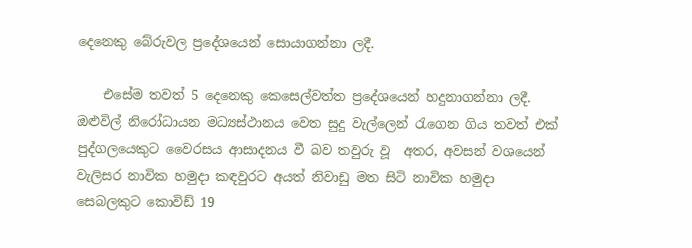දෙනෙකු බේරුවල ප්‍රදේශයෙන් සොයාගන්නා ලදී.

    එසේම තවත් 5 දෙනෙකු කෙසෙල්වත්ත ප්‍රදේශයෙන් හදුනාගන්නා ලදී. ඔළුවිල් නිරෝධායන මධ්‍යස්ථානය වෙත සුදු වැල්ලෙන් රැගෙන ගිය තවත් එක් පුද්ගලයෙකුට වෛරසය ආසාදනය වී බව තවුරු වූ  අතර, අවසන් වශයෙන් වැලිසර නාවික හමුදා කඳවුරට අයත් නිවාඩු මත සිටි නාවික හමුදා සෙබලකුට කොවිඩ් 19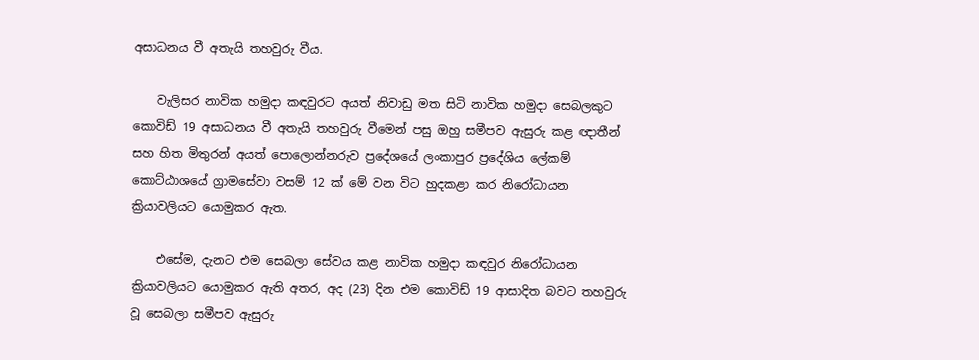අසාධනය වී අතැයි තහවුරු වීය.

    වැලිසර නාවික හමුදා කඳවුරට අයත් නිවාඩු මත සිටි නාවික හමුදා සෙබලකුට කොවිඩ් 19 අසාධනය වී අතැයි තහවුරු වීමෙන් පසු ඔහු සමීපව ඇසුරු කළ ඥාතීන් සහ හිත මිතුරන් අයත් පොලොන්නරුව ප්‍රදේශයේ ලංකාපුර ප්‍රදේශිය ලේකම් කොට්ඨාශයේ ග්‍රාමසේවා වසම් 12 ක් මේ වන විට හුදකළා කර නිරෝධායන ක්‍රියාවලියට යොමුකර ඇත.

    එසේම, දැනට එම සෙබලා සේවය කළ නාවික හමුදා කඳවුර නිරෝධායන ක්‍රියාවලියට යොමුකර ඇති අතර, අද (23) දින එම කොවිඩ් 19 ආසාදිත බවට තහවුරු වූ සෙබලා සමීපව ඇසුරු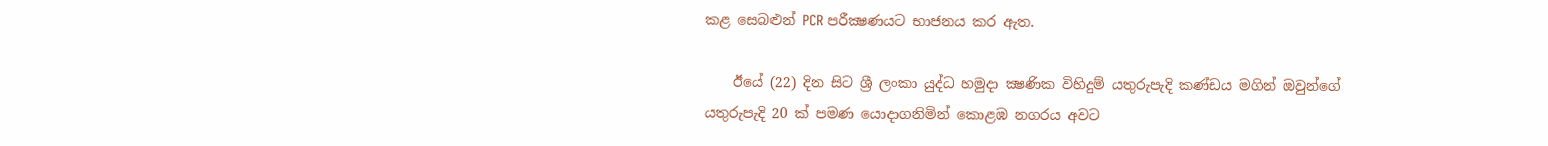කළ සෙබළුන් PCR පරීක්‍ෂණයට භාජනය කර ඇත.

    ඊයේ (22) දින සිට ශ්‍රී ලංකා යුද්ධ හමුදා ක්‍ෂණික විහිදුම් යතුරුපැදි කණ්ඩය මගින් ඔවුන්ගේ යතුරුපැදි 20 ක් පමණ යොදාගනිමින් කොළඹ නගරය අවට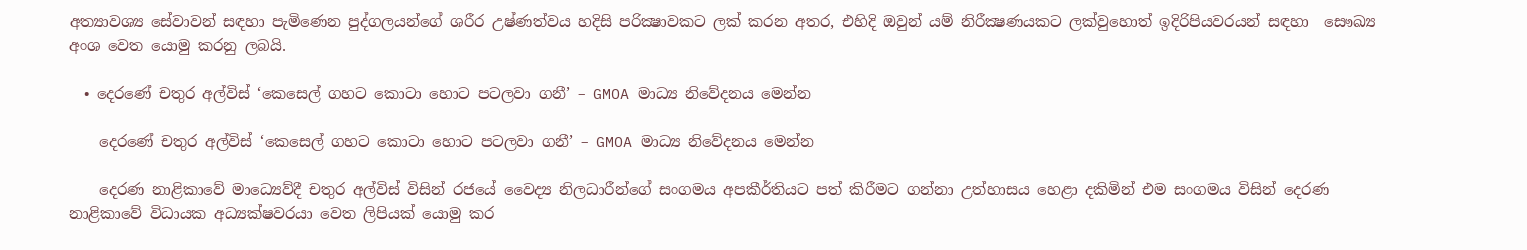අත්‍යාවශ්‍ය සේවාවන් සඳහා පැමිණෙන පුද්ගලයන්ගේ ශරීර උෂ්ණත්වය හදිසි පරික්‍ෂාවකට ලක් කරන අතර, එහිදි ඔවුන් යම් නිරීක්‍ෂණයකට ලක්වුහොත් ඉදිරිපියවරයන් සඳහා  සෞඛ්‍ය අංශ වෙත යොමු කරනු ලබයි.

  • දෙරණේ චතුර අල්විස් ‘කෙසෙල් ගහට කොටා හොට පටලවා ගනී’ – GMOA මාධ්‍ය නිවේදනය මෙන්න

    දෙරණේ චතුර අල්විස් ‘කෙසෙල් ගහට කොටා හොට පටලවා ගනී’ – GMOA මාධ්‍ය නිවේදනය මෙන්න

    දෙරණ නාළිකාවේ මාධ්‍යෙව්දී චතුර අල්විස් විසින් රජයේ වෛද්‍ය නිලධාරීන්ගේ සංගමය අපකීර්තියට පත් කිරීමට ගන්නා උත්හාසය හෙළා දකිමින් එම සංගමය විසින් දෙරණ නාළිකාවේ විධායක අධ්‍යක්ෂවරයා වෙත ලිපියක් යොමු කර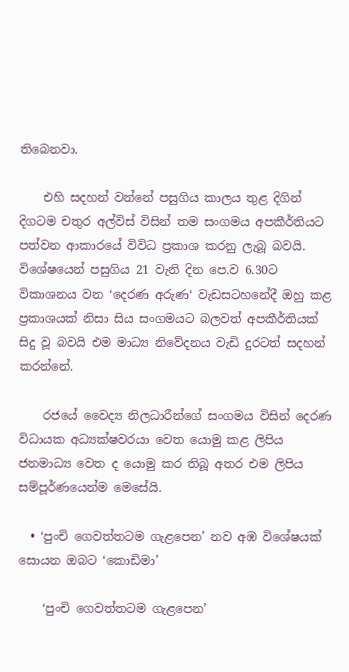තිබෙනවා.

    එහි සදහන් වන්නේ පසුගිය කාලය තුළ දිගින් දිගටම චතුර අල්විස් විසින් තම සංගමය අපකීර්තියට පත්වන ආකාරයේ විවිධ ප්‍රකාශ කරනු ලැබූ බවයි. විශේෂයෙන් පසුගිය 21 වැනි දින පෙ.ව 6.30ට විකාශනය වන ‘දෙරණ අරුණ‘ වැඩසටහනේදී ඔහු කළ ප්‍රකාශයක් නිසා සිය සංගමයට බලවත් අපකීර්තියක් සිදු වූ බවයි එම මාධ්‍ය නිවේදනය වැඩි දුරටත් සදහන් කරන්නේ.

    රජයේ වෛද්‍ය නිලධාරීන්ගේ සංගමය විසින් දෙරණ විධායක අධ්‍යක්ෂවරයා වෙත යොමු කළ ලිපිය ජනමාධ්‍ය වෙත ද යොමු කර තිබූ අතර එම ලිපිය සම්පූර්ණයෙන්ම මෙසේයි.

  • ‘පුංචි ගෙවත්තටම ගැළපෙන’ නව අඹ විශේෂයක් සොයන ඔබට ‘කොඩිමා’

    ‘පුංචි ගෙවත්තටම ගැළපෙන’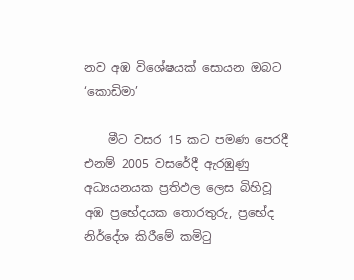නව අඹ විශේෂයක් සොයන ඔබට ‘කොඩිමා’

    මීට වසර 15 කට පමණ පෙරදී එනම් 2005 වසරේදී ඇරඹුණු අධ්‍යයනයක ප්‍රතිඵල ලෙස බිහිවූ අඹ ප්‍රභේදයක තොරතුරු, ප්‍රභේද නිර්දේශ කිරීමේ කමිටු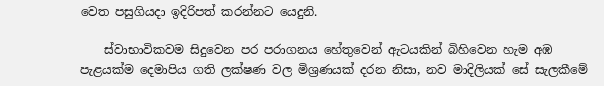වෙත පසුගියදා ඉදිරිපත් කරන්නට යෙදුනි.

    ස්වාභාවිකවම සිදුවෙන පර පරාගනය හේතුවෙන් ඇටයකින් බිහිවෙන හැම අඹ පැළයක්ම දෙමාපිය ගති ලක්ෂණ වල මිශ්‍රණයක් දරන නිසා, නව මාදිලියක් සේ සැලකීමේ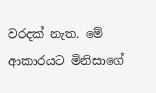වරදක් නැත. මේ ආකාරයට මිනිසාගේ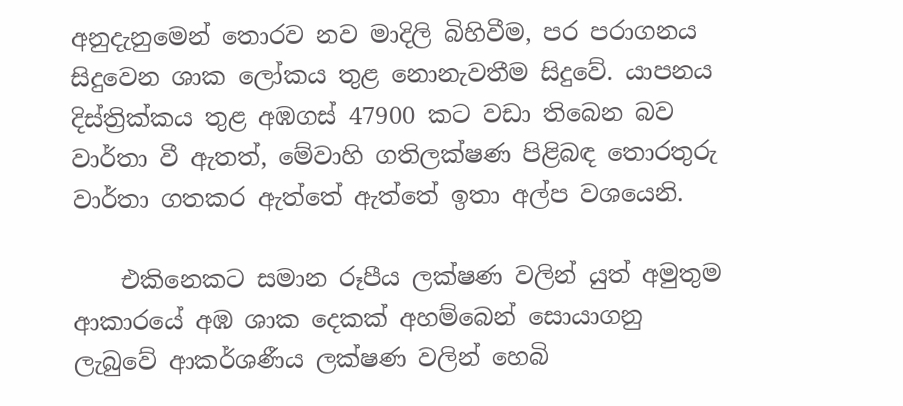අනුදැනුමෙන් තොරව නව මාදිලි බිහිවීම, පර පරාගනය සිදුවෙන ශාක ලෝකය තුළ නොනැවතීම සිදුවේ. යාපනය දිස්ත්‍රික්කය තුළ අඹගස් 47900 කට වඩා තිබෙන බව වාර්තා වී ඇතත්, මේවාහි ගතිලක්ෂණ පිළිබඳ තොරතුරු වාර්තා ගතකර ඇත්තේ ඇත්තේ ඉතා අල්ප වශයෙනි.

    එකිනෙකට සමාන රූපීය ලක්ෂණ වලින් යුත් අමුතුම ආකාරයේ අඹ ශාක දෙකක් අහම්බෙන් සොයාගනු ලැබුවේ ආකර්ශණීය ලක්ෂණ වලින් හෙබි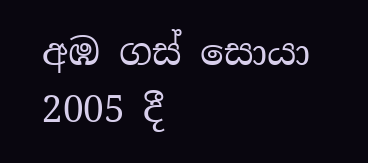අඹ ගස් සොයා 2005 දී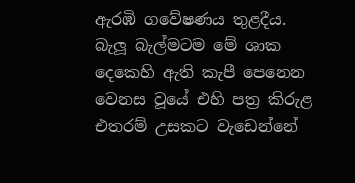ඇරඹි ගවේෂණය තුළදීය. බැලූ බැල්මටම මේ ශාක දෙකෙහි ඇති කැපී පෙනෙන වෙනස වූයේ එහි පත්‍ර කිරුළ එතරම් උසකට වැඩෙන්නේ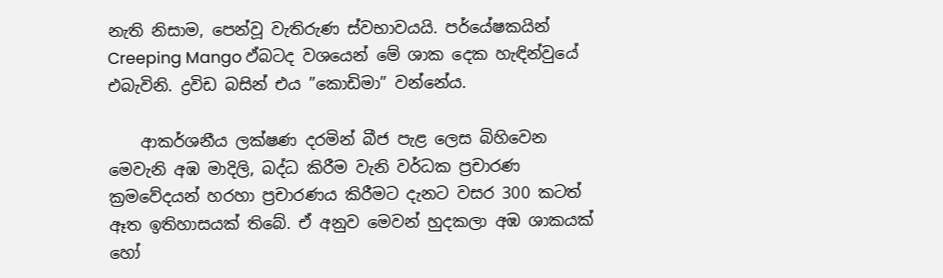නැති නිසාම, පෙන්වූ වැතිරුණ ස්වභාවයයි. පර්යේෂකයින් Creeping Mango ඵ්බටද වශයෙන් මේ ශාක දෙක හැඳින්වුයේ එබැවිනි. ද්‍රවිඩ බසින් එය ”කොඩිමා” වන්නේය.

    ආකර්ශනීය ලක්ෂණ දරමින් බීජ පැළ ලෙස බිහිවෙන මෙවැනි අඹ මාදිලි, බද්ධ කිරීම වැනි වර්ධක ප්‍රචාරණ ක්‍රමවේදයන් හරහා ප්‍රචාරණය කිරීමට දැනට වසර 300 කටත් ඈත ඉතිහාසයක් තිබේ. ඒ අනුව මෙවන් හුදකලා අඹ ශාකයක් හෝ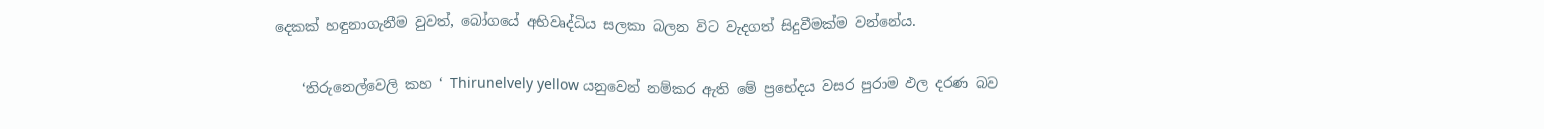දෙකක් හඳුනාගැනීම වුවත්, බෝගයේ අභිවෘද්ධිය සලකා බලන විට වැදගත් සිදුවීමක්ම වන්නේය.

    ‘තිරුනෙල්වෙලි කහ ‘ Thirunelvely yellow යනුවෙන් නම්කර ඇති මේ ප්‍රභේදය වසර පුරාම ඵල දරණ බව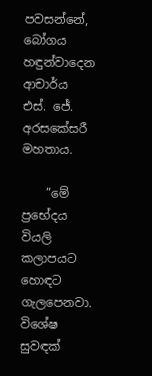පවසන්නේ, බෝගය හඳුන්වාදෙන ආචාර්ය එස්. ජේ. අරසකේසරී මහතාය.

    ”මේ ප්‍රභේදය වියලි කලාපයට හොඳට ගැලපෙනවා. විශේෂ සුවඳක්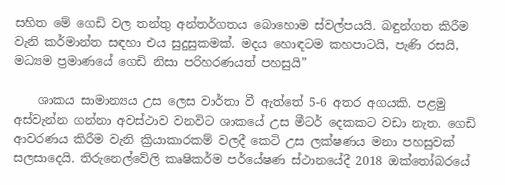සහිත මේ ගෙඩි වල තන්තු අන්තර්ගතය බොහොම ස්වල්පයයි. බඳුන්ගත කිරීම වැනි කර්මාන්ත සඳහා එය සුදුසුකමක්. මදය හොඳටම කහපාටයි, පැණි රසයි, මධ්‍යම ප්‍රමාණයේ ගෙඩි නිසා පරිහරණයත් පහසුයි”

    ශාකය සාමාන්‍යය උස ලෙස වාර්තා වී ඇත්තේ 5-6 අතර අගයකි. පළමු අස්වැන්න ගන්නා අවස්ථාව වනවිට ශාකයේ උස මීටර් දෙකකට වඩා නැත. ගෙඩි ආවරණය කිරීම වැනි ක්‍රියාකාරකම් වලදී කෙටි උස ලක්ෂණය මනා පහසුවක් සලසාදෙයි. තිරුනෙල්වේලි කෘෂිකර්ම පර්යේෂණ ස්ථානයේදී 2018 ඔක්තෝබරයේ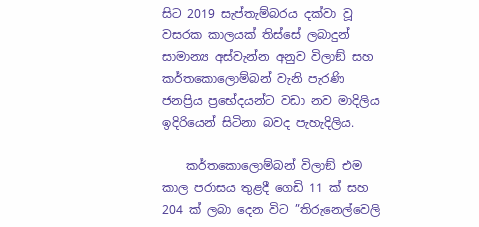සිට 2019 සැප්තැම්බරය දක්වා වූ වසරක කාලයක් තිස්සේ ලබාදුන් සාමාන්‍ය අස්වැන්න අනුව විලාඞ් සහ කර්තකොලොම්බන් වැනි පැරණි ජනප්‍රිය ප්‍රභේදයන්ට වඩා නව මාදිලිය ඉදිරියෙන් සිටිනා බවද පැහැදිලිය.

    කර්තකොලොම්බන් විලාඞ් එම කාල පරාසය තුළදී ගෙඩි 11 ක් සහ 204 ක් ලබා දෙන විට ”තිරුනෙල්වෙලි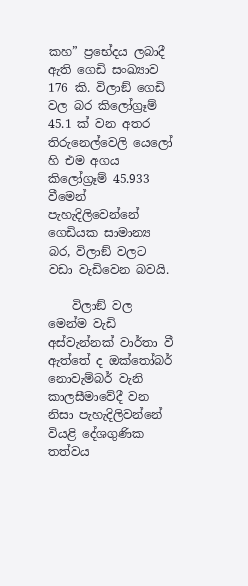කහ” ප්‍රභේදය ලබාදී ඇති ගෙඩි සංඛ්‍යාව 176 කි. විලාඞ් ගෙඩි වල බර කිලෝග්‍රෑම් 45.1 ක් වන අතර තිරුනෙල්වෙලි යෙලෝ හි එම අගය කිලෝග්‍රෑම් 45.933 වීමෙන් පැහැදිලිවෙන්නේ ගෙඩියක සාමාන්‍ය බර, විලාඞ් වලට වඩා වැඩිවෙන බවයි.

    විලාඞ් වල මෙන්ම වැඩි අස්වැන්නක් වාර්තා වී ඇත්තේ ද ඔක්තෝබර් නොවැම්බර් වැනි කාලසීමාවේදී වන නිසා පැහැදිලිවන්නේ වියළි දේශගුණික තත්වය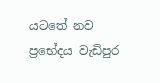යටතේ නව ප්‍රභේදය වැඩිපුර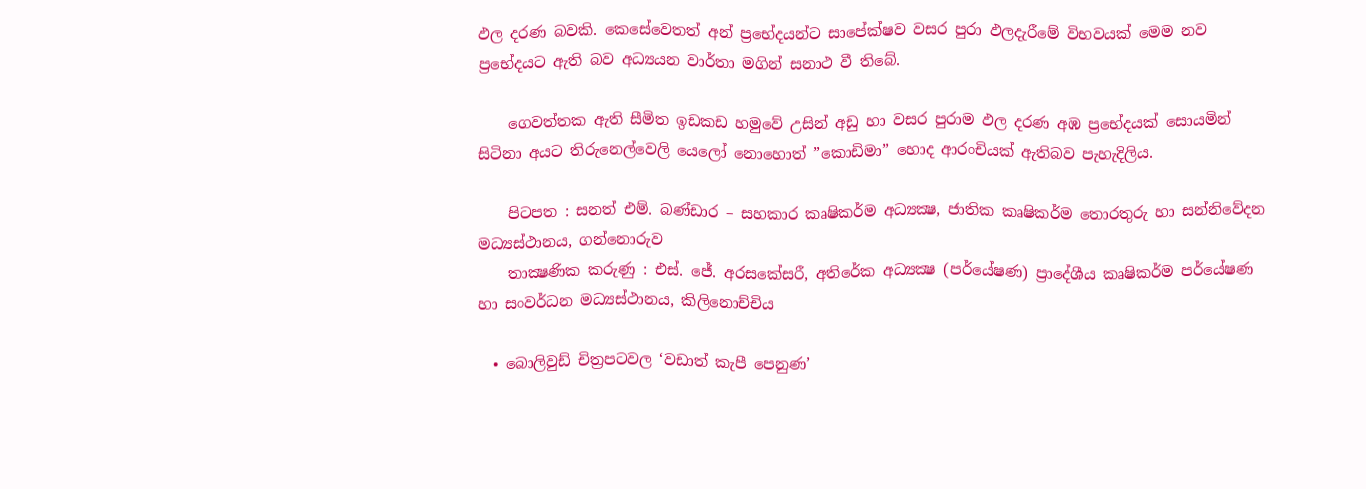ඵල දරණ බවකි. කෙසේවෙතත් අන් ප්‍රභේදයන්ට සාපේක්ෂව වසර පුරා ඵලදැරීමේ විභවයක් මෙම නව ප්‍රභේදයට ඇති බව අධ්‍යයන වාර්තා මගින් සනාථ වී තිබේ.

    ගෙවත්තක ඇති සීමිත ඉඩකඩ හමුවේ උසින් අඩු හා වසර පුරාම ඵල දරණ අඹ ප්‍රභේදයක් සොයමින් සිටිනා අයට තිරුනෙල්වෙලි යෙලෝ නොහොත් ”කොඩිමා” හොද ආරංචියක් ඇතිබව පැහැදිලිය.

    පිටපත : සනත් එම්. බණ්ඩාර – සහකාර කෘෂිකර්ම අධ්‍යක්‍ෂ, ජාතික කෘෂිකර්ම තොරතුරු හා සන්නිවේදන මධ්‍යස්ථානය, ගන්නොරුව
    තාක්‍ෂණික කරුණු : එස්. ජේ. අරසකේසරී, අතිරේක අධ්‍යක්‍ෂ (පර්යේෂණ) ප්‍රාදේශීය කෘෂිකර්ම පර්යේෂණ හා සංවර්ධන මධ්‍යස්ථානය, කිලිනොච්චිය

  • බොලිවුඩ් චිත්‍රපටවල ‘වඩාත් කැපී පෙනුණ’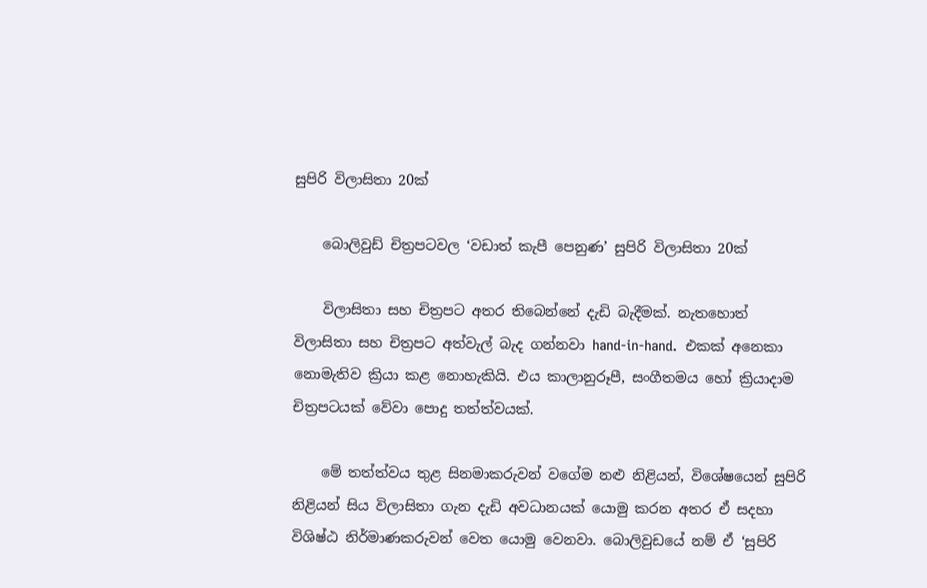සුපිරි විලාසිතා 20ක්

    බොලිවුඩ් චිත්‍රපටවල ‘වඩාත් කැපී පෙනුණ’ සුපිරි විලාසිතා 20ක්

    විලාසිතා සහ චිත්‍රපට අතර තිබෙන්නේ දැඩි බැදීමක්. නැතහොත් විලාසිතා සහ චිත්‍රපට අත්වැල් බැද ගන්නවා hand-in-hand.  එකක් අනෙකා නොමැතිව ක්‍රියා කළ නොහැකියි. එය කාලානුරූපී, සංගීතමය හෝ ක්‍රියාදාම චිත්‍රපටයක් වේවා පොදු තත්ත්වයක්.

    මේ තත්ත්වය තුළ සිනමාකරුවන් වගේම නළු නිළියන්, විශේෂයෙන් සුපිරි නිළියන් සිය විලාසිතා ගැන දැඩි අවධානයක් යොමු කරන අතර ඒ සදහා විශිෂ්ඨ නිර්මාණකරුවන් වෙත යොමු වෙනවා. බොලිවුඩයේ නම් ඒ ‘සුපිරි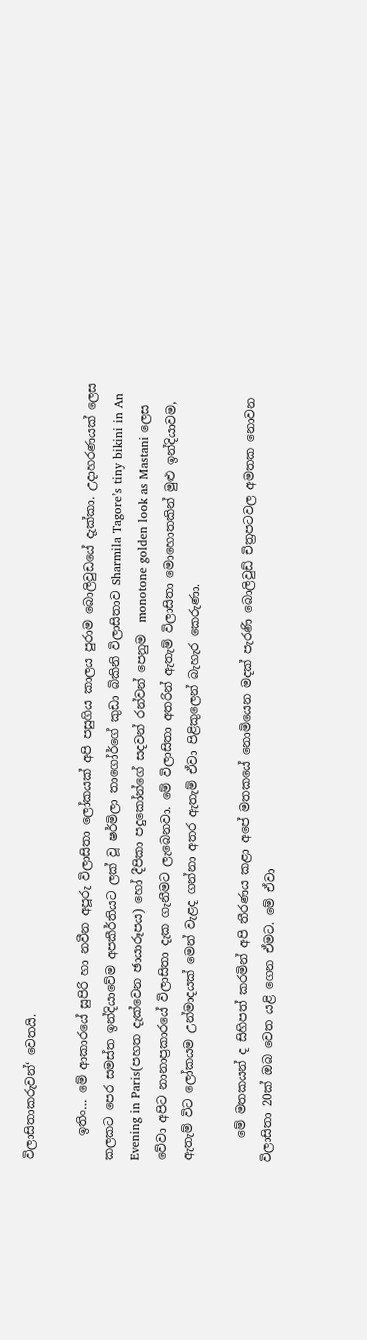විලාසිතාකරුවන්‘ වෙතයි.

    ඉතිං… මේ ආකාරයේ සුපිරි හා නවීන අපූරු විලාසිතා ලෝකයක් අපි පසුගිය කාලය පුරාම බොලිවුඩයේ දැක්කා. උදාහරණයක් ලෙස කලකට පෙර සමස්ත ඉන්දියාවේම අපකීර්තියට ලක් වූ ෂර්මිලා තාගෝර්ගේ කුඩා බිකිනි විලාසිතාව Sharmila Tagore’s tiny bikini in An Evening in Paris(පහත දැක්වෙන ඡායාරූපය) හෝ දීපිකා පදුකෝන්ගේ සදවන් රන්වන් පෙනුම  monotone golden look as Mastani ලෙස වේවා අපිට නානාප්‍රකාරයේ විලාසිතා දැක ගැනීමට ලැබෙනවා. මේ විලාසිතා අතරින් ඇතැම් විලාසිතා මොහොතකින් මුළු ඉන්දියාවම, ඇතැම් විට ලෝකයම උන්මාදයක් මෙන් වැළද ගන්නා අතර ඇතැම් ඒවා පිළිකුලෙන් බැහැර කෙරුණා.

    මේ මතකයන් ද සිහිපත් කරමින් අපි තීරණය කළා අපේ මතකයේ නොමියෙන මදක් පැරණි බොලිවුඩ් චිත්‍රපටවල අමතක නොවන විලාසිතා 20ක් ඔබ වෙත යළි ගෙන ඒමට. මේ ඒවා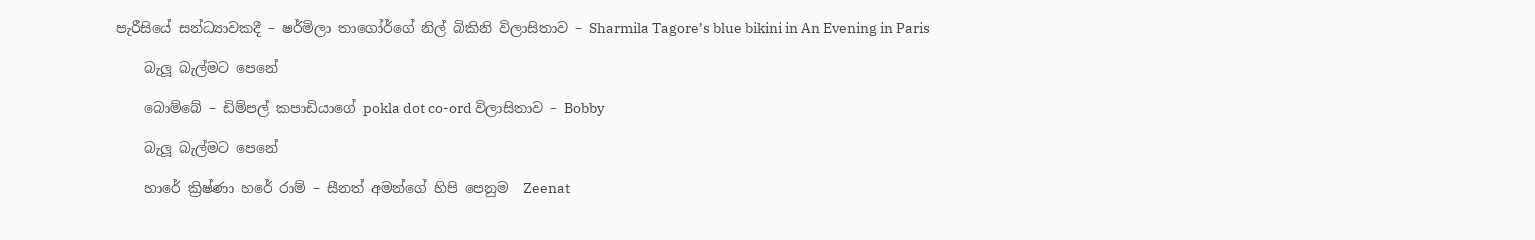පැරීසියේ සන්ධ්‍යාවකදී – ෂර්මිලා තාගෝර්ගේ නිල් බිකිනි විලාසිතාව – Sharmila Tagore’s blue bikini in An Evening in Paris

    බැලූ බැල්මට පෙනේ

    බොම්බේ – ඩිම්පල් කපාඩියාගේ pokla dot co-ord විලාසිතාව – Bobby

    බැලූ බැල්මට පෙනේ

    හාරේ ක්‍රිෂ්ණා හරේ රාම් – සීනත් අමන්ගේ හිපි පෙනුම  Zeenat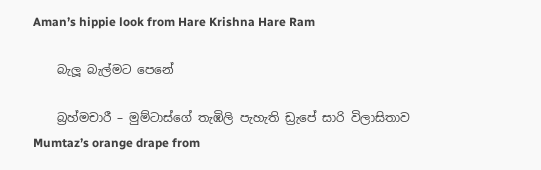Aman’s hippie look from Hare Krishna Hare Ram

    බැලූ බැල්මට පෙනේ

    බ්‍රහ්මචාරී – මුම්ටාස්ගේ තැඹිලි පැහැති ඩ්‍රැපේ සාරි විලාසිතාව Mumtaz’s orange drape from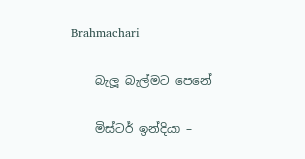Brahmachari

    බැලූ බැල්මට පෙනේ

    මිස්ටර් ඉන්දියා –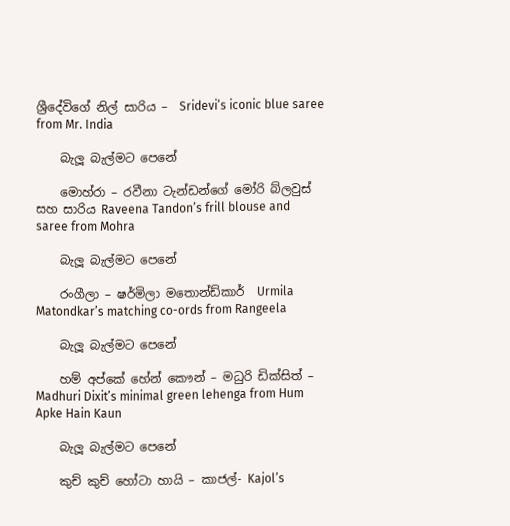ශ්‍රීදේවිගේ නිල් සාරිය –  Sridevi’s iconic blue saree from Mr. India

    බැලූ බැල්මට පෙනේ

    මොහ්රා – රවීනා ටැන්ඩන්ගේ මෝරි බ්ලවුස් සහ සාරිය Raveena Tandon’s frill blouse and saree from Mohra

    බැලූ බැල්මට පෙනේ

    රංගීලා – ෂර්මිලා මතොන්ඩ්කාර්  Urmila Matondkar’s matching co-ords from Rangeela

    බැලූ බැල්මට පෙනේ

    හම් අප්කේ හේන් කෞන් – මධුරි ඩික්සිත් – Madhuri Dixit’s minimal green lehenga from Hum Apke Hain Kaun

    බැලූ බැල්මට පෙනේ

    කුච් කුච් හෝටා හායි – කාජල්- Kajol’s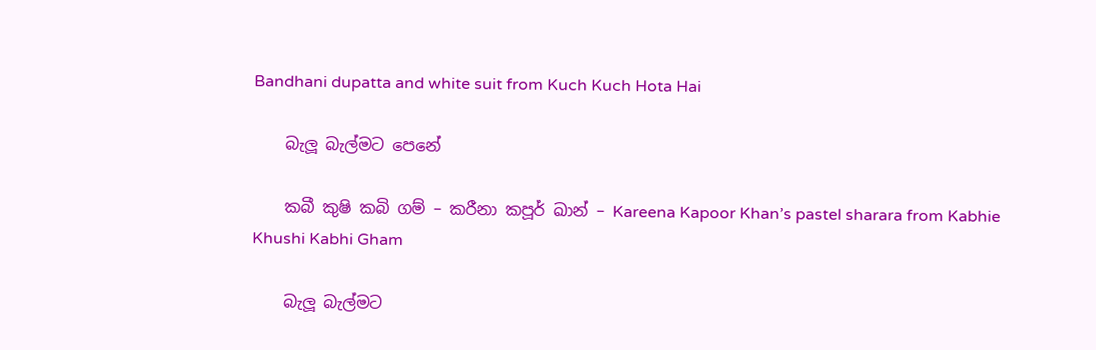Bandhani dupatta and white suit from Kuch Kuch Hota Hai

    බැලූ බැල්මට පෙනේ

    කබී කුෂි කබි ගම් – කරීනා කපූර් ඛාන් – Kareena Kapoor Khan’s pastel sharara from Kabhie Khushi Kabhi Gham

    බැලූ බැල්මට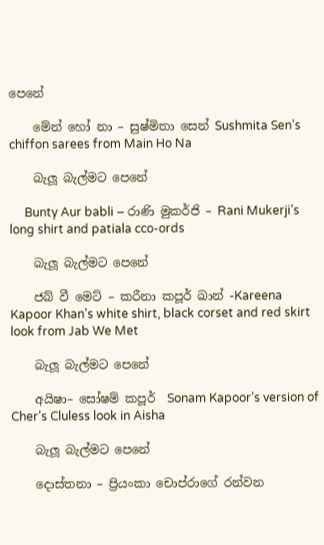පෙනේ

    මේන් හෝ නා – සුෂ්මිතා සෙන් Sushmita Sen’s chiffon sarees from Main Ho Na

    බැලූ බැල්මට පෙනේ

     Bunty Aur babli – රාණි මුකර්ජි – Rani Mukerji’s long shirt and patiala cco-ords

    බැලූ බැල්මට පෙනේ

    ජබ් වී මෙට් – කරීනා කපූර් ඛාන් -Kareena Kapoor Khan’s white shirt, black corset and red skirt look from Jab We Met

    බැලූ බැල්මට පෙනේ

    අයිෂා– සෝෂම් කපූර්  Sonam Kapoor’s version of Cher’s Cluless look in Aisha

    බැලූ බැල්මට පෙනේ

    දොස්තනා – ප්‍රියංකා චොප්රාගේ රන්වන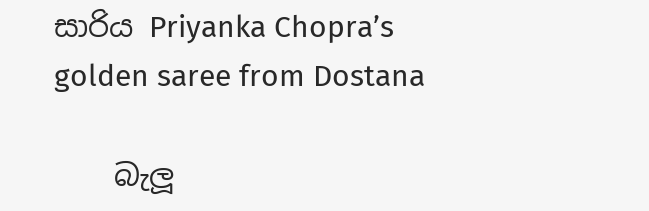සාරිය Priyanka Chopra’s golden saree from Dostana

    බැලූ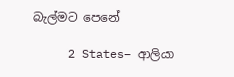බැල්මට පෙනේ

     2 States– ආලියා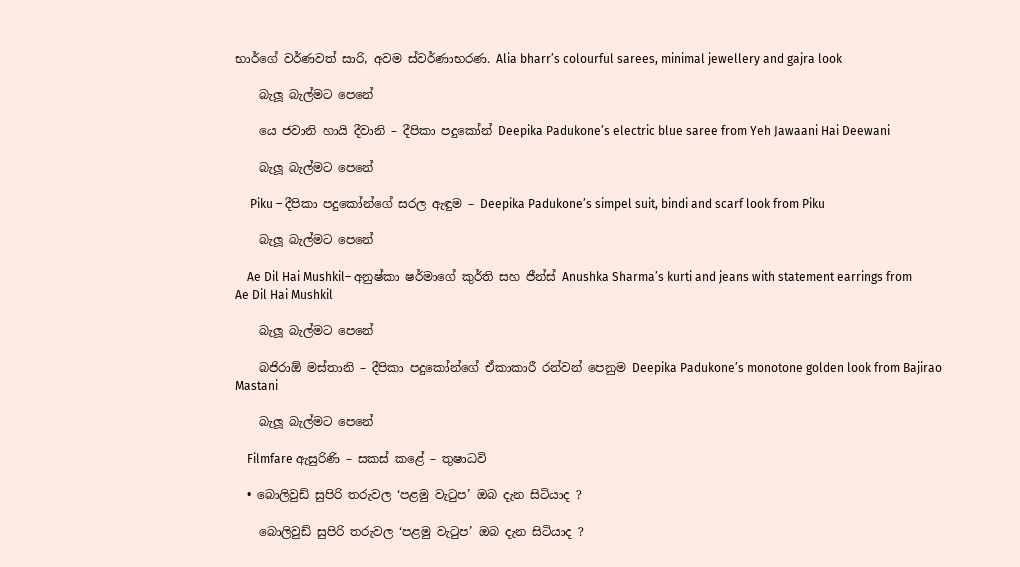භාර්ගේ වර්ණවත් සාරි, අවම ස්වර්ණාභරණ. Alia bharr’s colourful sarees, minimal jewellery and gajra look

    බැලූ බැල්මට පෙනේ

    යෙ ජවානි හායි දීවානි – දීපිකා පදුකෝන් Deepika Padukone’s electric blue saree from Yeh Jawaani Hai Deewani

    බැලූ බැල්මට පෙනේ

     Piku – දීපිකා පදුකෝන්ගේ සරල ඇඳුම – Deepika Padukone’s simpel suit, bindi and scarf look from Piku

    බැලූ බැල්මට පෙනේ

    Ae Dil Hai Mushkil– අනුෂ්කා ෂර්මාගේ කුර්ති සහ ජීන්ස් Anushka Sharma’s kurti and jeans with statement earrings from Ae Dil Hai Mushkil

    බැලූ බැල්මට පෙනේ

    බජිරාඕ මස්තානි – දීපිකා පදුකෝන්ගේ ඒකාකාරී රන්වන් පෙනුම Deepika Padukone’s monotone golden look from Bajirao Mastani

    බැලූ බැල්මට පෙනේ

    Filmfare ඇසුරිණි – සකස් කළේ – තුෂාධවි

  • බොලිවුඩ් සුපිරි තරුවල ‘පළමු වැටුප’ ඔබ දැන සිටියාද ?

    බොලිවුඩ් සුපිරි තරුවල ‘පළමු වැටුප’ ඔබ දැන සිටියාද ?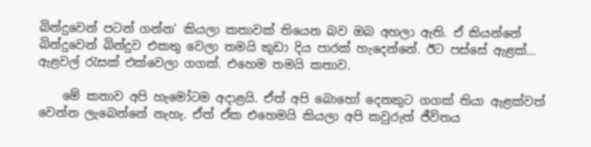බින්දුවෙන් පටන් ගන්න‘ කියලා කතාවක් තියෙන බව ඔබ අහලා ඇති. ඒ කියන්නේ බින්දුවෙන් බින්දුව එකතු වෙලා තමයි කුඩා දිය පාරක් හැදෙන්නේ. ඊට පස්සේ ඇළක්… ඇළවල් රැසක් එක්වෙලා ගගක්. එහෙම තමයි කතාව.

    මේ කතාව අපි හැමෝටම අදාළයි. ඒත් අපි බොහෝ දෙනකුට ගගක් තියා ඇළක්වත් වෙන්න ලැබෙන්නේ නැහැ. ඒත් ඒක එහෙමයි කියලා අපි කවුරුත් ජීවිතය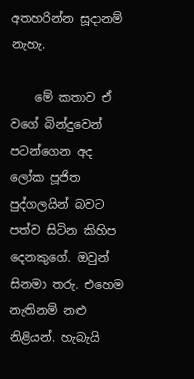අතහරින්න සූදානම් නැහැ.

    මේ කතාව ඒ වගේ බින්දුවෙන් පටන්ගෙන අද ලෝක පූජිත පුද්ගලයින් බවට පත්ව සිටින කිහිප දෙනකුගේ. ඔවුන් සිනමා තරු. එහෙම නැතිනම් නළු නිළියන්. හැබැයි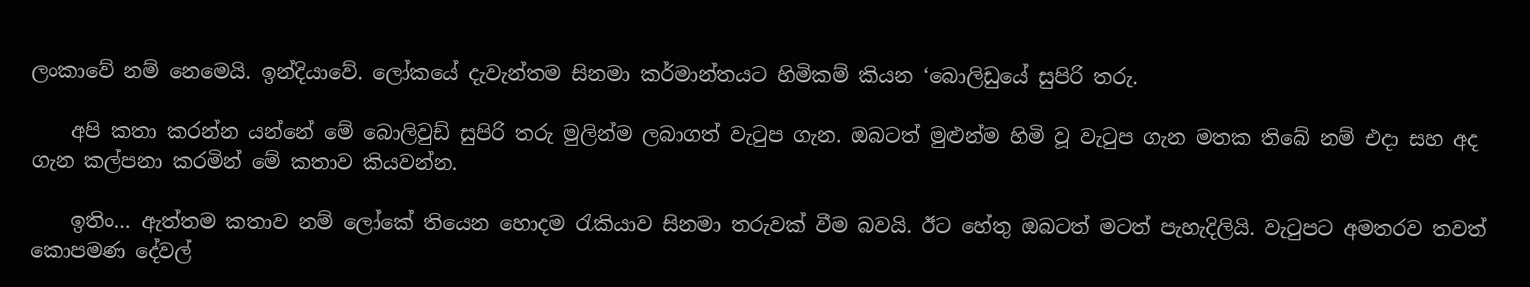ලංකාවේ නම් නෙමෙයි. ඉන්දියාවේ. ලෝකයේ දැවැන්තම සිනමා කර්මාන්තයට හිමිකම් කියන ‘බොලිඩුයේ සුපිරි තරු.

    අපි කතා කරන්න යන්නේ මේ බොලිවුඩ් සුපිරි තරු මුලින්ම ලබාගත් වැටුප ගැන. ඔබටත් මුළුන්ම හිමි වූ වැටුප ගැන මතක තිබේ නම් එදා සහ අද ගැන කල්පනා කරමින් මේ කතාව කියවන්න.

    ඉතිං… ඇත්තම කතාව නම් ලෝකේ තියෙන හොදම රැකියාව සිනමා තරුවක් වීම බවයි. ඊට හේතු ඔබටත් මටත් පැහැදිලියි. වැටුපට අමතරව තවත් කොපමණ දේවල්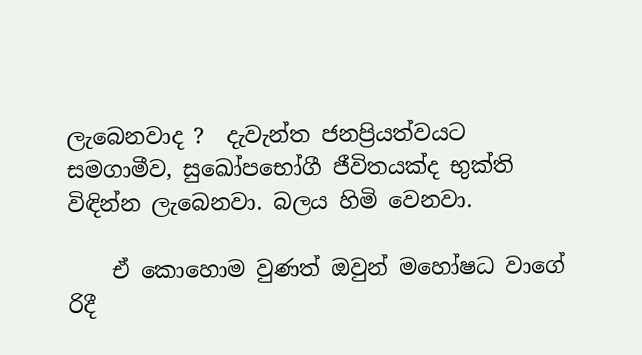ලැබෙනවාද ?  දැවැන්ත ජනප්‍රියත්වයට සමගාමීව, සුඛෝපභෝගී ජීවිතයක්ද භුක්ති විඳින්න ලැබෙනවා. බලය හිමි වෙනවා.

    ඒ කොහොම වුණත් ඔවුන් මහෝෂධ වාගේ රිදී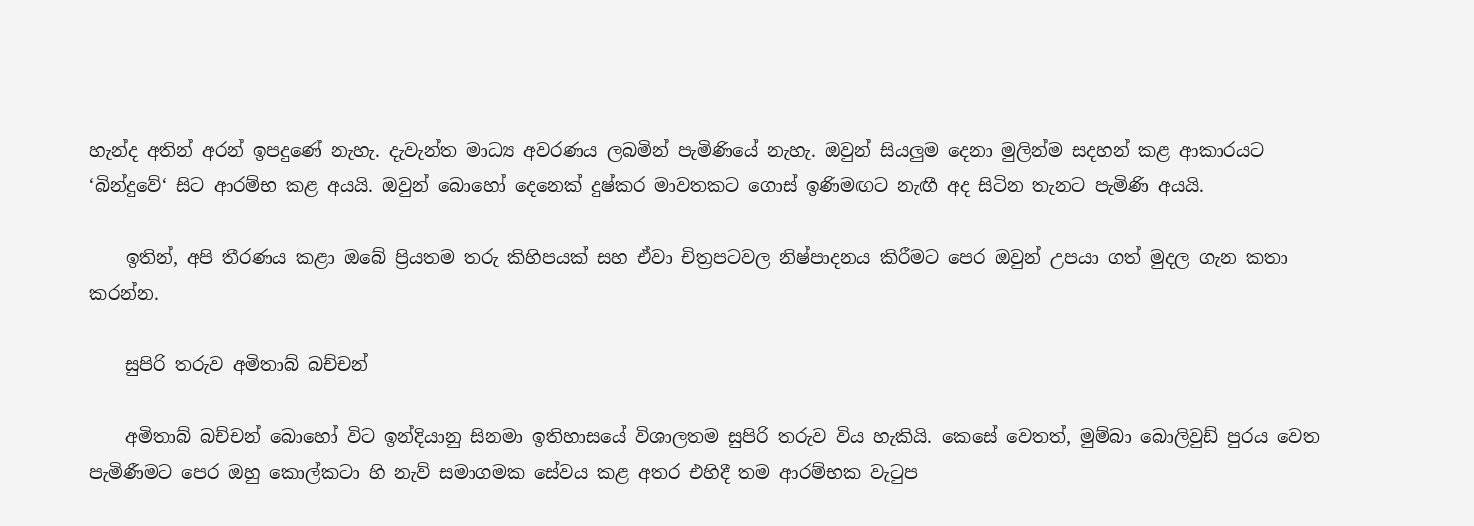හැන්ද අතින් අරන් ඉපදුණේ නැහැ. දැවැන්ත මාධ්‍ය අවරණය ලබමින් පැමිණියේ නැහැ. ඔවුන් සියලුම දෙනා මුලින්ම සදහන් කළ ආකාරයට ‘බින්දුවේ‘ සිට ආරම්භ කළ අයයි. ඔවුන් බොහෝ දෙනෙක් දුෂ්කර මාවතකට ගොස් ඉණිමඟට නැඟී අද සිටින තැනට පැමිණි අයයි.

    ඉතින්, අපි තීරණය කළා ඔබේ ප්‍රියතම තරු කිහිපයක් සහ ඒවා චිත්‍රපටවල නිෂ්පාදනය කිරීමට පෙර ඔවුන් උපයා ගත් මුදල ගැන කතා කරන්න.

    සුපිරි තරුව අමිතාබ් බච්චන්

    අමිතාබ් බච්චන් බොහෝ විට ඉන්දියානු සිනමා ඉතිහාසයේ විශාලතම සුපිරි තරුව විය හැකියි. කෙසේ වෙතත්, මුම්බා බොලිවුඩ් පුරය වෙත පැමිණීමට පෙර ඔහු කොල්කටා හි නැව් සමාගමක සේවය කළ අතර එහිදී තම ආරම්භක වැටුප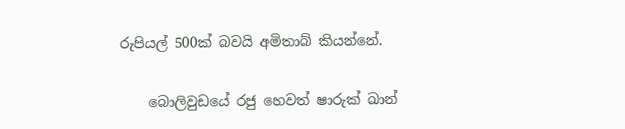රුපියල් 500ක් බවයි අමිතාබ් කියන්නේ.

    බොලිවුඩයේ රජු හෙවත් ෂාරුක් ඛාන්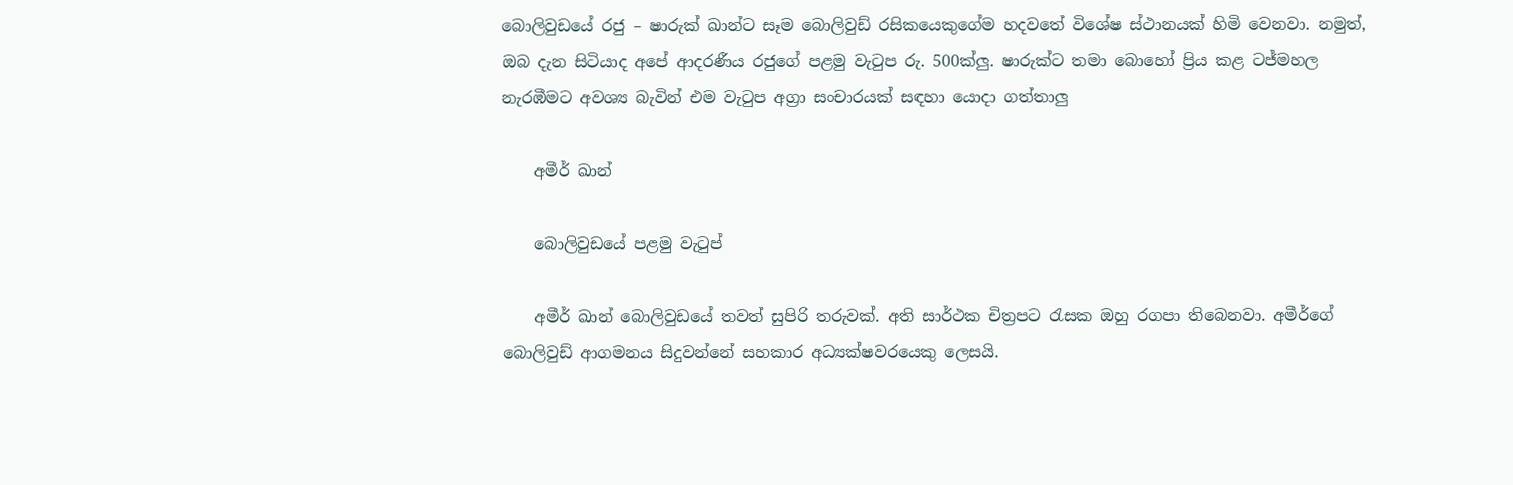බොලිවුඩයේ රජු – ෂාරුක් ඛාන්ට සෑම බොලිවුඩ් රසිකයෙකුගේම හදවතේ විශේෂ ස්ථානයක් හිමි වෙනවා. නමුත්, ඔබ දැන සිටියාද අපේ ආදරණීය රජුගේ පළමු වැටුප රු. 500ක්ලු. ෂාරුක්ට තමා බොහෝ ප්‍රිය කළ ටජ්මහල නැරඹීමට අවශ්‍ය බැවින් එම වැටුප අග්‍රා සංචාරයක් සඳහා යොදා ගත්තාලු

    අමීර් ඛාන්

    බොලිවුඩයේ පළමු වැටුප්

    අමීර් ඛාන් බොලිවුඩයේ තවත් සුපිරි තරුවක්. අති සාර්ථක චිත්‍රපට රැසක ඔහු රගපා තිබෙනවා. අමීර්ගේ බොලිවුඩ් ආගමනය සිදුවන්නේ සහකාර අධ්‍යක්ෂවරයෙකු ලෙසයි.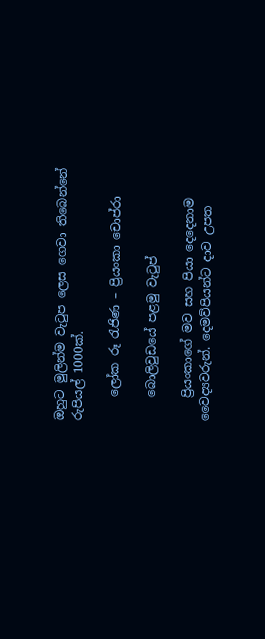ඔහුට මුලින්ම වැටුප ලෙස ගෙවා තිබෙන්නේ රුපියල් 1000ක්.

    ලෝක රූ රැජිණ – ප්‍රියංකා චොප්රා

    බොලිවුඩයේ පළමු වැටුප්

    ප්‍රියංකාගේ මව සහ පියා දෙදෙනාම වෛද්‍යවරුන්. දෙමව්පියන්ට දාව උපත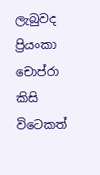ලැබුවද ප්‍රියංකා චොප්රා කිසි විටෙකත්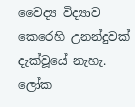වෛද්‍ය විද්‍යාව කෙරෙහි උනන්දුවක් දැක්වූයේ නැහැ. ලෝක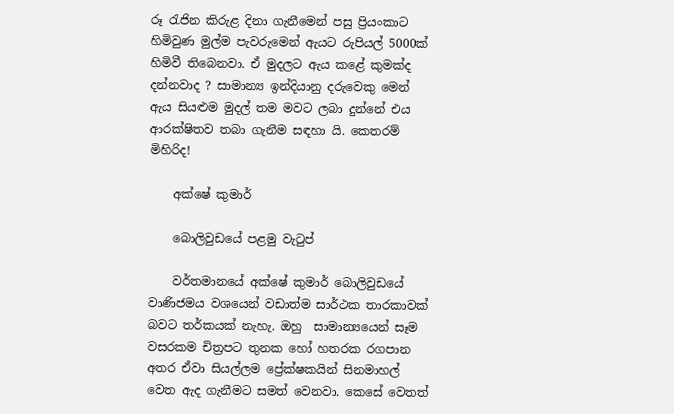රූ රැජින කිරුළ දිනා ගැනීමෙන් පසු ප්‍රියංකාට හිමිවුණ මුල්ම පැවරුමෙන් ඇයට රුපියල් 5000ක් හිමිවී තිබෙනවා. ඒ මුදලට ඇය කළේ කුමක්ද දන්නවාද ? සාමාන්‍ය ඉන්දියානු දරුවෙකු මෙන් ඇය සියළුම මුදල් තම මවට ලබා දුන්නේ එය ආරක්ෂිතව තබා ගැනීම සඳහා යි. කෙතරම් මිහිරිද!

    අක්ෂේ කුමාර්

    බොලිවුඩයේ පළමු වැටුප්

    වර්තමානයේ අක්ෂේ කුමාර් බොලිවුඩයේ වාණිජමය වශයෙන් වඩාත්ම සාර්ථක තාරකාවක් බවට තර්කයක් නැහැ. ඔහු  සාමාන්‍යයෙන් සෑම වසරකම චිත්‍රපට තුනක හෝ හතරක රගපාන අතර ඒවා සියල්ලම ප්‍රේක්ෂකයින් සිනමාහල් වෙත ඇද ගැනීමට සමත් වෙනවා. කෙසේ වෙතත්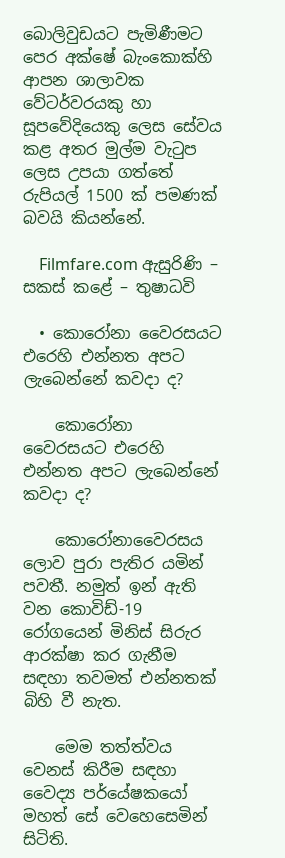බොලිවුඩයට පැමිණීමට පෙර අක්ෂේ බැංකොක්හි ආපන ශාලාවක වේටර්වරයකු හා සූපවේදියෙකු ලෙස සේවය කළ අතර මුල්ම වැටුප ලෙස උපයා ගත්තේ රුපියල් 1500 ක් පමණක් බවයි කියන්නේ.

    Filmfare.com ඇසුරිණි – සකස් කළේ – තුෂාධවි

  • කොරෝනා වෛරසයට එරෙහි එන්නත අපට ලැබෙන්නේ කවදා ද?

    කොරෝනා වෛරසයට එරෙහි එන්නත අපට ලැබෙන්නේ කවදා ද?

    කොරෝනාවෛරසය ලොව පුරා පැතිර යමින් පවතී. නමුත් ඉන් ඇති වන කොවිඩ්-19 රෝගයෙන් මිනිස් සිරුර ආරක්ෂා කර ගැනීම සඳහා තවමත් එන්නතක් බිහි වී නැත.

    මෙම තත්ත්වය වෙනස් කිරීම සඳහා වෛද්‍ය පර්යේෂකයෝ මහත් සේ වෙහෙසෙමින් සිටිති.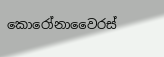කොරෝනාවෛරස්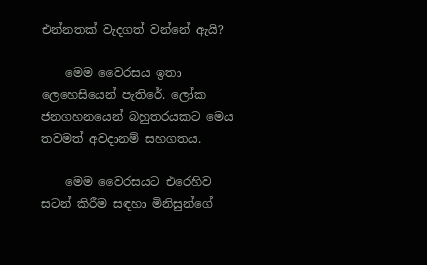එන්නතක් වැදගත් වන්නේ ඇයි?

    මෙම වෛරසය ඉතා ලෙහෙසියෙන් පැතිරේ. ලෝක ජනගහනයෙන් බහුතරයකට මෙය තවමත් අවදානම් සහගතය.

    මෙම වෛරසයට එරෙහිව සටන් කිරීම සඳහා මිනිසුන්ගේ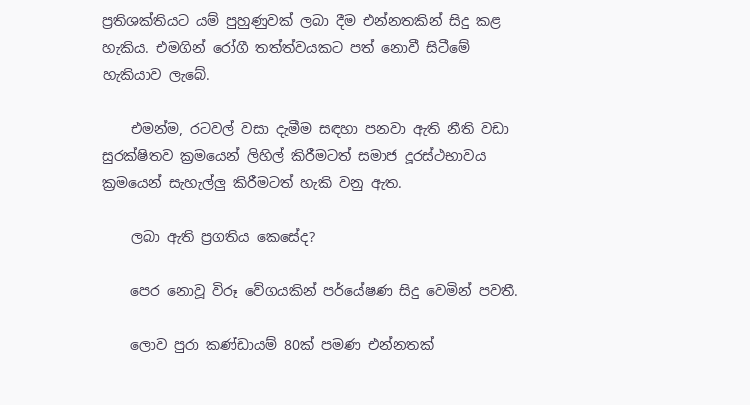ප්‍රතිශක්තියට යම් පුහුණුවක් ලබා දීම එන්නතකින් සිදු කළ හැකිය. එමගින් රෝගී තත්ත්වයකට පත් නොවී සිටීමේ හැකියාව ලැබේ.

    එමන්ම, රටවල් වසා දැමීම සඳහා පනවා ඇති නීති වඩා සුරක්ෂිතව ක්‍රමයෙන් ලිහිල් කිරීමටත් සමාජ දූරස්ථභාවය ක්‍රමයෙන් සැහැල්ලු කිරීමටත් හැකි වනු ඇත.

    ලබා ඇති ප්‍රගතිය කෙසේද?

    පෙර නොවූ විරූ වේගයකින් පර්යේෂණ සිදු වෙමින් පවතී.

    ලොව පුරා කණ්ඩායම් 80ක් පමණ එන්නතක්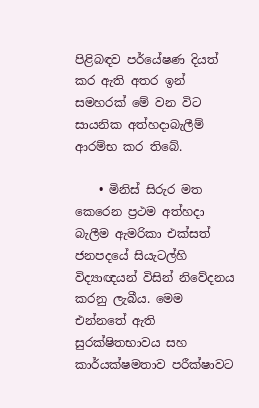පිළිබඳව පර්යේෂණ දියත් කර ඇති අතර ඉන් සමහරක් මේ වන විට සායනික අත්හදාබැලීම් ආරම්භ කර තිබේ.

    • මිනිස් සිරුර මත කෙරෙන ප්‍රථම අත්හදා බැලීම ඇමරිකා එක්සත් ජනපදයේ සියැටල්හි විද්‍යාඥයන් විසින් නිවේදනය කරනු ලැබීය. මෙම එන්නතේ ඇති සුරක්ෂිතභාවය සහ කාර්යක්ෂමතාව පරීක්ෂාවට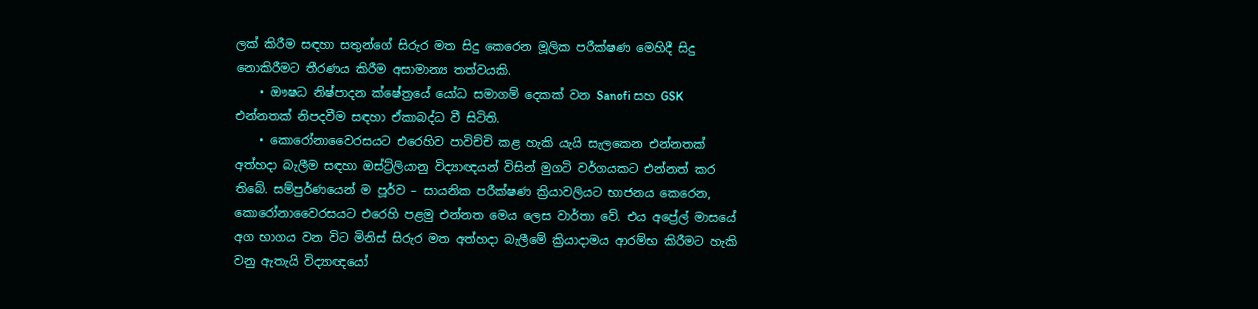ලක් කිරීම සඳහා සතුන්ගේ සිරුර මත සිදු කෙරෙන මූලික පරීක්ෂණ මෙහිදී සිදු නොකිරීමට තීරණය කිරීම අසාමාන්‍ය තත්වයකි.
    • ඖෂධ නිෂ්පාදන ක්ෂේත්‍රයේ යෝධ සමාගම් දෙකක් වන Sanofi සහ GSK එන්නතක් නිපදවීම සඳහා ඒකාබද්ධ වී සිටිති.
    • කොරෝනාවෛරසයට එරෙහිව පාවිච්චි කළ හැකි යැයි සැලකෙන එන්නතක් අත්හදා බැලීම සඳහා ඔස්ට්‍ර්ලියානු විද්‍යාඥයන් විසින් මුගටි වර්ගයකට එන්නත් කර තිබේ. සම්පුර්ණයෙන් ම පූර්ව – සායනික පරීක්ෂණ ක්‍රියාවලියට භාජනය කෙරෙන, කොරෝනාවෛරසයට එරෙහි පළමු එන්නත මෙය ලෙස වාර්තා වේ. එය අප්‍රේල් මාසයේ අග භාගය වන විට මිනිස් සිරුර මත අත්හදා බැලීමේ ක්‍රියාදාමය ආරම්භ කිරීමට හැකි වනු ඇතැයි විද්‍යාඥයෝ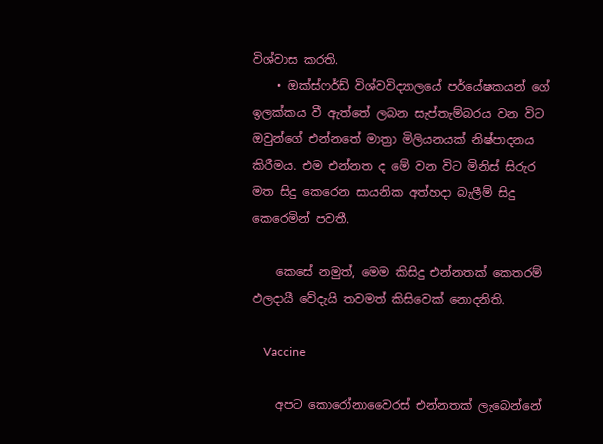විශ්වාස කරති.
    • ඔක්ස්ෆර්ඩ් විශ්වවිද්‍යාලයේ පර්යේෂකයන් ගේ ඉලක්කය වී ඇත්තේ ලබන සැප්තැම්බරය වන විට ඔවුන්ගේ එන්නතේ මාත්‍රා මිලියනයක් නිෂ්පාදනය කිරීමය. එම එන්නත ද මේ වන විට මිනිස් සිරුර මත සිදු කෙරෙන සායනික අත්හදා බැලීම් සිදු කෙරෙමින් පවතී.

    කෙසේ නමුත්, මෙම කිසිදු එන්නතක් කෙතරම් ඵලදායී වේදැයි තවමත් කිසිවෙක් නොදනිති.

    Vaccine

    අපට කොරෝනාවෛරස් එන්නතක් ලැබෙන්නේ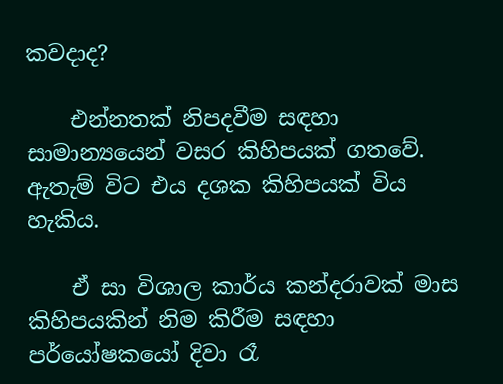කවදාද?

    එන්නතක් නිපදවීම සඳහා සාමාන්‍යයෙන් වසර කිහිපයක් ගතවේ. ඇතැම් විට එය දශක කිහිපයක් විය හැකිය.

    ඒ සා විශාල කාර්ය කන්දරාවක් මාස කිහිපයකින් නිම කිරීම සඳහා පර්යෝෂකයෝ දිවා රෑ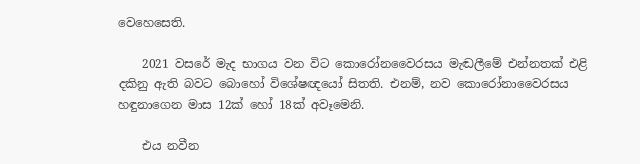වෙහෙසෙති.

    2021 වසරේ මැද භාගය වන විට කොරෝනවෛරසය මැඬලීමේ එන්නතක් එළි දකිනු ඇති බවට බොහෝ විශේෂඥයෝ සිතති. එනම්, නව කොරෝනාවෛරසය හඳුනාගෙන මාස 12ක් හෝ 18ක් අවෑමෙනි.

    එය නවීන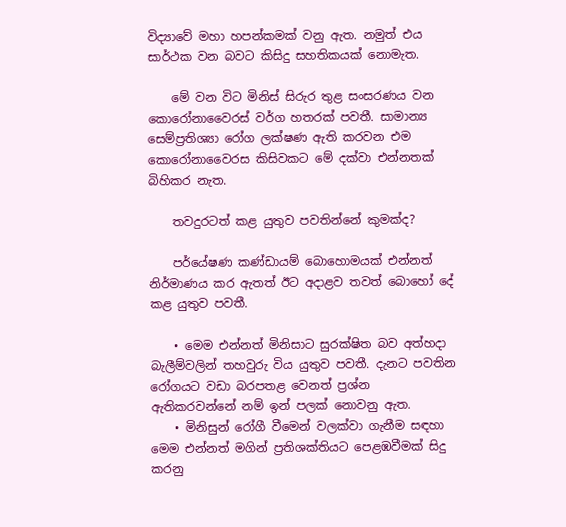විද්‍යාවේ මහා හපන්කමක් වනු ඇත. නමුත් එය සාර්ථක වන බවට කිසිදු සහතිකයක් නොමැත.

    මේ වන විට මිනිස් සිරුර තුළ සංසරණය වන කොරෝනාවෛරස් වර්ග හතරක් පවතී. සාමාන්‍ය සෙම්ප්‍රතිශ්‍යා රෝග ලක්ෂණ ඇති කරවන එම කොරෝනාවෛරස කිසිවකට මේ දක්වා එන්නතක් බිහිකර නැත.

    තවදුරටත් කළ යුතුව පවතින්නේ කුමක්ද?

    පර්යේෂණ කණ්ඩායම් බොහොමයක් එන්නත් නිර්මාණය කර ඇතත් ඊට අදාළව තවත් බොහෝ දේ කළ යුතුව පවතී.

    • මෙම එන්නත් මිනිසාට සුරක්ෂිත බව අත්හදා බැලීම්වලින් තහවුරු විය යුතුව පවතී. දැනට පවතින රෝගයට වඩා බරපතළ වෙනත් ප්‍රශ්න ඇතිකරවන්නේ නම් ඉන් පලක් නොවනු ඇත.
    • මිනිසුන් රෝගී වීමෙන් වලක්වා ගැනීම සඳහා මෙම එන්නත් මගින් ප්‍රතිශක්තියට පෙළඹවීමක් සිදු කරනු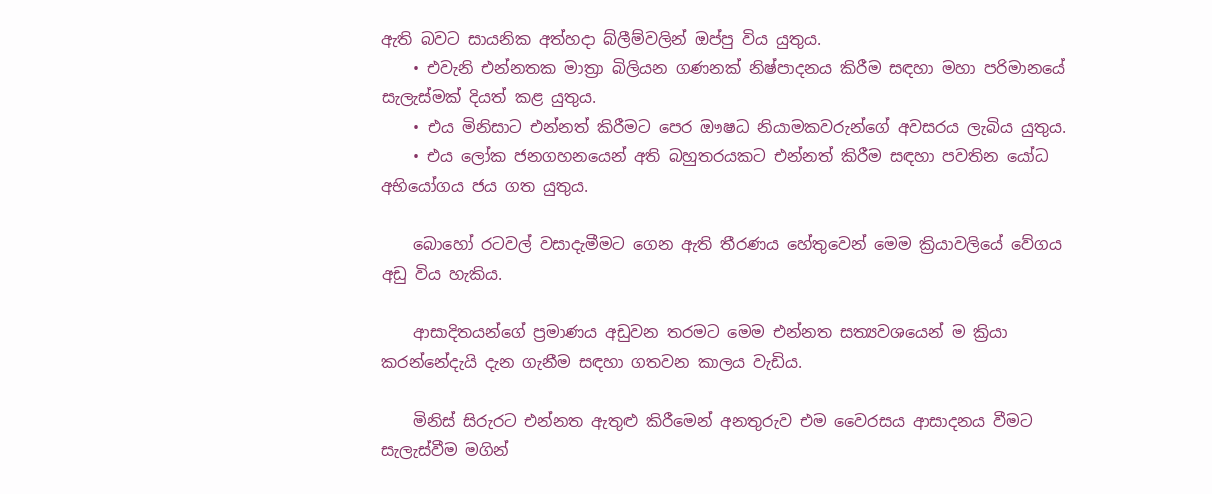ඇති බවට සායනික අත්හදා බ්ලීම්වලින් ඔප්පු විය යුතුය.
    • එවැනි එන්නතක මාත්‍රා බිලියන ගණනක් නිෂ්පාදනය කිරීම සඳහා මහා පරිමානයේ සැලැස්මක් දියත් කළ යුතුය.
    • එය මිනිසාට එන්නත් කිරීමට පෙර ඖෂධ නියාමකවරුන්ගේ අවසරය ලැබිය යුතුය.
    • එය ලෝක ජනගහනයෙන් අති බහුතරයකට එන්නත් කිරීම සඳහා පවතින යෝධ අභියෝගය ජය ගත යුතුය.

    බොහෝ රටවල් වසාදැමීමට ගෙන ඇති තීරණය හේතුවෙන් මෙම ක්‍රියාවලියේ වේගය අඩු විය හැකිය.

    ආසාදිතයන්ගේ ප්‍රමාණය අඩුවන තරමට මෙම එන්නත සත්‍යවශයෙන් ම ක්‍රියා කරන්නේදැයි දැන ගැනීම සඳහා ගතවන කාලය වැඩිය.

    මිනිස් සිරුරට එන්නත ඇතුළු කිරීමෙන් අනතුරුව එම වෛරසය ආසාදනය වීමට සැලැස්වීම මගින්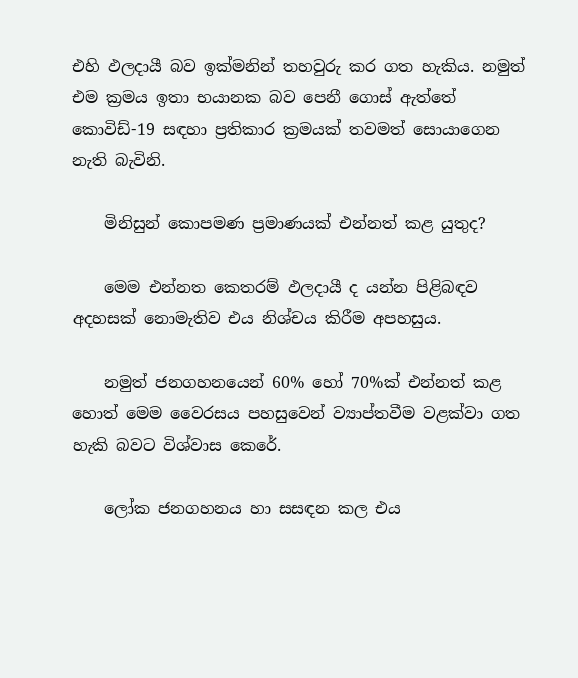එහි ඵලදායී බව ඉක්මනින් තහවුරු කර ගත හැකිය. නමුත් එම ක්‍රමය ඉතා භයානක බව පෙනී ගොස් ඇත්තේ කොවිඩ්-19 සඳහා ප්‍රතිකාර ක්‍රමයක් තවමත් සොයාගෙන නැති බැවිනි.

    මිනිසුන් කොපමණ ප්‍රමාණයක් එන්නත් කළ යුතුද?

    මෙම එන්නත කෙතරම් ඵලදායී ද යන්න පිළිබඳව අදහසක් නොමැතිව එය නිශ්චය කිරීම අපහසුය.

    නමුත් ජනගහනයෙන් 60% හෝ 70%ක් එන්නත් කළ හොත් මෙම වෛරසය පහසුවෙන් ව්‍යාප්තවීම වළක්වා ගත හැකි බවට විශ්වාස කෙරේ.

    ලෝක ජනගහනය හා සසඳන කල එය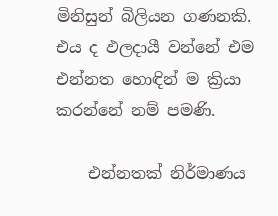මිනිසුන් බිලියන ගණනකි. එය ද ඵලදායී වන්නේ එම එන්නත හොඳින් ම ක්‍රියා කරන්නේ නම් පමණි.

    එන්නතක් නිර්මාණය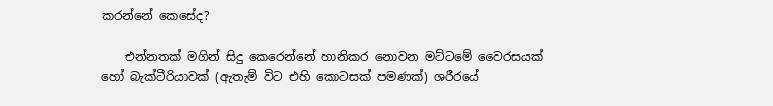කරන්නේ කෙසේද?

    එන්නතක් මගින් සිදු කෙරෙන්නේ හානිකර නොවන මට්ටමේ වෛරසයක් හෝ බැක්ටීරියාවක් (ඇතැම් විට එහි කොටසක් පමණක්) ශරීරයේ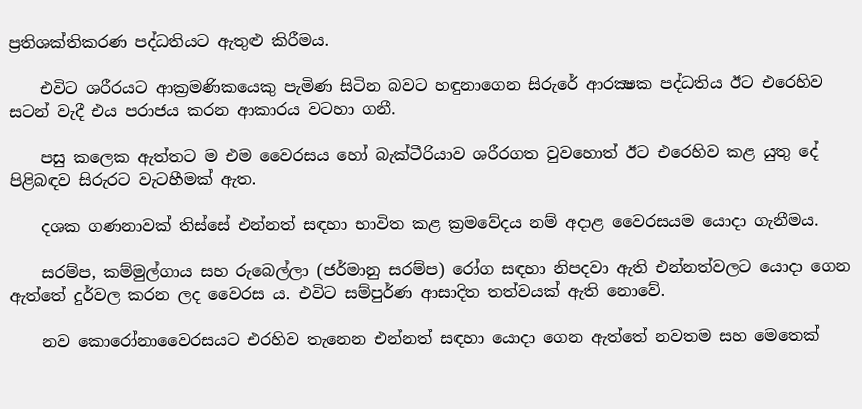ප්‍රතිශක්තිකරණ පද්ධතියට ඇතුළු කිරීමය.

    එවිට ශරීරයට ආක්‍රමණිකයෙකු පැමිණ සිටින බවට හඳුනාගෙන සිරුරේ ආරක්‍ෂක පද්ධතිය ඊට එරෙහිව සටන් වැදී එය පරාජය කරන ආකාරය වටහා ගනී.

    පසු කලෙක ඇත්තට ම එම වෛරසය හෝ බැක්ටීරියාව ශරීරගත වුවහොත් ඊට එරෙහිව කළ යුතු දේ පිළිබඳව සිරුරට වැටහීමක් ඇත.

    දශක ගණනාවක් තිස්සේ එන්නත් සඳහා භාවිත කළ ක්‍රමවේදය නම් අදාළ වෛරසයම යොදා ගැනීමය.

    සරම්ප, කම්මුල්ගාය සහ රුබෙල්ලා (ජර්මානු සරම්ප) රෝග සඳහා නිපදවා ඇති එන්නත්වලට යොදා ගෙන ඇත්තේ දුර්වල කරන ලද වෛරස ය. එවිට සම්පුර්ණ ආසාදිත තත්වයක් ඇති නොවේ.

    නව කොරෝනාවෛරසයට එරහිව තැනෙන එන්නත් සඳහා යොදා ගෙන ඇත්තේ නවතම සහ මෙතෙක්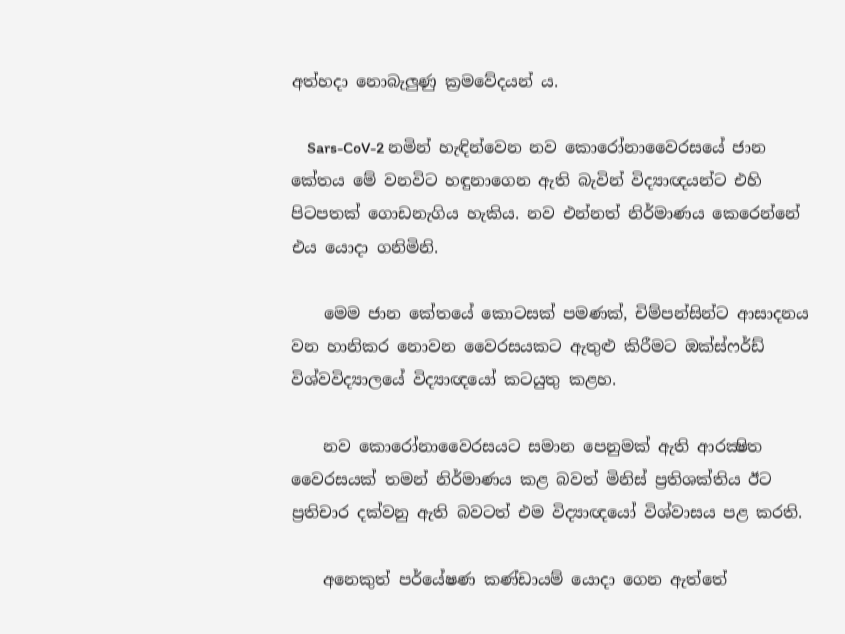අත්හදා නොබැලුණු ක්‍රමවේදයන් ය.

    Sars-CoV-2 නමින් හැඳින්වෙන නව කොරෝනාවෛරසයේ ජාන කේතය මේ වනවිට හඳුනාගෙන ඇති බැවින් විද්‍යාඥයන්ට එහි පිටපතක් ගොඩනැගිය හැකිය. නව එන්නත් නිර්මාණය කෙරෙන්නේ එය යොදා ගනිමිනි.

    මෙම ජාන කේතයේ කොටසක් පමණක්, චිම්පන්සින්ට ආසාදනය වන හානිකර නොවන වෛරසයකට ඇතුළු කිරීමට ඔක්ස්ෆර්ඩ් විශ්වවිද්‍යාලයේ විද්‍යාඥයෝ කටයුතු කළහ.

    නව කොරෝනාවෛරසයට සමාන පෙනුමක් ඇති ආරක්‍ෂිත වෛරසයක් තමන් නිර්මාණය කළ බවත් මිනිස් ප්‍රතිශක්තිය ඊට ප්‍රතිචාර දක්වනු ඇති බවටත් එම විද්‍යාඥයෝ විශ්වාසය පළ කරති.

    අනෙකුත් පර්යේෂණ කණ්ඩායම් යොදා ගෙන ඇත්තේ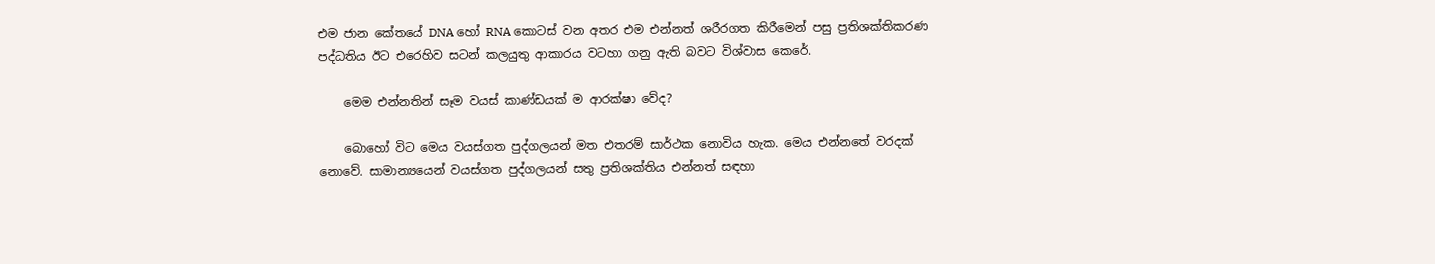එම ජාන කේතයේ DNA හෝ RNA කොටස් වන අතර එම එන්නත් ශරීරගත කිරීමෙන් පසු ප්‍රතිශක්තිකරණ පද්ධතිය ඊට එරෙහිව සටන් කලයුතු ආකාරය වටහා ගනු ඇති බවට විශ්වාස කෙරේ.

    මෙම එන්නතින් සෑම වයස් කාණ්ඩයක් ම ආරක්ෂා වේද?

    බොහෝ විට මෙය වයස්ගත පුද්ගලයන් මත එතරම් සාර්ථක නොවිය හැක. මෙය එන්නතේ වරදක් නොවේ. සාමාන්‍යයෙන් වයස්ගත පුද්ගලයන් සතු ප්‍රතිශක්තිය එන්නත් සඳහා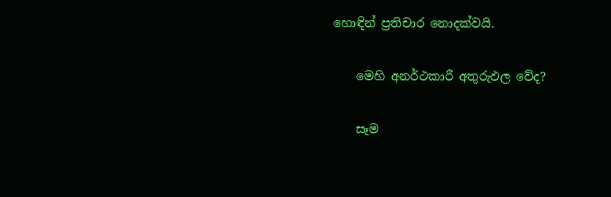හොඳින් ප්‍රතිචාර නොදක්වයි.

    මෙහි අනර්ථකාරී අතුරුඵල වේද?

    සෑම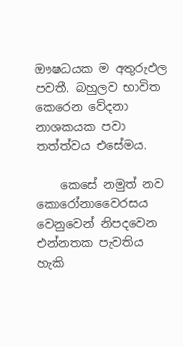ඖෂධයක ම අතුරුඵල පවතී. බහුලව භාවිත කෙරෙන වේදනා නාශකයක පවා තත්ත්වය එසේමය.

    කෙසේ නමුත් නව කොරෝනාවෛරසය වෙනුවෙන් නිපදවෙන එන්නතක පැවතිය හැකි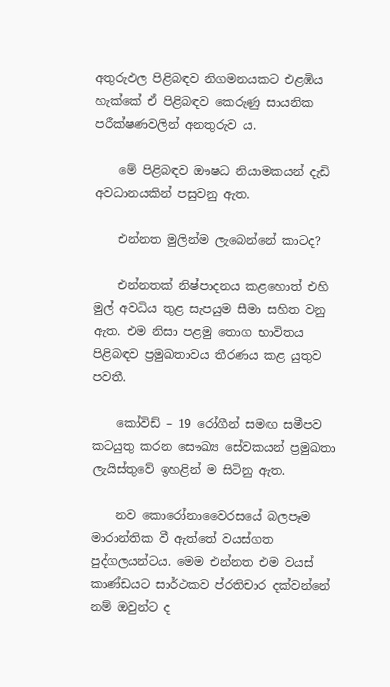අතුරුඵල පිළිබඳව නිගමනයකට එළඹිය හැක්කේ ඒ පිළිබඳව කෙරුණු සායනික පරීක්ෂණවලින් අනතුරුව ය.

    මේ පිළිබඳව ඖෂධ නියාමකයන් දැඩි අවධානයකින් පසුවනු ඇත.

    එන්නත මුලින්ම ලැබෙන්නේ කාටද?

    එන්නතක් නිෂ්පාදනය කළහොත් එහි මුල් අවධිය තුළ සැපයුම සීමා සහිත වනු ඇත. එම නිසා පළමු තොග භාවිතය පිළිබඳව ප්‍රමුඛතාවය තීරණය කළ යුතුව පවතී.

    කෝවිඩ් – 19 රෝගීන් සමඟ සමීපව කටයුතු කරන සෞඛ්‍ය සේවකයන් ප්‍රමුඛතා ලැයිස්තුවේ ඉහළින් ම සිටිනු ඇත.

    නව කොරෝනාවෛරසයේ බලපෑම මාරාන්තික වී ඇත්තේ වයස්ගත පුද්ගලයන්ටය. මෙම එන්නත එම වයස් කාණ්ඩයට සාර්ථකව ප්රතිචාර දක්වන්නේ නම් ඔවුන්ට ද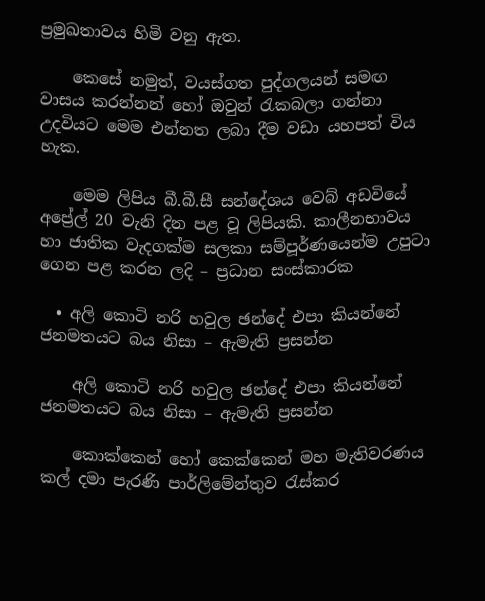ප්‍රමුඛතාවය හිමි වනු ඇත.

    කෙසේ නමුත්, වයස්ගත පුද්ගලයන් සමඟ වාසය කරන්නන් හෝ ඔවුන් රැකබලා ගන්නා උදවියට මෙම එන්නත ලබා දීම වඩා යහපත් විය හැක.

    මෙම ලිපිය බී.බී.සී සන්දේශය වෙබ් අඩවියේ අප්‍රේල් 20 වැනි දින පළ වූ ලිපියකි. කාලීනභාවය හා ජාතික වැදගක්ම සලකා සම්පූර්ණයෙන්ම උපුටා ගෙන පළ කරන ලදි – ප්‍රධාන සංස්කාරක

  • අලි කොටි නරි හවුල ඡන්දේ එපා කියන්නේ ජනමතයට බය නිසා – ඇමැති ප්‍රසන්න

    අලි කොටි නරි හවුල ඡන්දේ එපා කියන්නේ ජනමතයට බය නිසා – ඇමැති ප්‍රසන්න

    කොක්කෙන් හෝ කෙක්කෙන් මහ මැතිවරණය කල් දමා පැරණි පාර්ලිමේන්තුව රැස්කර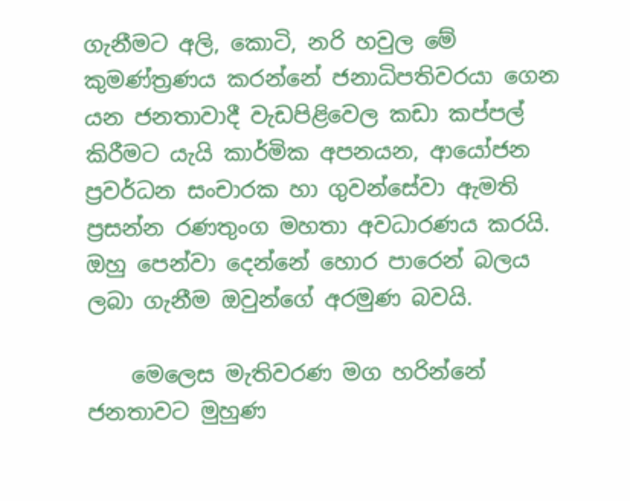ගැනීමට අලි, කොටි, නරි හවුල මේ කුමණ්ත්‍රණය කරන්නේ ජනාධිපතිවරයා ගෙන යන ජනතාවාදී වැඩපිළිවෙල කඩා කප්පල් කිරීමට යැයි කාර්මික අපනයන, ආයෝජන ප්‍රවර්ධන සංචාරක හා ගුවන්සේවා ඇමති ප්‍රසන්න රණතුංග මහතා අවධාරණය කරයි. ඔහු පෙන්වා දෙන්නේ හොර පාරෙන් බලය ලබා ගැනීම ඔවුන්ගේ අරමුණ බවයි.

    මෙලෙස මැතිවරණ මග හරින්නේ ජනතාවට මුහුණ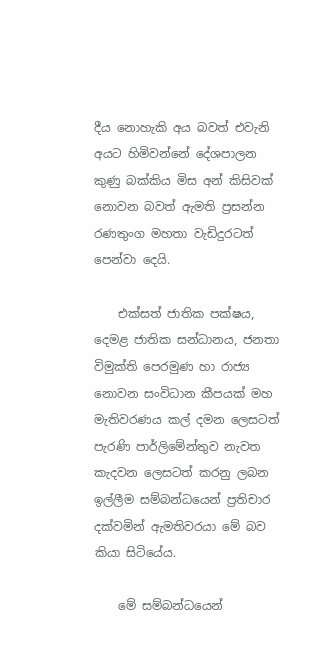දීය නොහැකි අය බවත් එවැනි අයට හිමිවන්නේ දේශපාලන කුණු බක්කිය මිස අන් කිසිවක් නොවන බවත් ඇමති ප්‍රසන්න රණතුංග මහතා වැඩිදුරටත් පෙන්වා දෙයි.

    එක්සත් ජාතික පක්ෂය, දෙමළ ජාතික සන්ධානය, ජනතා විමුක්ති පෙරමුණ හා රාජ්‍ය නොවන සංවිධාන කීපයක් මහ මැතිවරණය කල් දමන ලෙසටත් පැරණි පාර්ලිමේන්තුව නැවත කැදවන ලෙසටත් කරනු ලබන ඉල්ලීම සම්බන්ධයෙන් ප්‍රතිචාර දක්වමින් ඇමතිවරයා මේ බව කියා සිටියේය.

    මේ සම්බන්ධයෙන්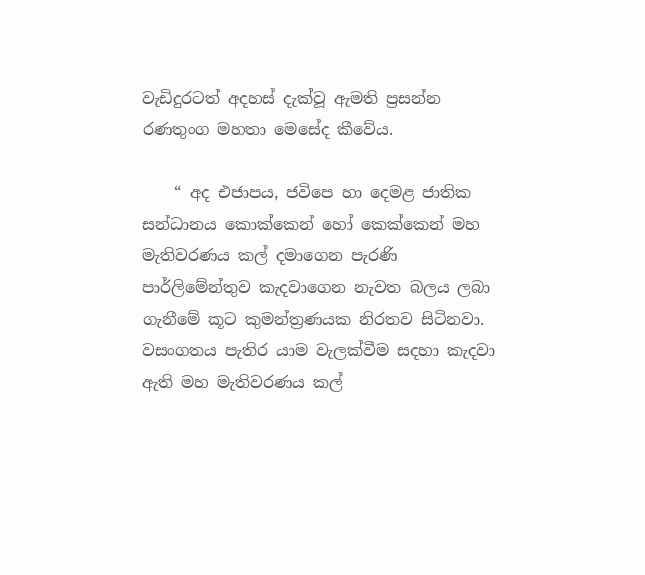වැඩිදුරටත් අදහස් දැක්වූ ඇමති ප්‍රසන්න රණතුංග මහතා මෙසේද කීවේය.

    “ අද එජාපය, ජවිපෙ හා දෙමළ ජාතික සන්ධානය කොක්කෙන් හෝ කෙක්කෙන් මහ මැතිවරණය කල් දමාගෙන පැරණි පාර්ලිමේන්තුව කැදවාගෙන නැවත බලය ලබා ගැනීමේ කූට කුමන්ත්‍රණයක නිරතව සිටිනවා. වසංගතය පැතිර යාම වැලක්වීම සදහා කැදවා ඇති මහ මැතිවරණය කල්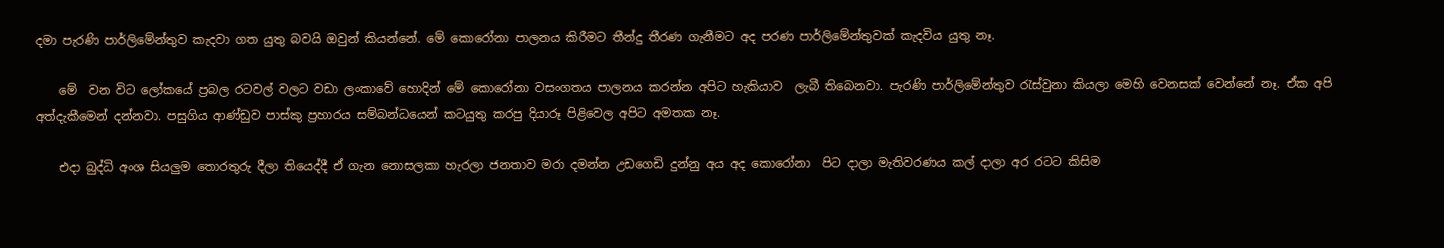දමා පැරණි පාර්ලිමේන්තුව කැදවා ගත යුතු බවයි ඔවුන් කියන්නේ. මේ කොරෝනා පාලනය කිරීමට තීන්දු තීරණ ගැනීමට අද පරණ පාර්ලිමේන්තුවක් කැදවිය යුතු නෑ.

    මේ  වන විට ලෝකයේ ප්‍රබල රටවල් වලට වඩා ලංකාවේ හොදින් මේ කොරෝනා වසංගතය පාලනය කරන්න අපිට හැකියාව  ලැබී තිබෙනවා. පැරණි පාර්ලිමේන්තුව රැස්වුනා කියලා මෙහි වෙනසක් වෙන්නේ නෑ. ඒක අපි අත්දැකීමෙන් දන්නවා. පසුගිය ආණ්ඩුව පාස්කු ප්‍රහාරය සම්බන්ධයෙන් කටයුතු කරපු දියාරූ පිළිවෙල අපිට අමතක නෑ.

    එදා බුද්ධි අංශ සියලුම තොරතුරු දීලා තියෙද්දී ඒ ගැන නොසලකා හැරලා ජනතාව මරා දමන්න උඩගෙඩි දුන්නු අය අද කොරෝනා  පිට දාලා මැතිවරණය කල් දාලා අර රටට කිසිම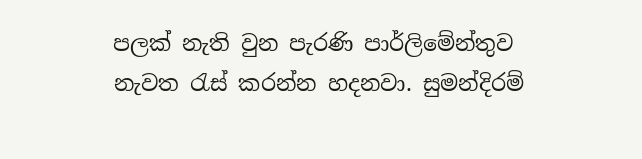පලක් නැති වුන පැරණි පාර්ලිමේන්තුව නැවත රැස් කරන්න හදනවා. සුමන්දිරම්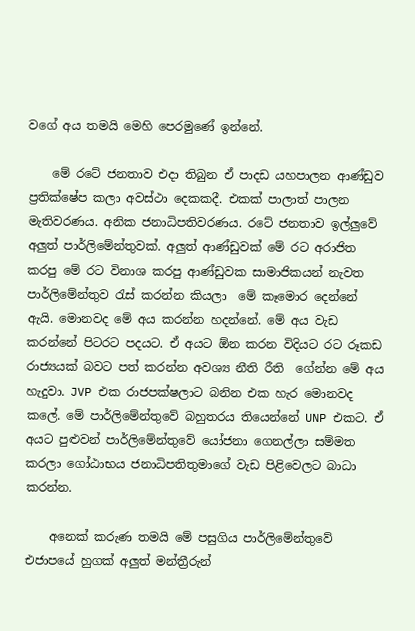වගේ අය තමයි මෙහි පෙරමුණේ ඉන්නේ.

    මේ රටේ ජනතාව එදා තිබුන ඒ පාදඩ යහපාලන ආණ්ඩුව ප්‍රතික්ෂේප කලා අවස්ථා දෙකකදී. එකක් පාලාත් පාලන මැතිවරණය. අනික ජනාධිපතිවරණය. රටේ ජනතාව ඉල්ලුවේ අලුත් පාර්ලිමේන්තුවක්. අලුත් ආණ්ඩුවක් මේ රට අරාජිත කරපු මේ රට විනාශ කරපු ආණ්ඩුවක සාමාජිකයන් නැවත පාර්ලිමේන්තුව රැස් කරන්න කියලා  මේ කෑමොර දෙන්නේ ඇයි. මොනවද මේ අය කරන්න හදන්නේ. මේ අය වැඩ කරන්නේ පිටරට පදයට. ඒ අයට ඕන කරන විදියට රට රූකඩ රාජ්‍යයක් බවට පත් කරන්න අවශ්‍ය නීති රීති  ගේන්න මේ අය හැදුවා. JVP එක රාජපක්ෂලාට බනින එක හැර මොනවද කලේ. මේ පාර්ලිමේන්තුවේ බහුතරය තියෙන්නේ UNP එකට. ඒ අයට පුළුවන් පාර්ලිමේන්තුවේ යෝජනා ගෙනල්ලා සම්මත කරලා ගෝඨාභය ජනාධිපතිතුමාගේ වැඩ පිළිවෙලට බාධා කරන්න.

    අනෙක් කරුණ තමයි මේ පසුගිය පාර්ලිමේන්තුවේ එජාපයේ හුගක් අලුත් මන්ත්‍රීරුන්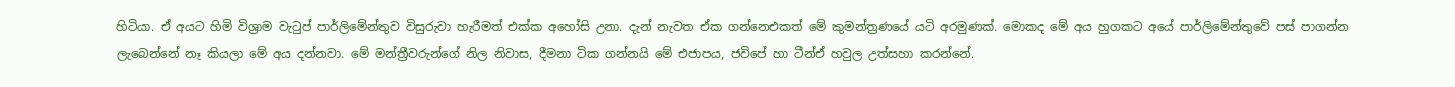හිටියා. ඒ අයට හිමි විශ්‍රාම වැටුප් පාර්ලිමේන්තුව විසුරුවා හැරීමත් එක්ක අහෝසි උනා. දැන් නැවත ඒක ගන්නෙඑකත් මේ කුමන්ත්‍රණයේ යටි අරමුණක්. මොකද මේ අය හුගකට අයේ පාර්ලිමේන්තුවේ පස් පාගන්න ලැබෙන්නේ නෑ කියලා මේ අය දන්නවා. මේ මන්ත්‍රීවරුන්ගේ නිල නිවාස, දීමනා ටික ගන්නයි මේ එජාපය, ජවිපේ හා ටීන්ඒ හවුල උත්සහා කරන්නේ.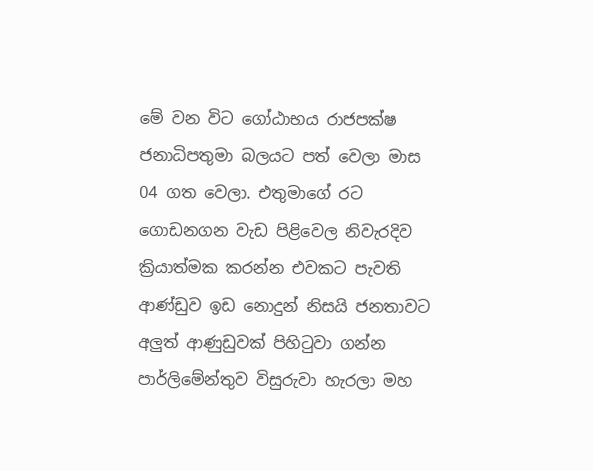මේ වන විට ගෝඨාභය රාජපක්ෂ ජනාධිපතුමා බලයට පත් වෙලා මාස 04 ගත වෙලා. එතුමාගේ රට ගොඩනගන වැඩ පිළිවෙල නිවැරදිව ක්‍රියාත්මක කරන්න එවකට පැවති ආණ්ඩුව ඉඩ නොදුන් නිසයි ජනතාවට අලුත් ආණුඩුවක් පිහිටුවා ගන්න පාර්ලිමේන්තුව විසුරුවා හැරලා මහ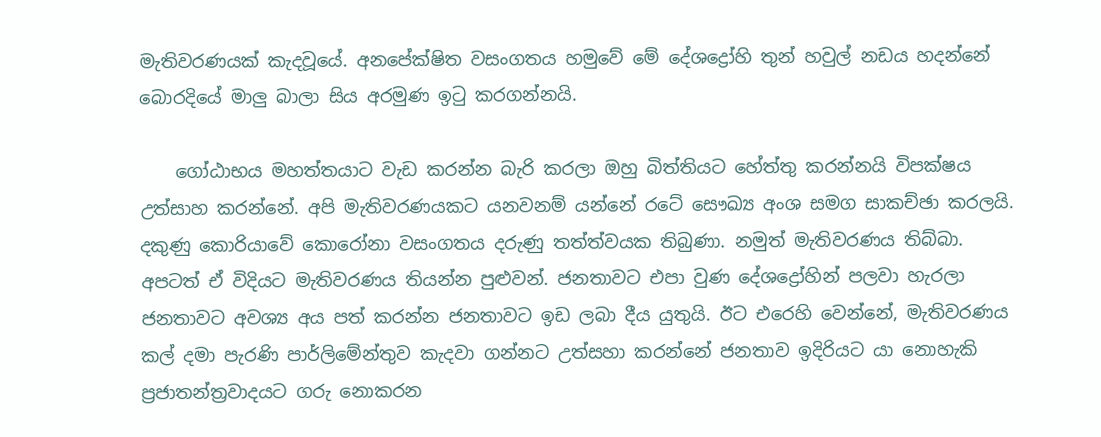මැතිවරණයක් කැදවූයේ. අනපේක්ෂිත වසංගතය හමුවේ මේ දේශද්‍රෝහි තුන් හවුල් නඩය හදන්නේ බොරදියේ මාලු බාලා සිය අරමුණ ඉටු කරගන්නයි.

    ගෝඨාභය මහත්තයාට වැඩ කරන්න බැරි කරලා ඔහු බිත්තියට හේත්තු කරන්නයි විපක්ෂය උත්සාහ කරන්නේ. අපි මැතිවරණයකට යනවනම් යන්නේ රටේ සෞඛ්‍ය අංශ සමග සාකච්ඡා කරලයි. දකුණු කොරියාවේ කොරෝනා වසංගතය දරුණු තත්ත්වයක තිබුණා. නමුත් මැතිවරණය තිබ්බා. අපටත් ඒ විදියට මැතිවරණය තියන්න පුළුවන්. ජනතාවට එපා වුණ දේශද්‍රෝහින් පලවා හැරලා ජනතාවට අවශ්‍ය අය පත් කරන්න ජනතාවට ඉඩ ලබා දීය යුතුයි. ඊට එරෙහි වෙන්නේ, මැතිවරණය කල් දමා පැරණි පාර්ලිමේන්තුව කැදවා ගන්නට උත්සහා කරන්නේ ජනතාව ඉදිරියට යා නොහැකි ප්‍රජාතන්ත්‍රවාදයට ගරු නොකරන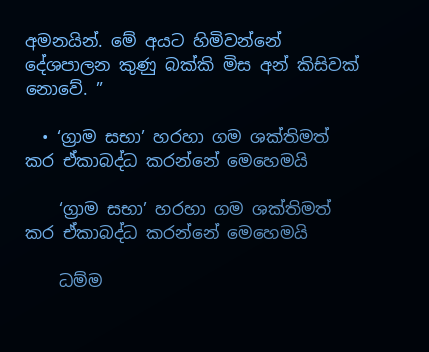අමනයින්. මේ අයට හිමිවන්නේ දේශපාලන කුණු බක්කි මිස අන් කිසිවක් නොවේ. ”

  • ‘ග්‍රාම සභා’ හරහා ගම ශක්තිමත් කර ඒකාබද්ධ කරන්නේ මෙහෙමයි

    ‘ග්‍රාම සභා’ හරහා ගම ශක්තිමත් කර ඒකාබද්ධ කරන්නේ මෙහෙමයි

    ධම්ම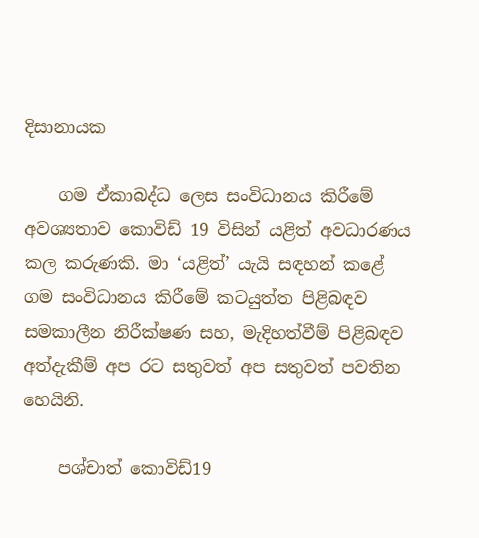දිසානායක

    ගම ඒකාබද්ධ ලෙස සංවිධානය කිරීමේ අවශ්‍යතාව කොවිඩ් 19 විසින් යළිත් අවධාරණය කල කරුණකි. මා ‘යළිත්’ යැයි සඳහන් කළේ ගම සංවිධානය කිරීමේ කටයුත්ත පිළිබඳව සමකාලීන නිරීක්ෂණ සහ, මැදිහත්වීම් පිළිබඳව අත්දැකීම් අප රට සතුවත් අප සතුවත් පවතින හෙයිනි.

    පශ්චාත් කොවිඩ්19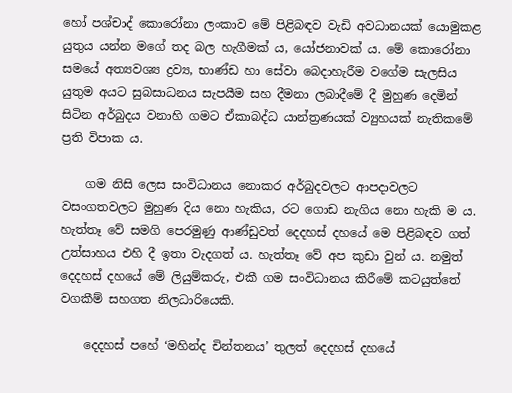හෝ පශ්චාද් කොරෝනා ලංකාව මේ පිළිබඳව වැඩි අවධානයක් යොමුකළ යුතුය යන්න මගේ තද බල හැගීමක් ය, යෝජනාවක් ය. මේ කොරෝනා සමයේ අත්‍යවශ්‍ය ද්‍රව්‍ය, භාණ්ඩ හා සේවා බෙදාහැරීම වගේම සැලසිය යුතුම අයට සුබසාධනය සැපයීම සහ දීමනා ලබාදීමේ දී මුහුණ දෙමින් සිටින අර්බුදය වනාහි ගමට ඒකාබද්ධ යාන්ත්‍රණයක් ව්‍යුහයක් නැතිකමේ  ප්‍රති විපාක ය.

    ගම නිසි ලෙස සංවිධානය නොකර අර්බුදවලට ආපදාවලට වසංගතවලට මුහුණ දිය නො හැකිය, රට ගොඩ නැගිය නො හැකි ම ය. හැත්තෑ වේ සමගි පෙරමුණු ආණ්ඩුවත් දෙදහස් දහයේ මෙ පිළිබඳව ගත් උත්සාහය එහි දී ඉතා වැදගත් ය. හැත්තෑ වේ අප කුඩා වුන් ය. නමුත් දෙදහස් දහයේ මේ ලියුම්කරු, එකී ගම සංවිධානය කිරීමේ කටයුත්තේ වගකීම් සහගත නිලධාරියෙකි.

    දෙදහස් පහේ ‘මහින්ද චින්තනය’ තුලත් දෙදහස් දහයේ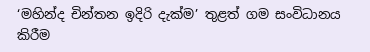‘මහින්ද චින්තන ඉදිරි දැක්ම’ තුළත් ගම සංවිධානය කිරීම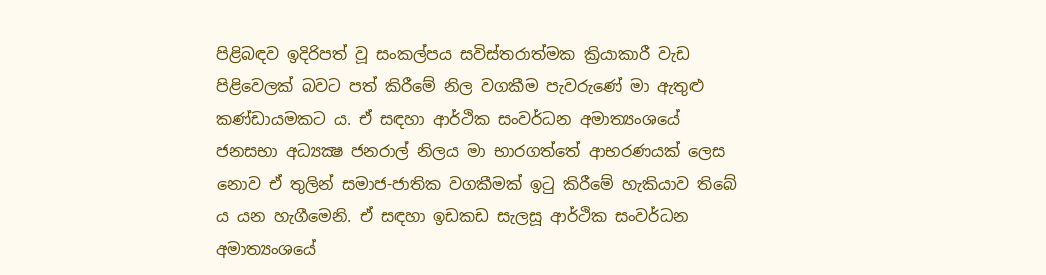පිළිබඳව ඉදිරිපත් වූ සංකල්පය සවිස්තරාත්මක ක්‍රියාකාරී වැඩ පිළිවෙලක් බවට පත් කිරීමේ නිල වගකීම පැවරුණේ මා ඇතුළු කණ්ඩායමකට ය. ඒ සඳහා ආර්ථික සංවර්ධන අමාත්‍යංශයේ ජනසභා අධ්‍යක්‍ෂ ජනරාල් නිලය මා භාරගත්තේ ආභරණයක් ලෙස නොව ඒ තුලින් සමාජ-ජාතික වගකීමක් ඉටු කිරීමේ හැකියාව තිබේ ය යන හැගීමෙනි. ඒ සඳහා ඉඩකඩ සැලසූ ආර්ථික සංවර්ධන අමාත්‍යංශයේ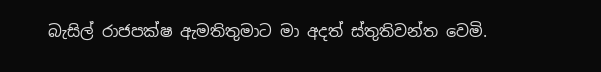බැසිල් රාජපක්ෂ ඇමතිතුමාට මා අදත් ස්තුතිවන්ත වෙමි.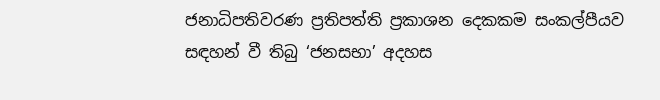ජනාධිපතිවරණ ප්‍රතිපත්ති ප්‍රකාශන දෙකකම සංකල්පීයව සඳහන් වී තිබු ‘ජනසභා’ අදහස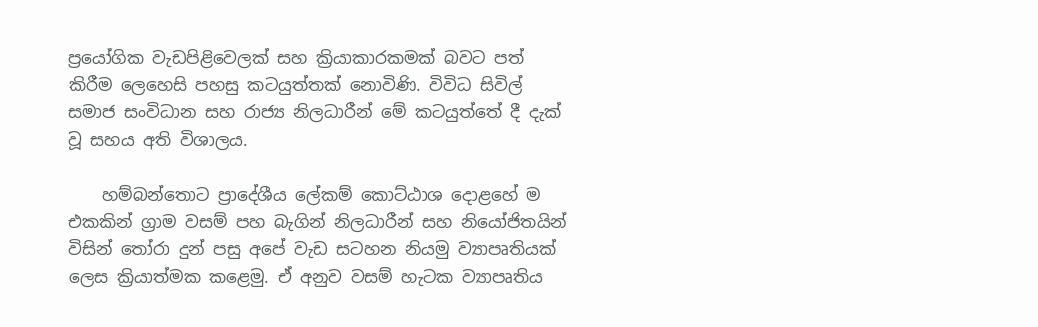ප්‍රයෝගික වැඩපිළිවෙලක් සහ ක්‍රියාකාරකමක් බවට පත් කිරීම ලෙහෙසි පහසු කටයුත්තක් නොවිණි. විවිධ සිවිල් සමාජ සංවිධාන සහ රාජ්‍ය නිලධාරීන් මේ කටයුත්තේ දී දැක් වූ සහය අති විශාලය.

    හම්බන්තොට ප්‍රාදේශීය ලේකම් කොට්ඨාශ දොළහේ ම එකකින් ග්‍රාම වසම් පහ බැගින් නිලධාරීන් සහ නියෝජිතයින් විසින් තෝරා දුන් පසු අපේ වැඩ සටහන නියමු ව්‍යාපෘතියක් ලෙස ක්‍රියාත්මක කළෙමු. ඒ අනුව වසම් හැටක ව්‍යාපෘතිය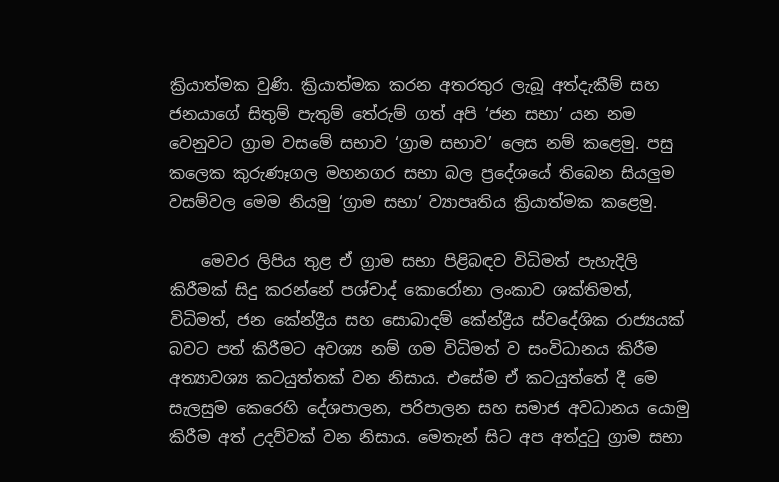ක්‍රියාත්මක වුණි. ක්‍රියාත්මක කරන අතරතුර ලැබූ අත්දැකීම් සහ ජනයාගේ සිතුම් පැතුම් තේරුම් ගත් අපි ‘ජන සභා’ යන නම වෙනුවට ග්‍රාම වසමේ සභාව ‘ග්‍රාම සභාව’ ලෙස නම් කළෙමු. පසු කලෙක කුරුණෑගල මහනගර සභා බල ප්‍රදේශයේ තිබෙන සියලුම වසම්වල මෙම නියමු ‘ග්‍රාම සභා’ ව්‍යාපෘතිය ක්‍රියාත්මක කළෙමු.

    මෙවර ලිපිය තුළ ඒ ග්‍රාම සභා පිළිබඳව විධිමත් පැහැදිලි කිරීමක් සිදු කරන්නේ පශ්චාද් කොරෝනා ලංකාව ශක්තිමත්, විධිමත්, ජන කේන්ද්‍රීය සහ සොබාදම් කේන්ද්‍රීය ස්වදේශික රාජ්‍යයක් බවට පත් කිරීමට අවශ්‍ය නම් ගම විධිමත් ව සංවිධානය කිරීම අත්‍යාවශ්‍ය කටයුත්තක් වන නිසාය. එසේම ඒ කටයුත්තේ දී මෙ සැලසුම කෙරෙහි දේශපාලන, පරිපාලන සහ සමාජ අවධානය යොමු කිරීම අත් උදව්වක් වන නිසාය. මෙතැන් සිට අප අත්දුටු ග්‍රාම සභා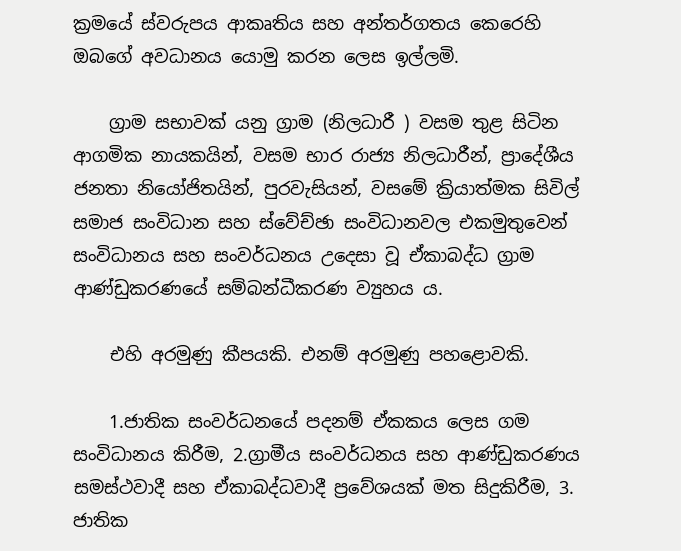ක්‍රමයේ ස්වරුපය ආකෘතිය සහ අන්තර්ගතය කෙරෙහි ඔබගේ අවධානය යොමු කරන ලෙස ඉල්ලමි.

    ග්‍රාම සභාවක් යනු ග්‍රාම (නිලධාරී ) වසම තුළ සිටින ආගමික නායකයින්, වසම භාර රාජ්‍ය නිලධාරීන්, ප්‍රාදේශීය ජනතා නියෝජිතයින්, පුරවැසියන්, වසමේ ක්‍රියාත්මක සිවිල් සමාජ සංවිධාන සහ ස්වේච්ඡා සංවිධානවල එකමුතුවෙන් සංවිධානය සහ සංවර්ධනය උදෙසා වූ ඒකාබද්ධ ග්‍රාම ආණ්ඩුකරණයේ සම්බන්ධීකරණ ව්‍යුහය ය.

    එහි අරමුණු කීපයකි. එනම් අරමුණු පහළොවකි.

    1.ජාතික සංවර්ධනයේ පදනම් ඒකකය ලෙස ගම සංවිධානය කිරීම, 2.ග්‍රාමීය සංවර්ධනය සහ ආණ්ඩුකරණය සමස්ථවාදී සහ ඒකාබද්ධවාදී ප්‍රවේශයක් මත සිදුකිරීම, 3. ජාතික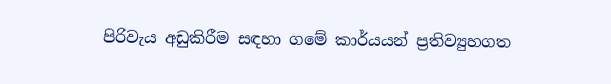පිරිවැය අඩුකිරීම සඳහා ගමේ කාර්යයන් ප්‍රතිව්‍යුහගත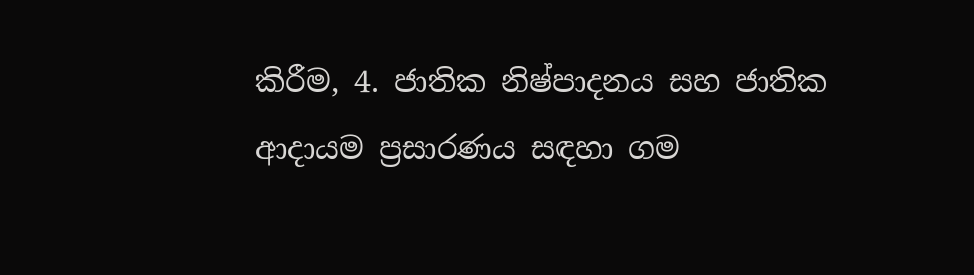කිරීම, 4. ජාතික නිෂ්පාදනය සහ ජාතික ආදායම ප්‍රසාරණය සඳහා ගම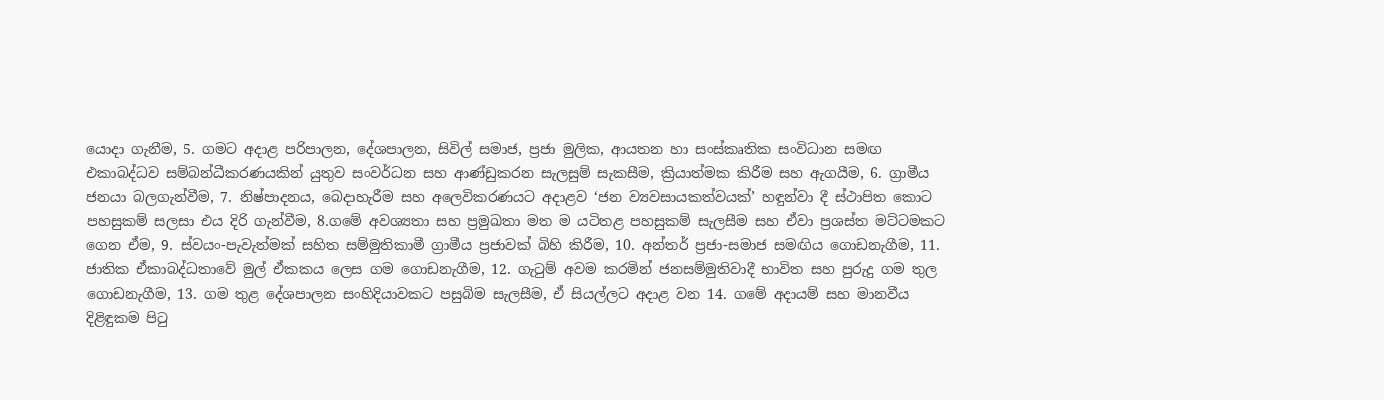යොදා ගැනීම, 5. ගමට අදාළ පරිපාලන, දේශපාලන, සිවිල් සමාජ, ප්‍රජා මුලික, ආයතන හා සංස්කෘතික සංවිධාන සමඟ එකාබද්ධව සම්බන්ධීකරණයකින් යුතුව සංවර්ධන සහ ආණ්ඩුකරන සැලසුම් සැකසීම, ක්‍රියාත්මක කිරීම සහ ඇගයීම, 6. ග්‍රාමීය ජනයා බලගැන්වීම, 7. නිෂ්පාදනය, බෙදාහැරීම සහ අලෙවිකරණයට අදාළව ‘ජන ව්‍යවසායකත්වයක්’ හඳුන්වා දී ස්ථාපිත කොට පහසුකම් සලසා එය දිරි ගැන්වීම, 8.ගමේ අවශ්‍යතා සහ ප්‍රමුඛතා මත ම යටිතළ පහසුකම් සැලසීම සහ ඒවා ප්‍රශස්ත මට්ටමකට ගෙන ඒම, 9. ස්වයං-පැවැත්මක් සහිත සම්මුතිකාමී ග්‍රාමීය ප්‍රජාවක් බිහි කිරීම, 10. අන්තර් ප්‍රජා-සමාජ සමඟිය ගොඩනැගීම, 11. ජාතික ඒකාබද්ධතාවේ මුල් ඒකකය ලෙස ගම ගොඩනැගීම, 12. ගැටුම් අවම කරමින් ජනසම්මුතිවාදී භාවිත සහ පුරුදු ගම තුල ගොඩනැගීම, 13. ගම තුළ දේශපාලන සංහිදියාවකට පසුබිම සැලසීම, ඒ සියල්ලට අදාළ වන 14. ගමේ අදායම් සහ මානවීය දිළිඳුකම පිටු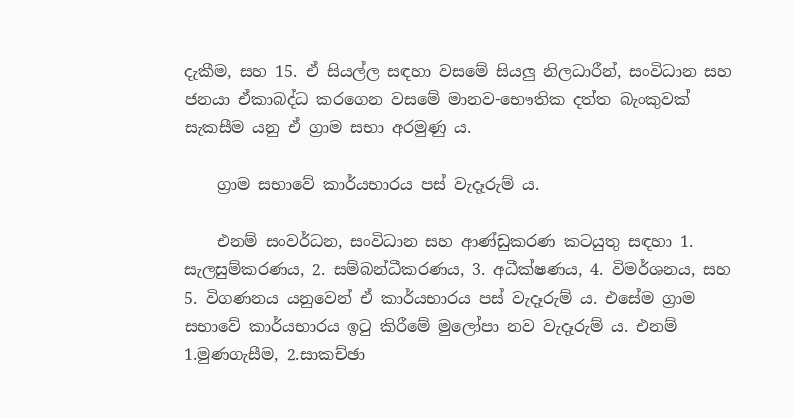දැකීම, සහ 15. ඒ සියල්ල සඳහා වසමේ සියලු නිලධාරීන්, සංවිධාන සහ ජනයා ඒකාබද්ධ කරගෙන වසමේ මානව-භෞතික දත්ත බැංකුවක් සැකසීම යනු ඒ ග්‍රාම සභා අරමුණු ය.

    ග්‍රාම සභාවේ කාර්යභාරය පස් වැදෑරුම් ය.

    එනම් සංවර්ධන, සංවිධාන සහ ආණ්ඩුකරණ කටයුතු සඳහා 1. සැලසුම්කරණය, 2. සම්බන්ධීකරණය, 3. අධීක්ෂණය, 4. විමර්ශනය, සහ 5. විගණනය යනුවෙන් ඒ කාර්යභාරය පස් වැදෑරුම් ය. එසේම ග්‍රාම සභාවේ කාර්යභාරය ඉටු කිරීමේ මුලෝපා නව වැදෑරුම් ය. එනම් 1.මුණගැසීම, 2.සාකච්ඡා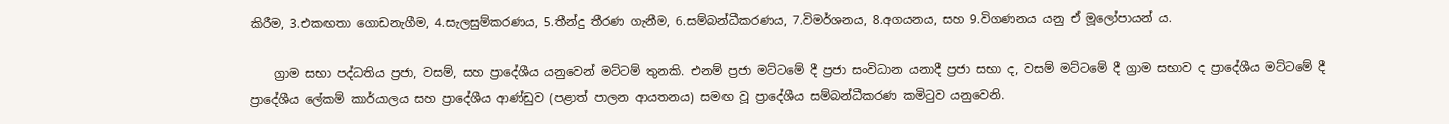කිරීම, 3.එකඟතා ගොඩනැගීම, 4.සැලසුම්කරණය, 5.තීන්දු තීරණ ගැනීම, 6.සම්බන්ධීකරණය, 7.විමර්ශනය, 8.අගයනය, සහ 9.විගණනය යනු ඒ මූලෝපායන් ය.

    ග්‍රාම සභා පද්ධතිය ප්‍රජා, වසම්, සහ ප්‍රාදේශීය යනුවෙන් මට්ටම් තුනකි. එනම් ප්‍රජා මට්ටමේ දී ප්‍රජා සංවිධාන යනාදී ප්‍රජා සභා ද, වසම් මට්ටමේ දී ග්‍රාම සභාව ද ප්‍රාදේශීය මට්ටමේ දී ප්‍රාදේශීය ලේකම් කාර්යාලය සහ ප්‍රාදේශීය ආණ්ඩුව (පළාත් පාලන ආයතනය) සමඟ වූ ප්‍රාදේශීය සම්බන්ධීකරණ කමිටුව යනුවෙනි.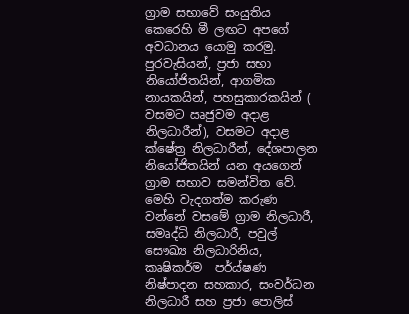ග්‍රාම සභාවේ සංයුතිය කෙරෙහි මී ලඟට අපගේ අවධානය යොමු කරමු. පුරවැසියන්, ප්‍රජා සභා නියෝජිතයින්, ආගමික නායකයින්, පහසුකාරකයින් ( වසමට ඍජුවම අදාළ නිලධාරීන්), වසමට අදාළ ක්ෂේත්‍ර නිලධාරීන්, දේශපාලන නියෝජිතයින් යන අයගෙන් ග්‍රාම සභාව සමන්විත වේ. මෙහි වැදගත්ම කරුණ වන්නේ වසමේ ග්‍රාම නිලධාරී, සමෘද්ධි නිලධාරී, පවුල් සෞඛ්‍ය නිලධාරිනිය, කෘෂිකර්ම  පර්ය්ෂණ නිෂ්පාදන සහකාර, සංවර්ධන නිලධාරී සහ ප්‍රජා පොලිස්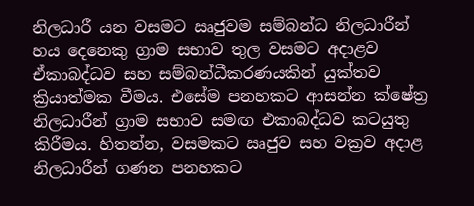නිලධාරී යන වසමට ඍජුවම සම්බන්ධ නිලධාරීන් හය දෙනෙකු ග්‍රාම සභාව තුල වසමට අදාළව ඒකාබද්ධව සහ සම්බන්ධීකරණයකින් යුක්තව ක්‍රියාත්මක වීමය. එසේම පනහකට ආසන්න ක්ෂේත්‍ර නිලධාරීන් ග්‍රාම සභාව සමඟ එකාබද්ධව කටයුතු කිරීමය. හිතන්න, වසමකට ඍජුව සහ වක්‍රව අදාළ නිලධාරීන් ගණන පනහකට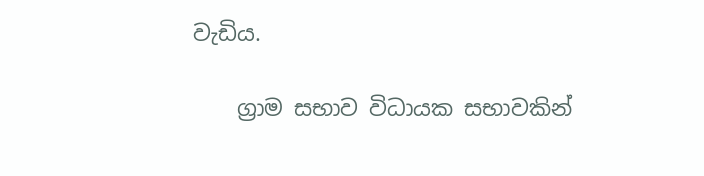වැඩිය.

    ග්‍රාම සභාව විධායක සභාවකින්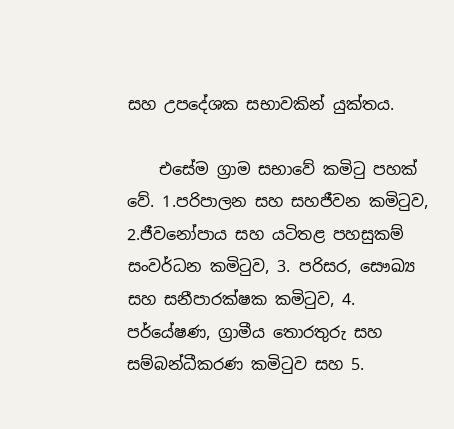සහ උපදේශක සභාවකින් යුක්තය.

    එසේම ග්‍රාම සභාවේ කමිටු පහක් වේ. 1.පරිපාලන සහ සහජීවන කමිටුව, 2.ජීවනෝපාය සහ යටිතළ පහසුකම් සංවර්ධන කමිටුව, 3. පරිසර, සෞඛ්‍ය සහ සනීපාරක්ෂක කමිටුව, 4. පර්යේෂණ, ග්‍රාමීය තොරතුරු සහ සම්බන්ධීකරණ කමිටුව සහ 5.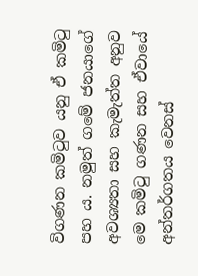විගණන කමිටුව යනු ඒ කමිටු පහ ය. නමුත් ගමේ ජනයාගේ අවශ්‍යතා සහ කැමැත්ත අනුව මෙ කමිටු ගණන සහ ඒවායේ අන්තර්ගතය වෙනස්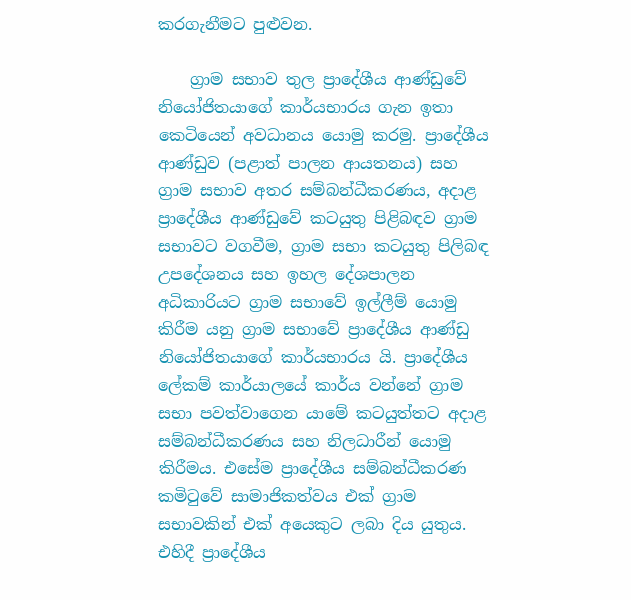කරගැනීමට පුළුවන.

    ග්‍රාම සභාව තුල ප්‍රාදේශීය ආණ්ඩුවේ නියෝජිතයාගේ කාර්යභාරය ගැන ඉතා කෙටියෙන් අවධානය යොමු කරමු. ප්‍රාදේශීය ආණ්ඩුව (පළාත් පාලන ආයතනය) සහ ග්‍රාම සභාව අතර සම්බන්ධීකරණය, අදාළ ප්‍රාදේශීය ආණ්ඩුවේ කටයුතු පිළිබඳව ග්‍රාම සභාවට වගවීම, ග්‍රාම සභා කටයුතු පිලිබඳ උපදේශනය සහ ඉහල දේශපාලන අධිකාරියට ග්‍රාම සභාවේ ඉල්ලීම් යොමු කිරීම යනු ග්‍රාම සභාවේ ප්‍රාදේශීය ආණ්ඩු නියෝජිතයාගේ කාර්යභාරය යි. ප්‍රාදේශීය ලේකම් කාර්යාලයේ කාර්ය වන්නේ ග්‍රාම සභා පවත්වාගෙන යාමේ කටයුත්තට අදාළ සම්බන්ධීකරණය සහ නිලධාරීන් යොමු කිරීමය. එසේම ප්‍රාදේශීය සම්බන්ධීකරණ කමිටුවේ සාමාජිකත්වය එක් ග්‍රාම සභාවකින් එක් අයෙකුට ලබා දිය යුතුය. එහිදී ප්‍රාදේශීය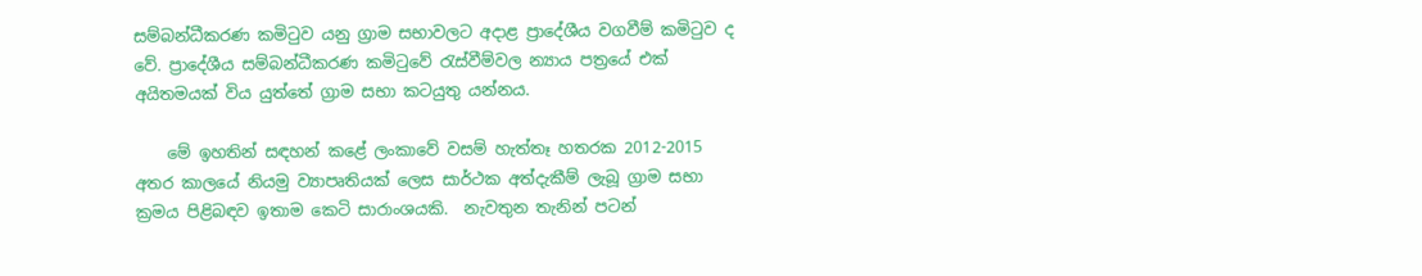සම්බන්ධීකරණ කමිටුව යනු ග්‍රාම සභාවලට අදාළ ප්‍රාදේශීය වගවීම් කමිටුව ද වේ. ප්‍රාදේශීය සම්බන්ධීකරණ කමිටුවේ රැස්වීම්වල න්‍යාය පත්‍රයේ එක් අයිතමයක් විය යුත්තේ ග්‍රාම සභා කටයුතු යන්නය.

    මේ ඉහතින් සඳහන් කළේ ලංකාවේ වසම් හැත්තෑ හතරක 2012-2015 අතර කාලයේ නියමු ව්‍යාපෘතියක් ලෙස සාර්ථක අත්දැකීම් ලැබූ ග්‍රාම සභා ක්‍රමය පිළිබඳව ඉතාම කෙටි සාරාංශයකි.  නැවතුන තැනින් පටන්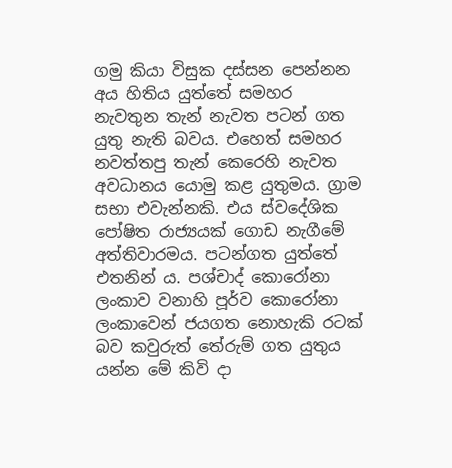ගමු කියා විසුක දස්සන පෙන්නන අය හිතිය යුත්තේ සමහර නැවතුන තැන් නැවත පටන් ගත යුතු නැති බවය. එහෙත් සමහර නවත්තපු තැන් කෙරෙහි නැවත අවධානය යොමු කළ යුතුමය. ග්‍රාම සභා එවැන්නකි. එය ස්වදේශික පෝෂිත රාජ්‍යයක් ගොඩ නැගීමේ අත්තිවාරමය. පටන්ගත යුත්තේ එතනින් ය. පශ්චාද් කොරෝනා ලංකාව වනාහි පූර්ව කොරෝනා ලංකාවෙන් ජයගත නොහැකි රටක් බව කවුරුත් තේරුම් ගත යුතුය යන්න මේ කිවි දා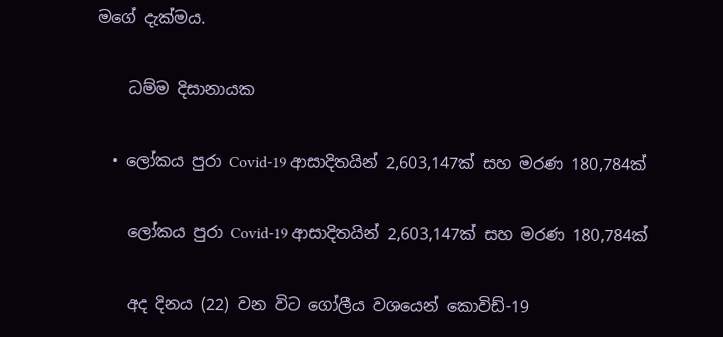මගේ දැක්මය.

    ධම්ම දිසානායක

  • ලෝකය පුරා Covid-19 ආසාදිතයින් 2,603,147ක් සහ මරණ 180,784ක්

    ලෝකය පුරා Covid-19 ආසාදිතයින් 2,603,147ක් සහ මරණ 180,784ක්

    අද දිනය (22) වන විට ගෝලීය වශයෙන් කොවිඩ්-19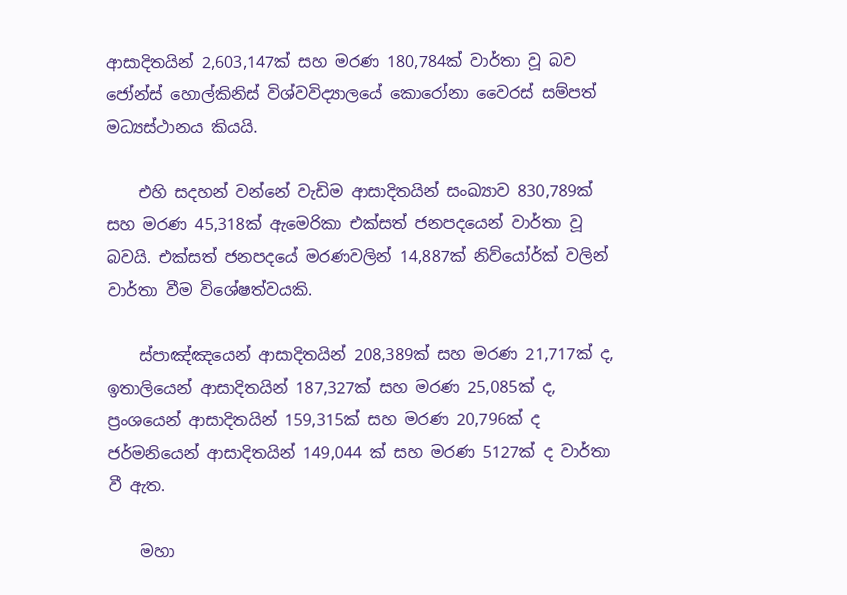ආසාදිතයින් 2,603,147ක් සහ මරණ 180,784ක් වාර්තා වූ බව ජෝන්ස් හොල්කිනිස් විශ්වවිද්‍යාලයේ කොරෝනා වෛරස් සම්පත් මධ්‍යස්ථානය කියයි.

    එහි සදහන් වන්නේ වැඩිම ආසාදිතයින් සංඛ්‍යාව 830,789ක් සහ මරණ 45,318ක් ඇමෙරිකා එක්සත් ජනපදයෙන් වාර්තා වූ බවයි. එක්සත් ජනපදයේ මරණවලින් 14,887ක් නිව්යෝර්ක් වලින් වාර්තා වීම විශේෂත්වයකි.

    ස්පාඤ්ඤයෙන් ආසාදිතයින් 208,389ක් සහ මරණ 21,717ක් ද, ඉතාලියෙන් ආසාදිතයින් 187,327ක් සහ මරණ 25,085ක් ද, ප්‍රංශයෙන් ආසාදිතයින් 159,315ක් සහ මරණ 20,796ක් ද ජර්මනියෙන් ආසාදිතයින් 149,044 ක් සහ මරණ 5127ක් ද වාර්තා වී ඇත.

    මහා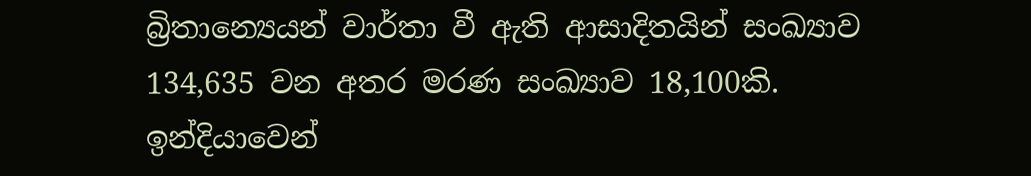බ්‍රිතාන්‍යෙයන් වාර්තා වී ඇති ආසාදිතයින් සංඛ්‍යාව 134,635 වන අතර මරණ සංඛ්‍යාව 18,100කි. ඉන්දියාවෙන්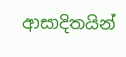ආසාදිතයින්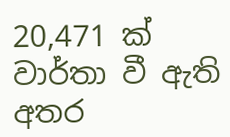20,471 ක් වාර්තා වී ඇති අතර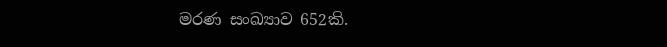මරණ සංඛ්‍යාව 652කි.